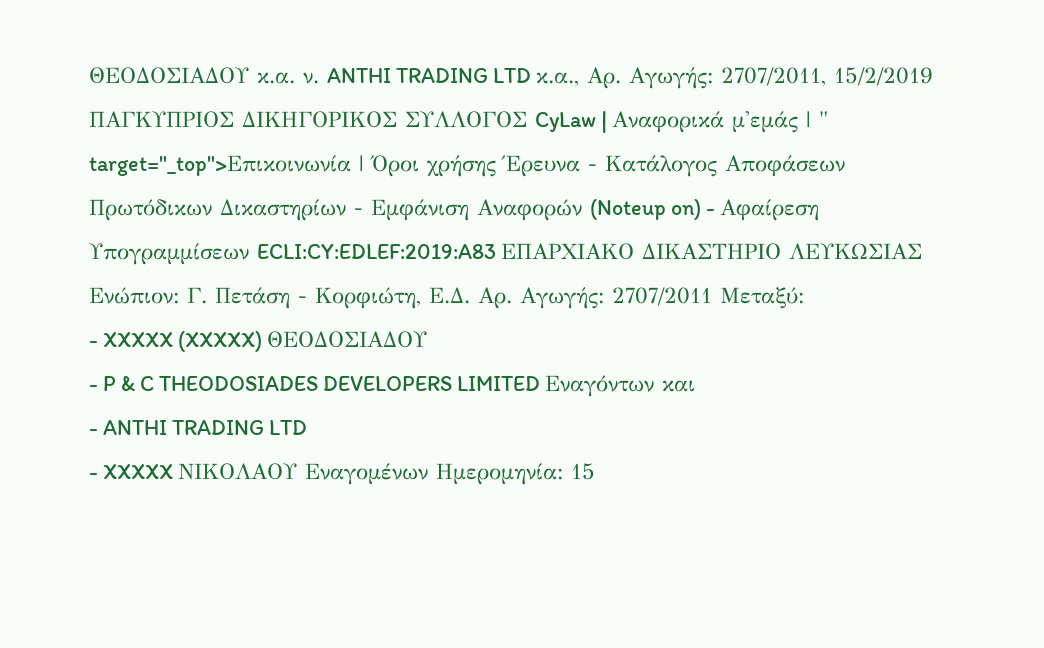ΘΕΟΔΟΣΙΑΔΟΥ κ.α. ν. ANTHI TRADING LTD κ.α., Αρ. Αγωγής: 2707/2011, 15/2/2019 ΠΑΓΚΥΠΡΙΟΣ ΔΙΚΗΓΟΡΙΚΟΣ ΣΥΛΛΟΓΟΣ CyLaw | Αναφορικά μ'εμάς | " target="_top">Επικοινωνία | Όροι χρήσης Έρευνα - Κατάλογος Αποφάσεων Πρωτόδικων Δικαστηρίων - Εμφάνιση Αναφορών (Noteup on) - Αφαίρεση Υπογραμμίσεων ECLI:CY:EDLEF:2019:A83 ΕΠΑΡΧΙΑΚΟ ΔΙΚΑΣΤΗΡΙΟ ΛΕΥΚΩΣΙΑΣ Ενώπιον: Γ. Πετάση - Κορφιώτη, Ε.Δ. Αρ. Αγωγής: 2707/2011 Μεταξύ:
- XXXXX (XXXXX) ΘΕΟΔΟΣΙΑΔΟΥ
- P & C THEODOSIADES DEVELOPERS LIMITED Εναγόντων και
- ANTHI TRADING LTD
- XXXXX ΝΙΚΟΛΑΟΥ Εναγομένων Ημερομηνία: 15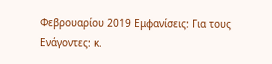Φεβρουαρίου 2019 Εμφανίσεις: Για τους Ενάγοντες: κ.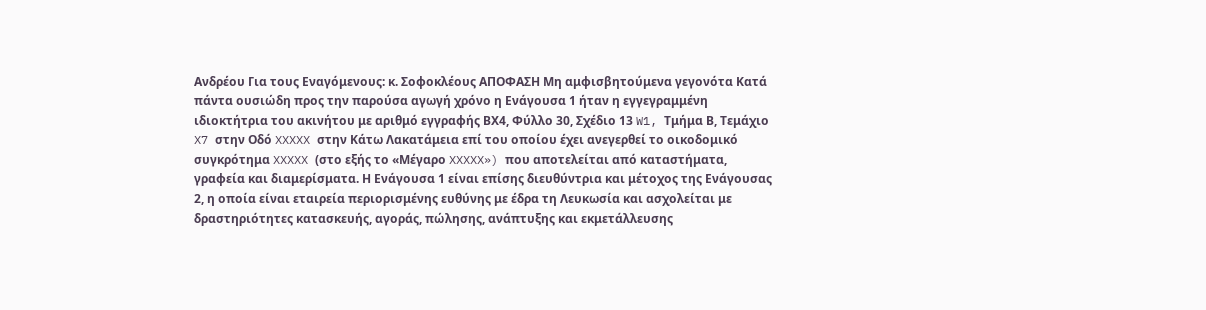Ανδρέου Για τους Εναγόμενους: κ. Σοφοκλέους ΑΠΟΦΑΣΗ Μη αμφισβητούμενα γεγονότα Κατά πάντα ουσιώδη προς την παρούσα αγωγή χρόνο η Ενάγουσα 1 ήταν η εγγεγραμμένη ιδιοκτήτρια του ακινήτου με αριθμό εγγραφής ΒX4, Φύλλο 30, Σχέδιο 13 W1, Τμήμα Β, Τεμάχιο X7 στην Οδό XXXXX στην Κάτω Λακατάμεια επί του οποίου έχει ανεγερθεί το οικοδομικό συγκρότημα XXXXX (στο εξής το «Μέγαρο XXXXX») που αποτελείται από καταστήματα, γραφεία και διαμερίσματα. Η Ενάγουσα 1 είναι επίσης διευθύντρια και μέτοχος της Ενάγουσας 2, η οποία είναι εταιρεία περιορισμένης ευθύνης με έδρα τη Λευκωσία και ασχολείται με δραστηριότητες κατασκευής, αγοράς, πώλησης, ανάπτυξης και εκμετάλλευσης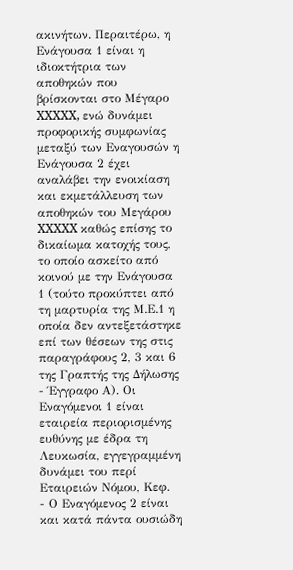ακινήτων. Περαιτέρω, η Ενάγουσα 1 είναι η ιδιοκτήτρια των αποθηκών που βρίσκονται στο Μέγαρο XXXXX, ενώ δυνάμει προφορικής συμφωνίας μεταξύ των Εναγουσών η Ενάγουσα 2 έχει αναλάβει την ενοικίαση και εκμετάλλευση των αποθηκών του Μεγάρου XXXXX καθώς επίσης το δικαίωμα κατοχής τους, το οποίο ασκείτο από κοινού με την Ενάγουσα 1 (τούτο προκύπτει από τη μαρτυρία της Μ.Ε.1 η οποία δεν αντεξετάστηκε επί των θέσεων της στις παραγράφους 2, 3 και 6 της Γραπτής της Δήλωσης - Έγγραφο Α). Οι Εναγόμενοι 1 είναι εταιρεία περιορισμένης ευθύνης με έδρα τη Λευκωσία, εγγεγραμμένη δυνάμει του περί Εταιρειών Νόμου, Κεφ.
- Ο Εναγόμενος 2 είναι και κατά πάντα ουσιώδη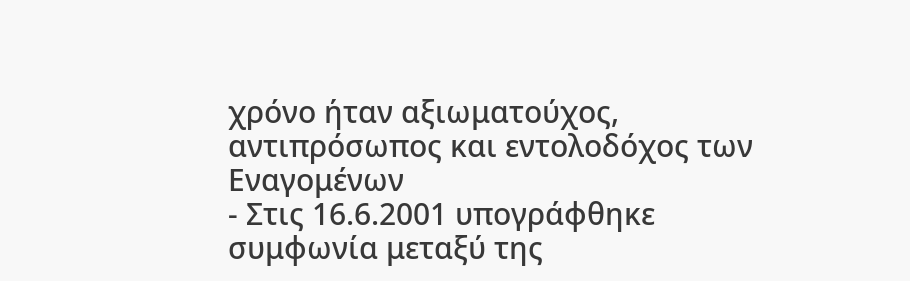χρόνο ήταν αξιωματούχος, αντιπρόσωπος και εντολοδόχος των Εναγομένων
- Στις 16.6.2001 υπογράφθηκε συμφωνία μεταξύ της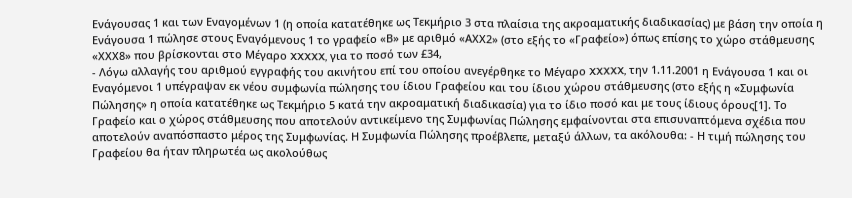Ενάγουσας 1 και των Εναγομένων 1 (η οποία κατατέθηκε ως Τεκμήριο 3 στα πλαίσια της ακροαματικής διαδικασίας) με βάση την οποία η Ενάγουσα 1 πώλησε στους Εναγόμενους 1 το γραφείο «Β» με αριθμό «ΑXX2» (στο εξής το «Γραφείο») όπως επίσης το χώρο στάθμευσης «ΧXX8» που βρίσκονται στο Μέγαρο XXXXX, για το ποσό των £34,
- Λόγω αλλαγής του αριθμού εγγραφής του ακινήτου επί του οποίου ανεγέρθηκε το Μέγαρο XXXXX, την 1.11.2001 η Ενάγουσα 1 και οι Εναγόμενοι 1 υπέγραψαν εκ νέου συμφωνία πώλησης του ίδιου Γραφείου και του ίδιου χώρου στάθμευσης (στο εξής η «Συμφωνία Πώλησης» η οποία κατατέθηκε ως Τεκμήριο 5 κατά την ακροαματική διαδικασία) για το ίδιο ποσό και με τους ίδιους όρους[1]. Το Γραφείο και ο χώρος στάθμευσης που αποτελούν αντικείμενο της Συμφωνίας Πώλησης εμφαίνονται στα επισυναπτόμενα σχέδια που αποτελούν αναπόσπαστο μέρος της Συμφωνίας. Η Συμφωνία Πώλησης προέβλεπε, μεταξύ άλλων, τα ακόλουθα: - Η τιμή πώλησης του Γραφείου θα ήταν πληρωτέα ως ακολούθως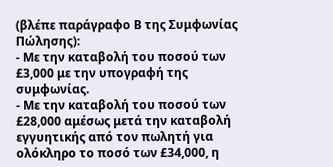(βλέπε παράγραφο Β της Συμφωνίας Πώλησης):
- Με την καταβολή του ποσού των £3,000 με την υπογραφή της συμφωνίας.
- Με την καταβολή του ποσού των £28,000 αμέσως μετά την καταβολή εγγυητικής από τον πωλητή για ολόκληρο το ποσό των £34,000, η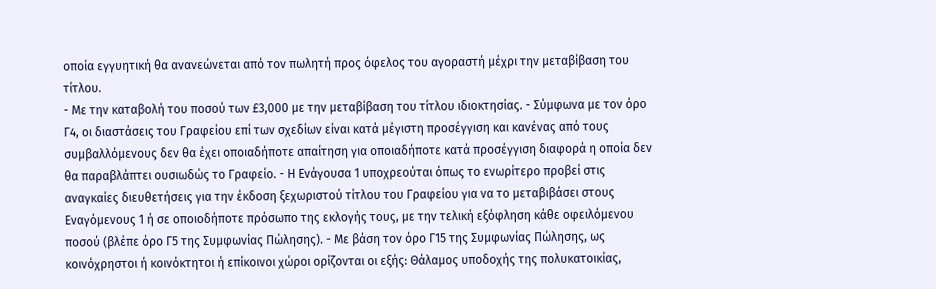οποία εγγυητική θα ανανεώνεται από τον πωλητή προς όφελος του αγοραστή μέχρι την μεταβίβαση του τίτλου.
- Με την καταβολή του ποσού των £3,000 με την μεταβίβαση του τίτλου ιδιοκτησίας. - Σύμφωνα με τον όρο Γ4, οι διαστάσεις του Γραφείου επί των σχεδίων είναι κατά μέγιστη προσέγγιση και κανένας από τους συμβαλλόμενους δεν θα έχει οποιαδήποτε απαίτηση για οποιαδήποτε κατά προσέγγιση διαφορά η οποία δεν θα παραβλάπτει ουσιωδώς το Γραφείο. - Η Ενάγουσα 1 υποχρεούται όπως το ενωρίτερο προβεί στις αναγκαίες διευθετήσεις για την έκδοση ξεχωριστού τίτλου του Γραφείου για να το μεταβιβάσει στους Εναγόμενους 1 ή σε οποιοδήποτε πρόσωπο της εκλογής τους, με την τελική εξόφληση κάθε οφειλόμενου ποσού (βλέπε όρο Γ5 της Συμφωνίας Πώλησης). - Με βάση τον όρο Γ15 της Συμφωνίας Πώλησης, ως κοινόχρηστοι ή κοινόκτητοι ή επίκοινοι χώροι ορίζονται οι εξής: Θάλαμος υποδοχής της πολυκατοικίας,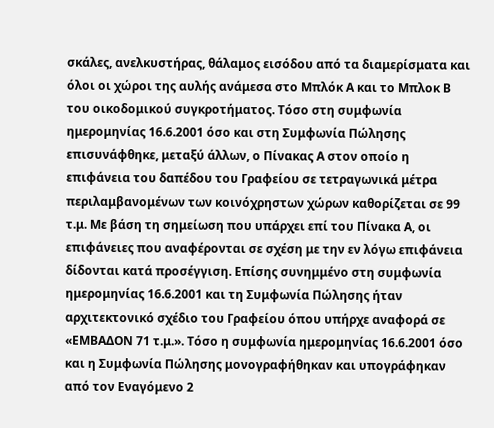σκάλες, ανελκυστήρας, θάλαμος εισόδου από τα διαμερίσματα και όλοι οι χώροι της αυλής ανάμεσα στο Μπλόκ Α και το Μπλοκ Β του οικοδομικού συγκροτήματος. Τόσο στη συμφωνία ημερομηνίας 16.6.2001 όσο και στη Συμφωνία Πώλησης επισυνάφθηκε, μεταξύ άλλων, ο Πίνακας Α στον οποίο η επιφάνεια του δαπέδου του Γραφείου σε τετραγωνικά μέτρα περιλαμβανομένων των κοινόχρηστων χώρων καθορίζεται σε 99 τ.μ. Με βάση τη σημείωση που υπάρχει επί του Πίνακα Α, οι επιφάνειες που αναφέρονται σε σχέση με την εν λόγω επιφάνεια δίδονται κατά προσέγγιση. Επίσης συνημμένο στη συμφωνία ημερομηνίας 16.6.2001 και τη Συμφωνία Πώλησης ήταν αρχιτεκτονικό σχέδιο του Γραφείου όπου υπήρχε αναφορά σε «ΕΜΒΑΔΟΝ 71 τ.μ.». Τόσο η συμφωνία ημερομηνίας 16.6.2001 όσο και η Συμφωνία Πώλησης μονογραφήθηκαν και υπογράφηκαν από τον Εναγόμενο 2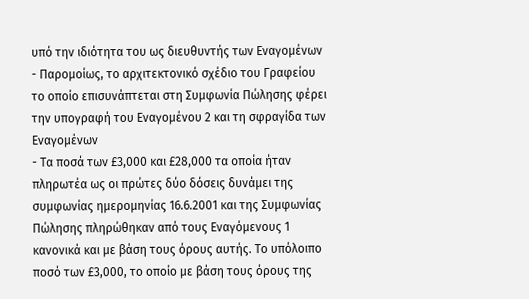υπό την ιδιότητα του ως διευθυντής των Εναγομένων
- Παρομοίως, το αρχιτεκτονικό σχέδιο του Γραφείου το οποίο επισυνάπτεται στη Συμφωνία Πώλησης φέρει την υπογραφή του Εναγομένου 2 και τη σφραγίδα των Εναγομένων
- Τα ποσά των £3,000 και £28,000 τα οποία ήταν πληρωτέα ως οι πρώτες δύο δόσεις δυνάμει της συμφωνίας ημερομηνίας 16.6.2001 και της Συμφωνίας Πώλησης πληρώθηκαν από τους Εναγόμενους 1 κανονικά και με βάση τους όρους αυτής. Το υπόλοιπο ποσό των £3,000, το οποίο με βάση τους όρους της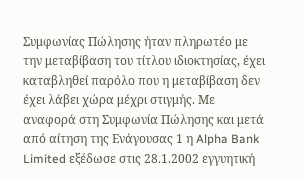Συμφωνίας Πώλησης ήταν πληρωτέο με την μεταβίβαση του τίτλου ιδιοκτησίας, έχει καταβληθεί παρόλο που η μεταβίβαση δεν έχει λάβει χώρα μέχρι στιγμής. Με αναφορά στη Συμφωνία Πώλησης και μετά από αίτηση της Ενάγουσας 1 η Alpha Bank Limited εξέδωσε στις 28.1.2002 εγγυητική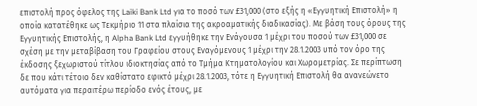επιστολή προς όφελος της Laiki Bank Ltd για το ποσό των £31,000 (στο εξής η «Εγγυητική Επιστολή» η οποία κατατέθηκε ως Τεκμήριο 11 στα πλαίσια της ακροαματικής διαδικασίας). Με βάση τους όρους της Εγγυητικής Επιστολής, η Alpha Bank Ltd εγγυήθηκε την Ενάγουσα 1 μέχρι του ποσού των £31,000 σε σχέση με την μεταβίβαση του Γραφείου στους Εναγόμενους 1 μέχρι την 28.1.2003 υπό τον όρο της έκδοσης ξεχωριστού τίτλου ιδιοκτησίας από το Τμήμα Κτηματολογίου και Χωρομετρίας. Σε περίπτωση δε που κάτι τέτοιο δεν καθίστατο εφικτό μέχρι 28.1.2003, τότε η Εγγυητική Επιστολή θα ανανεώνετο αυτόματα για περαιτέρω περίοδο ενός έτους, με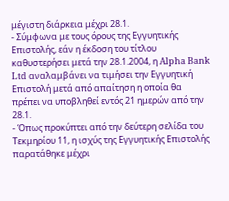μέγιστη διάρκεια μέχρι 28.1.
- Σύμφωνα με τους όρους της Εγγυητικής Επιστολής, εάν η έκδοση του τίτλου καθυστερήσει μετά την 28.1.2004, η Alpha Bank Ltd αναλαμβάνει να τιμήσει την Εγγυητική Επιστολή μετά από απαίτηση η οποία θα πρέπει να υποβληθεί εντός 21 ημερών από την 28.1.
- Όπως προκύπτει από την δεύτερη σελίδα του Τεκμηρίου 11, η ισχύς της Εγγυητικής Επιστολής παρατάθηκε μέχρι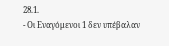28.1.
- Οι Εναγόμενοι 1 δεν υπέβαλαν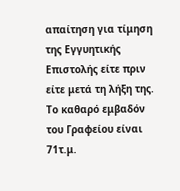απαίτηση για τίμηση της Εγγυητικής Επιστολής είτε πριν είτε μετά τη λήξη της. Το καθαρό εμβαδόν του Γραφείου είναι 71τ.μ.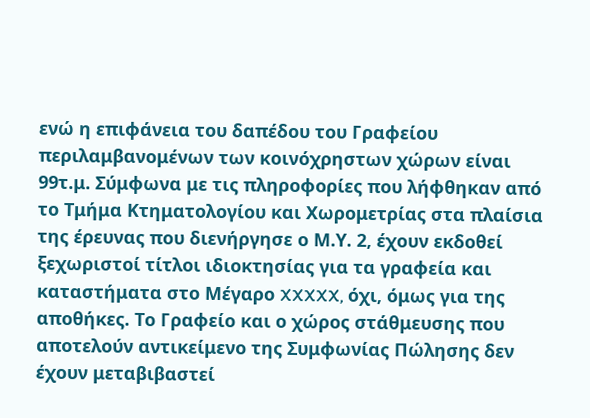ενώ η επιφάνεια του δαπέδου του Γραφείου περιλαμβανομένων των κοινόχρηστων χώρων είναι 99τ.μ. Σύμφωνα με τις πληροφορίες που λήφθηκαν από το Τμήμα Κτηματολογίου και Χωρομετρίας στα πλαίσια της έρευνας που διενήργησε ο Μ.Υ. 2, έχουν εκδοθεί ξεχωριστοί τίτλοι ιδιοκτησίας για τα γραφεία και καταστήματα στο Μέγαρο XXXXX, όχι, όμως για της αποθήκες. Το Γραφείο και ο χώρος στάθμευσης που αποτελούν αντικείμενο της Συμφωνίας Πώλησης δεν έχουν μεταβιβαστεί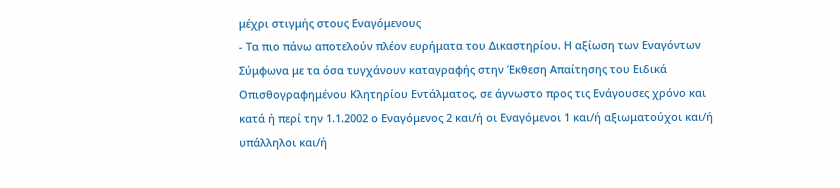μέχρι στιγμής στους Εναγόμενους
- Τα πιο πάνω αποτελούν πλέον ευρήματα του Δικαστηρίου. Η αξίωση των Εναγόντων Σύμφωνα με τα όσα τυγχάνουν καταγραφής στην Έκθεση Απαίτησης του Ειδικά Οπισθογραφημένου Κλητηρίου Εντάλματος, σε άγνωστο προς τις Ενάγουσες χρόνο και κατά ή περί την 1.1.2002 ο Εναγόμενος 2 και/ή οι Εναγόμενοι 1 και/ή αξιωματούχοι και/ή υπάλληλοι και/ή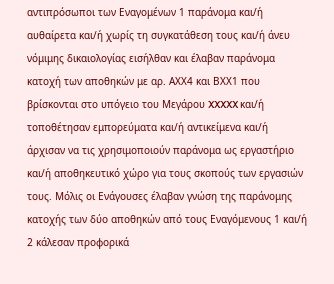αντιπρόσωποι των Εναγομένων 1 παράνομα και/ή αυθαίρετα και/ή χωρίς τη συγκατάθεση τους και/ή άνευ νόμιμης δικαιολογίας εισήλθαν και έλαβαν παράνομα κατοχή των αποθηκών με αρ. ΑXX4 και ΒXX1 που βρίσκονται στο υπόγειο του Μεγάρου XXXXX και/ή τοποθέτησαν εμπορεύματα και/ή αντικείμενα και/ή άρχισαν να τις χρησιμοποιούν παράνομα ως εργαστήριο και/ή αποθηκευτικό χώρο για τους σκοπούς των εργασιών τους. Μόλις οι Ενάγουσες έλαβαν γνώση της παράνομης κατοχής των δύο αποθηκών από τους Εναγόμενους 1 και/ή 2 κάλεσαν προφορικά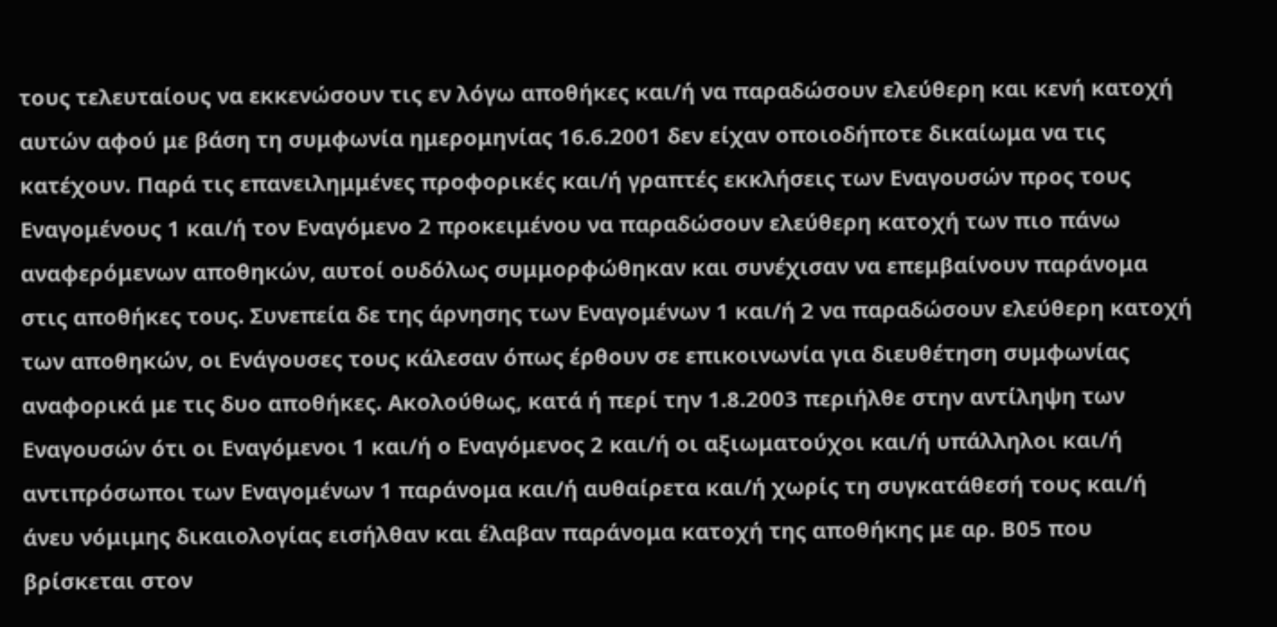τους τελευταίους να εκκενώσουν τις εν λόγω αποθήκες και/ή να παραδώσουν ελεύθερη και κενή κατοχή αυτών αφού με βάση τη συμφωνία ημερομηνίας 16.6.2001 δεν είχαν οποιοδήποτε δικαίωμα να τις κατέχουν. Παρά τις επανειλημμένες προφορικές και/ή γραπτές εκκλήσεις των Εναγουσών προς τους Εναγομένους 1 και/ή τον Εναγόμενο 2 προκειμένου να παραδώσουν ελεύθερη κατοχή των πιο πάνω αναφερόμενων αποθηκών, αυτοί ουδόλως συμμορφώθηκαν και συνέχισαν να επεμβαίνουν παράνομα στις αποθήκες τους. Συνεπεία δε της άρνησης των Εναγομένων 1 και/ή 2 να παραδώσουν ελεύθερη κατοχή των αποθηκών, οι Ενάγουσες τους κάλεσαν όπως έρθουν σε επικοινωνία για διευθέτηση συμφωνίας αναφορικά με τις δυο αποθήκες. Ακολούθως, κατά ή περί την 1.8.2003 περιήλθε στην αντίληψη των Εναγουσών ότι οι Εναγόμενοι 1 και/ή ο Εναγόμενος 2 και/ή οι αξιωματούχοι και/ή υπάλληλοι και/ή αντιπρόσωποι των Εναγομένων 1 παράνομα και/ή αυθαίρετα και/ή χωρίς τη συγκατάθεσή τους και/ή άνευ νόμιμης δικαιολογίας εισήλθαν και έλαβαν παράνομα κατοχή της αποθήκης με αρ. Β05 που βρίσκεται στον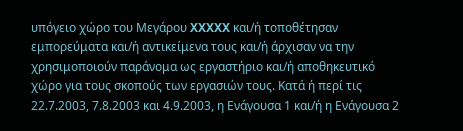υπόγειο χώρο του Μεγάρου XXXXX και/ή τοποθέτησαν εμπορεύματα και/ή αντικείμενα τους και/ή άρχισαν να την χρησιμοποιούν παράνομα ως εργαστήριο και/ή αποθηκευτικό χώρο για τους σκοπούς των εργασιών τους. Κατά ή περί τις 22.7.2003, 7.8.2003 και 4.9.2003, η Ενάγουσα 1 και/ή η Ενάγουσα 2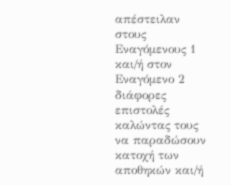απέστειλαν στους Εναγόμενους 1 και/ή στον Εναγόμενο 2 διάφορες επιστολές καλώντας τους να παραδώσουν κατοχή των αποθηκών και/ή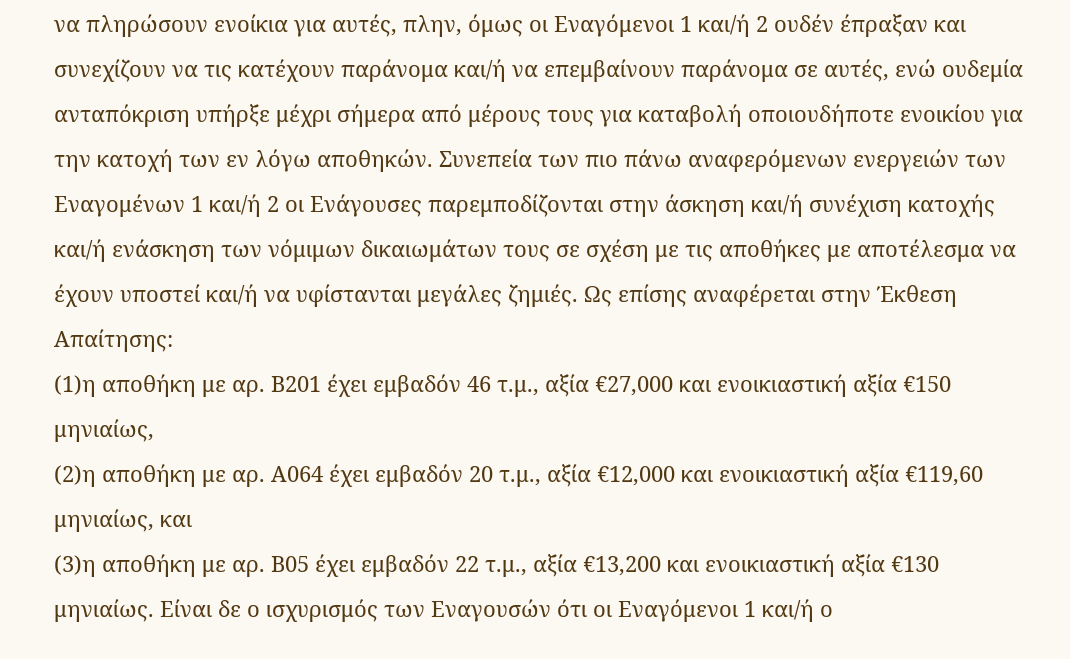να πληρώσουν ενοίκια για αυτές, πλην, όμως οι Εναγόμενοι 1 και/ή 2 ουδέν έπραξαν και συνεχίζουν να τις κατέχουν παράνομα και/ή να επεμβαίνουν παράνομα σε αυτές, ενώ ουδεμία ανταπόκριση υπήρξε μέχρι σήμερα από μέρους τους για καταβολή οποιουδήποτε ενοικίου για την κατοχή των εν λόγω αποθηκών. Συνεπεία των πιο πάνω αναφερόμενων ενεργειών των Εναγομένων 1 και/ή 2 οι Ενάγουσες παρεμποδίζονται στην άσκηση και/ή συνέχιση κατοχής και/ή ενάσκηση των νόμιμων δικαιωμάτων τους σε σχέση με τις αποθήκες με αποτέλεσμα να έχουν υποστεί και/ή να υφίστανται μεγάλες ζημιές. Ως επίσης αναφέρεται στην Έκθεση Απαίτησης:
(1)η αποθήκη με αρ. Β201 έχει εμβαδόν 46 τ.μ., αξία €27,000 και ενοικιαστική αξία €150 μηνιαίως,
(2)η αποθήκη με αρ. Α064 έχει εμβαδόν 20 τ.μ., αξία €12,000 και ενοικιαστική αξία €119,60 μηνιαίως, και
(3)η αποθήκη με αρ. Β05 έχει εμβαδόν 22 τ.μ., αξία €13,200 και ενοικιαστική αξία €130 μηνιαίως. Είναι δε ο ισχυρισμός των Εναγουσών ότι οι Εναγόμενοι 1 και/ή ο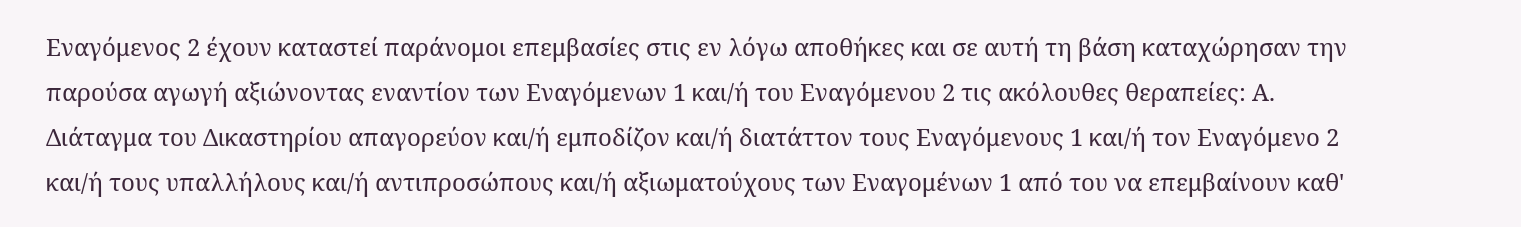Εναγόμενος 2 έχουν καταστεί παράνομοι επεμβασίες στις εν λόγω αποθήκες και σε αυτή τη βάση καταχώρησαν την παρούσα αγωγή αξιώνοντας εναντίον των Εναγόμενων 1 και/ή του Εναγόμενου 2 τις ακόλουθες θεραπείες: Α. Διάταγμα του Δικαστηρίου απαγορεύον και/ή εμποδίζον και/ή διατάττον τους Εναγόμενους 1 και/ή τον Εναγόμενο 2 και/ή τους υπαλλήλους και/ή αντιπροσώπους και/ή αξιωματούχους των Εναγομένων 1 από του να επεμβαίνουν καθ'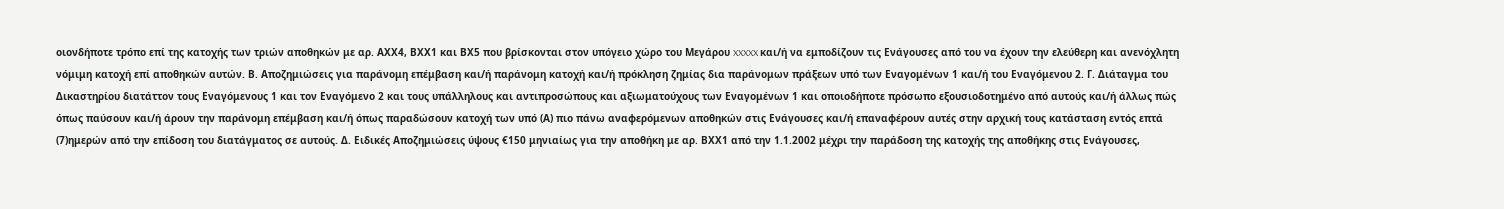οιονδήποτε τρόπο επί της κατοχής των τριών αποθηκών με αρ. ΑXX4, ΒXX1 και ΒX5 που βρίσκονται στον υπόγειο χώρο του Μεγάρου XXXXX και/ή να εμποδίζουν τις Ενάγουσες από του να έχουν την ελεύθερη και ανενόχλητη νόμιμη κατοχή επί αποθηκών αυτών. Β. Αποζημιώσεις για παράνομη επέμβαση και/ή παράνομη κατοχή και/ή πρόκληση ζημίας δια παράνομων πράξεων υπό των Εναγομένων 1 και/ή του Εναγόμενου 2. Γ. Διάταγμα του Δικαστηρίου διατάττον τους Εναγόμενους 1 και τον Εναγόμενο 2 και τους υπάλληλους και αντιπροσώπους και αξιωματούχους των Εναγομένων 1 και οποιοδήποτε πρόσωπο εξουσιοδοτημένο από αυτούς και/ή άλλως πώς όπως παύσουν και/ή άρουν την παράνομη επέμβαση και/ή όπως παραδώσουν κατοχή των υπό (Α) πιο πάνω αναφερόμενων αποθηκών στις Ενάγουσες και/ή επαναφέρουν αυτές στην αρχική τους κατάσταση εντός επτά
(7)ημερών από την επίδοση του διατάγματος σε αυτούς. Δ. Ειδικές Αποζημιώσεις ύψους €150 μηνιαίως για την αποθήκη με αρ. ΒXX1 από την 1.1.2002 μέχρι την παράδοση της κατοχής της αποθήκης στις Ενάγουσες,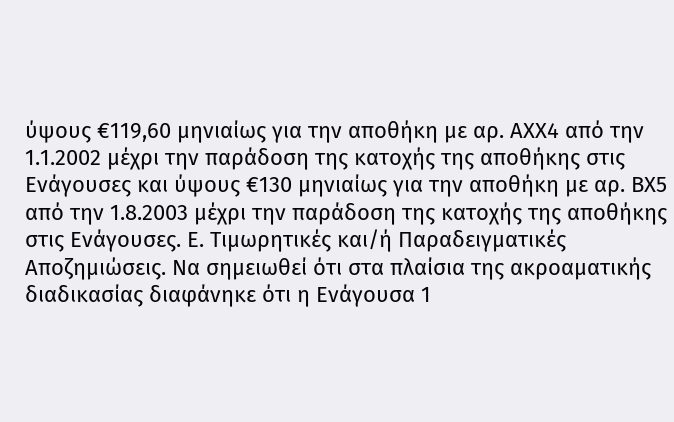ύψους €119,60 μηνιαίως για την αποθήκη με αρ. ΑXX4 από την 1.1.2002 μέχρι την παράδοση της κατοχής της αποθήκης στις Ενάγουσες και ύψους €130 μηνιαίως για την αποθήκη με αρ. ΒX5 από την 1.8.2003 μέχρι την παράδοση της κατοχής της αποθήκης στις Ενάγουσες. Ε. Τιμωρητικές και/ή Παραδειγματικές Αποζημιώσεις. Να σημειωθεί ότι στα πλαίσια της ακροαματικής διαδικασίας διαφάνηκε ότι η Ενάγουσα 1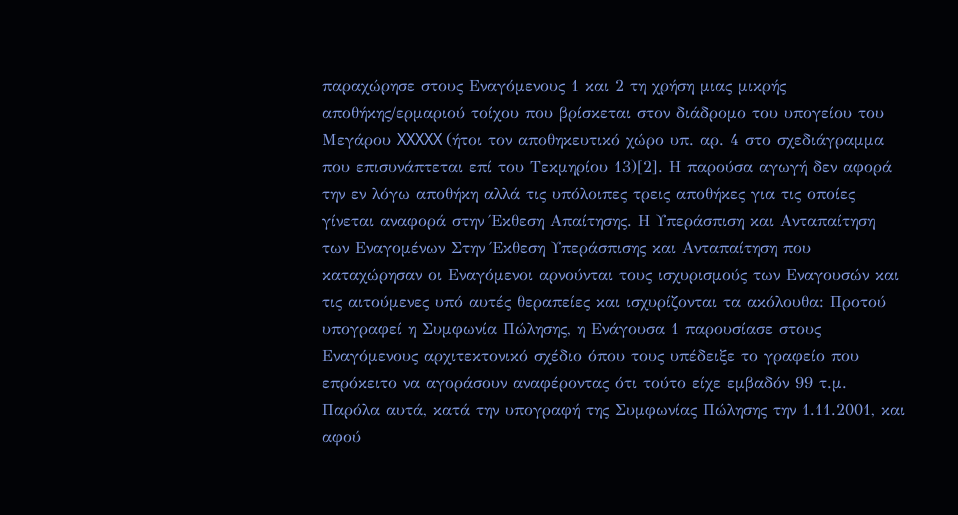παραχώρησε στους Εναγόμενους 1 και 2 τη χρήση μιας μικρής αποθήκης/ερμαριού τοίχου που βρίσκεται στον διάδρομο του υπογείου του Μεγάρου XXXXX (ήτοι τον αποθηκευτικό χώρο υπ. αρ. 4 στο σχεδιάγραμμα που επισυνάπτεται επί του Τεκμηρίου 13)[2]. Η παρούσα αγωγή δεν αφορά την εν λόγω αποθήκη αλλά τις υπόλοιπες τρεις αποθήκες για τις οποίες γίνεται αναφορά στην Έκθεση Απαίτησης. Η Υπεράσπιση και Ανταπαίτηση των Εναγομένων Στην Έκθεση Υπεράσπισης και Ανταπαίτηση που καταχώρησαν οι Εναγόμενοι αρνούνται τους ισχυρισμούς των Εναγουσών και τις αιτούμενες υπό αυτές θεραπείες και ισχυρίζονται τα ακόλουθα: Προτού υπογραφεί η Συμφωνία Πώλησης, η Ενάγουσα 1 παρουσίασε στους Εναγόμενους αρχιτεκτονικό σχέδιο όπου τους υπέδειξε το γραφείο που επρόκειτο να αγοράσουν αναφέροντας ότι τούτο είχε εμβαδόν 99 τ.μ. Παρόλα αυτά, κατά την υπογραφή της Συμφωνίας Πώλησης την 1.11.2001, και αφού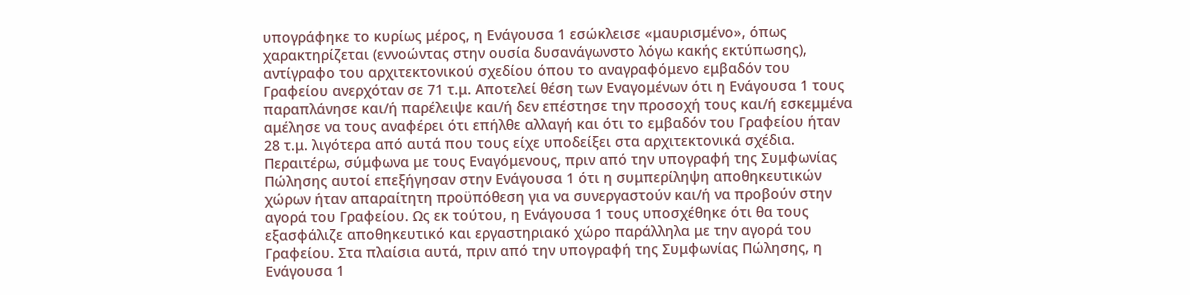υπογράφηκε το κυρίως μέρος, η Ενάγουσα 1 εσώκλεισε «μαυρισμένο», όπως χαρακτηρίζεται (εννοώντας στην ουσία δυσανάγωνστο λόγω κακής εκτύπωσης), αντίγραφο του αρχιτεκτονικού σχεδίου όπου το αναγραφόμενο εμβαδόν του Γραφείου ανερχόταν σε 71 τ.μ. Αποτελεί θέση των Εναγομένων ότι η Ενάγουσα 1 τους παραπλάνησε και/ή παρέλειψε και/ή δεν επέστησε την προσοχή τους και/ή εσκεμμένα αμέλησε να τους αναφέρει ότι επήλθε αλλαγή και ότι το εμβαδόν του Γραφείου ήταν 28 τ.μ. λιγότερα από αυτά που τους είχε υποδείξει στα αρχιτεκτονικά σχέδια. Περαιτέρω, σύμφωνα με τους Εναγόμενους, πριν από την υπογραφή της Συμφωνίας Πώλησης αυτοί επεξήγησαν στην Ενάγουσα 1 ότι η συμπερίληψη αποθηκευτικών χώρων ήταν απαραίτητη προϋπόθεση για να συνεργαστούν και/ή να προβούν στην αγορά του Γραφείου. Ως εκ τούτου, η Ενάγουσα 1 τους υποσχέθηκε ότι θα τους εξασφάλιζε αποθηκευτικό και εργαστηριακό χώρο παράλληλα με την αγορά του Γραφείου. Στα πλαίσια αυτά, πριν από την υπογραφή της Συμφωνίας Πώλησης, η Ενάγουσα 1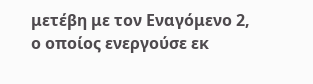μετέβη με τον Εναγόμενο 2, ο οποίος ενεργούσε εκ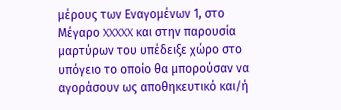μέρους των Εναγομένων 1, στο Μέγαρο XXXXX και στην παρουσία μαρτύρων του υπέδειξε χώρο στο υπόγειο το οποίο θα μπορούσαν να αγοράσουν ως αποθηκευτικό και/ή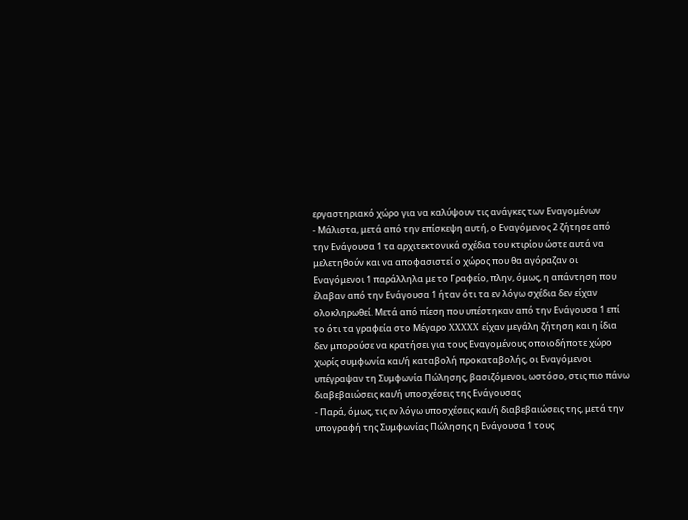εργαστηριακό χώρο για να καλύψουν τις ανάγκες των Εναγομένων
- Μάλιστα, μετά από την επίσκεψη αυτή, ο Εναγόμενος 2 ζήτησε από την Ενάγουσα 1 τα αρχιτεκτονικά σχέδια του κτιρίου ώστε αυτά να μελετηθούν και να αποφασιστεί ο χώρος που θα αγόραζαν οι Εναγόμενοι 1 παράλληλα με το Γραφείο, πλην, όμως, η απάντηση που έλαβαν από την Ενάγουσα 1 ήταν ότι τα εν λόγω σχέδια δεν είχαν ολοκληρωθεί. Μετά από πίεση που υπέστηκαν από την Ενάγουσα 1 επί το ότι τα γραφεία στο Μέγαρο XXXXX είχαν μεγάλη ζήτηση και η ίδια δεν μπορούσε να κρατήσει για τους Εναγομένους οποιοδήποτε χώρο χωρίς συμφωνία και/ή καταβολή προκαταβολής, οι Εναγόμενοι υπέγραψαν τη Συμφωνία Πώλησης, βασιζόμενοι, ωστόσο, στις πιο πάνω διαβεβαιώσεις και/ή υποσχέσεις της Ενάγουσας
- Παρά, όμως, τις εν λόγω υποσχέσεις και/ή διαβεβαιώσεις της, μετά την υπογραφή της Συμφωνίας Πώλησης η Ενάγουσα 1 τους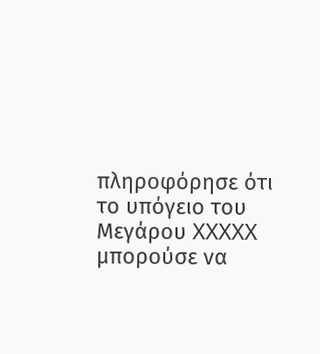πληροφόρησε ότι το υπόγειο του Μεγάρου XXXXX μπορούσε να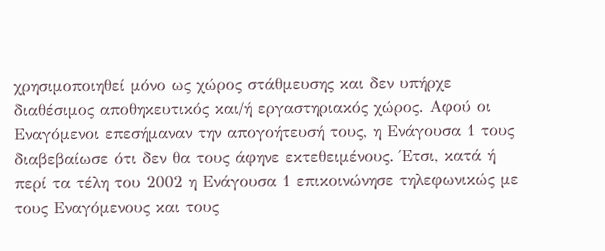χρησιμοποιηθεί μόνο ως χώρος στάθμευσης και δεν υπήρχε διαθέσιμος αποθηκευτικός και/ή εργαστηριακός χώρος. Αφού οι Εναγόμενοι επεσήμαναν την απογοήτευσή τους, η Ενάγουσα 1 τους διαβεβαίωσε ότι δεν θα τους άφηνε εκτεθειμένους. Έτσι, κατά ή περί τα τέλη του 2002 η Ενάγουσα 1 επικοινώνησε τηλεφωνικώς με τους Εναγόμενους και τους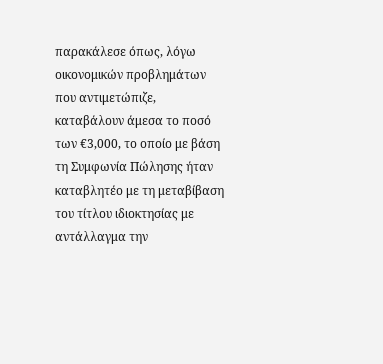παρακάλεσε όπως, λόγω οικονομικών προβλημάτων που αντιμετώπιζε, καταβάλουν άμεσα το ποσό των €3,000, το οποίο με βάση τη Συμφωνία Πώλησης ήταν καταβλητέο με τη μεταβίβαση του τίτλου ιδιοκτησίας με αντάλλαγμα την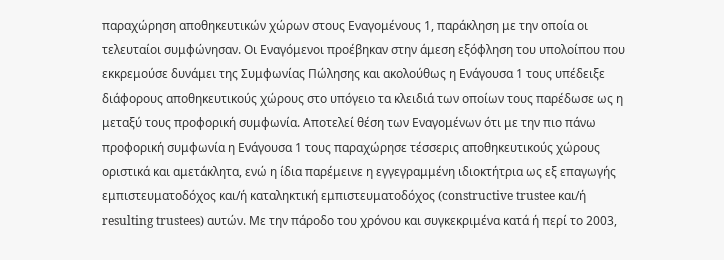παραχώρηση αποθηκευτικών χώρων στους Εναγομένους 1, παράκληση με την οποία οι τελευταίοι συμφώνησαν. Οι Εναγόμενοι προέβηκαν στην άμεση εξόφληση του υπολοίπου που εκκρεμούσε δυνάμει της Συμφωνίας Πώλησης και ακολούθως η Ενάγουσα 1 τους υπέδειξε διάφορους αποθηκευτικούς χώρους στο υπόγειο τα κλειδιά των οποίων τους παρέδωσε ως η μεταξύ τους προφορική συμφωνία. Αποτελεί θέση των Εναγομένων ότι με την πιο πάνω προφορική συμφωνία η Ενάγουσα 1 τους παραχώρησε τέσσερις αποθηκευτικούς χώρους οριστικά και αμετάκλητα, ενώ η ίδια παρέμεινε η εγγεγραμμένη ιδιοκτήτρια ως εξ επαγωγής εμπιστευματοδόχος και/ή καταληκτική εμπιστευματοδόχος (constructive trustee και/ή resulting trustees) αυτών. Με την πάροδο του χρόνου και συγκεκριμένα κατά ή περί το 2003,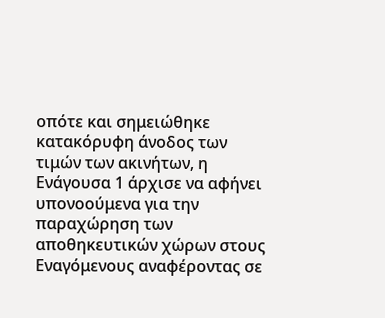οπότε και σημειώθηκε κατακόρυφη άνοδος των τιμών των ακινήτων, η Ενάγουσα 1 άρχισε να αφήνει υπονοούμενα για την παραχώρηση των αποθηκευτικών χώρων στους Εναγόμενους αναφέροντας σε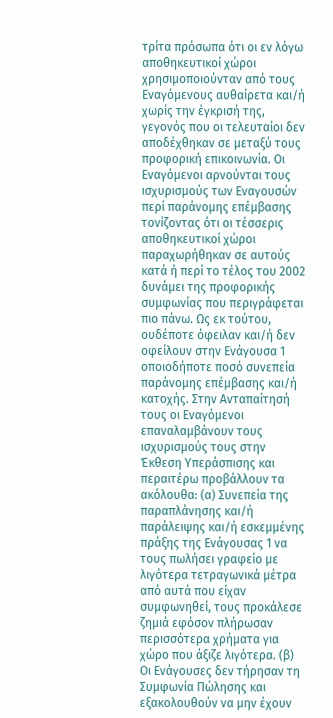τρίτα πρόσωπα ότι οι εν λόγω αποθηκευτικοί χώροι χρησιμοποιούνταν από τους Εναγόμενους αυθαίρετα και/ή χωρίς την έγκρισή της, γεγονός που οι τελευταίοι δεν αποδέχθηκαν σε μεταξύ τους προφορική επικοινωνία. Οι Εναγόμενοι αρνούνται τους ισχυρισμούς των Εναγουσών περί παράνομης επέμβασης τονίζοντας ότι οι τέσσερις αποθηκευτικοί χώροι παραχωρήθηκαν σε αυτούς κατά ή περί το τέλος του 2002 δυνάμει της προφορικής συμφωνίας που περιγράφεται πιο πάνω. Ως εκ τούτου, ουδέποτε όφειλαν και/ή δεν οφείλουν στην Ενάγουσα 1 οποιοδήποτε ποσό συνεπεία παράνομης επέμβασης και/ή κατοχής. Στην Ανταπαίτησή τους οι Εναγόμενοι επαναλαμβάνουν τους ισχυρισμούς τους στην Έκθεση Υπεράσπισης και περαιτέρω προβάλλουν τα ακόλουθα: (α) Συνεπεία της παραπλάνησης και/ή παράλειψης και/ή εσκεμμένης πράξης της Ενάγουσας 1 να τους πωλήσει γραφείο με λιγότερα τετραγωνικά μέτρα από αυτά που είχαν συμφωνηθεί, τους προκάλεσε ζημιά εφόσον πλήρωσαν περισσότερα χρήματα για χώρο που άξιζε λιγότερα. (β) Οι Ενάγουσες δεν τήρησαν τη Συμφωνία Πώλησης και εξακολουθούν να μην έχουν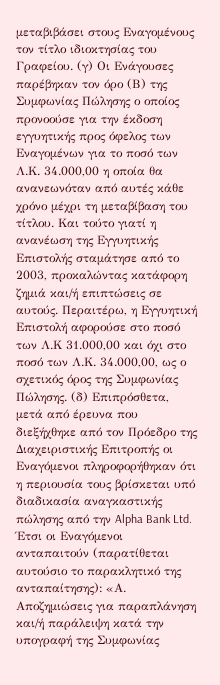μεταβιβάσει στους Εναγομένους τον τίτλο ιδιοκτησίας του Γραφείου. (γ) Οι Ενάγουσες παρέβηκαν τον όρο (Β) της Συμφωνίας Πώλησης ο οποίος προνοούσε για την έκδοση εγγυητικής προς όφελος των Εναγομένων για το ποσό των Λ.Κ. 34.000,00 η οποία θα ανανεωνόταν από αυτές κάθε χρόνο μέχρι τη μεταβίβαση του τίτλου. Και τούτο γιατί η ανανέωση της Εγγυητικής Επιστολής σταμάτησε από το 2003, προκαλώντας κατάφορη ζημιά και/ή επιπτώσεις σε αυτούς. Περαιτέρω, η Εγγυητική Επιστολή αφορούσε στο ποσό των Λ.Κ 31.000,00 και όχι στο ποσό των Λ.Κ. 34.000,00, ως ο σχετικός όρος της Συμφωνίας Πώλησης. (δ) Επιπρόσθετα, μετά από έρευνα που διεξήχθηκε από τον Πρόεδρο της Διαχειριστικής Επιτροπής οι Εναγόμενοι πληροφορήθηκαν ότι η περιουσία τους βρίσκεται υπό διαδικασία αναγκαστικής πώλησης από την Alpha Bank Ltd. Έτσι οι Εναγόμενοι ανταπαιτούν (παρατίθεται αυτούσιο το παρακλητικό της ανταπαίτησης): «Α. Αποζημιώσεις για παραπλάνηση και/ή παράλειψη κατά την υπογραφή της Συμφωνίας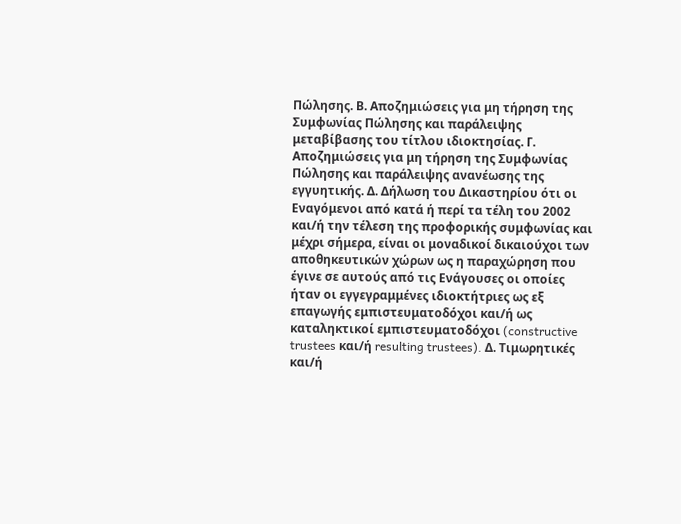Πώλησης. Β. Αποζημιώσεις για μη τήρηση της Συμφωνίας Πώλησης και παράλειψης μεταβίβασης του τίτλου ιδιοκτησίας. Γ. Αποζημιώσεις για μη τήρηση της Συμφωνίας Πώλησης και παράλειψης ανανέωσης της εγγυητικής. Δ. Δήλωση του Δικαστηρίου ότι οι Εναγόμενοι από κατά ή περί τα τέλη του 2002 και/ή την τέλεση της προφορικής συμφωνίας και μέχρι σήμερα, είναι οι μοναδικοί δικαιούχοι των αποθηκευτικών χώρων ως η παραχώρηση που έγινε σε αυτούς από τις Ενάγουσες οι οποίες ήταν οι εγγεγραμμένες ιδιοκτήτριες ως εξ επαγωγής εμπιστευματοδόχοι και/ή ως καταληκτικοί εμπιστευματοδόχοι (constructive trustees και/ή resulting trustees). Δ. Τιμωρητικές και/ή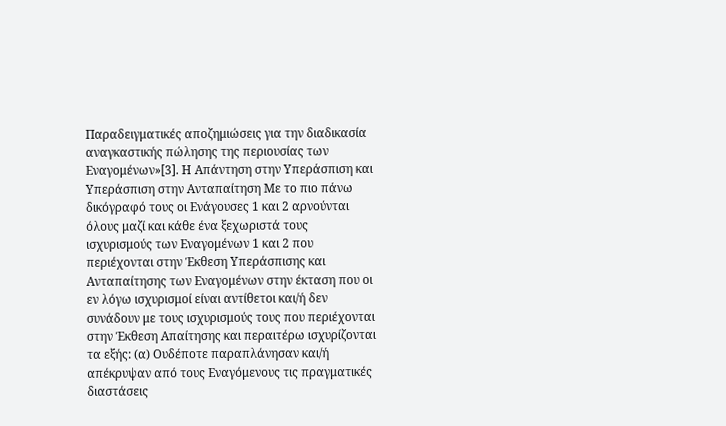Παραδειγματικές αποζημιώσεις για την διαδικασία αναγκαστικής πώλησης της περιουσίας των Εναγομένων»[3]. Η Απάντηση στην Υπεράσπιση και Υπεράσπιση στην Ανταπαίτηση Με το πιο πάνω δικόγραφό τους οι Ενάγουσες 1 και 2 αρνούνται όλους μαζί και κάθε ένα ξεχωριστά τους ισχυρισμούς των Εναγομένων 1 και 2 που περιέχονται στην Έκθεση Υπεράσπισης και Ανταπαίτησης των Εναγομένων στην έκταση που οι εν λόγω ισχυρισμοί είναι αντίθετοι και/ή δεν συνάδουν με τους ισχυρισμούς τους που περιέχονται στην Έκθεση Απαίτησης και περαιτέρω ισχυρίζονται τα εξής: (α) Ουδέποτε παραπλάνησαν και/ή απέκρυψαν από τους Εναγόμενους τις πραγματικές διαστάσεις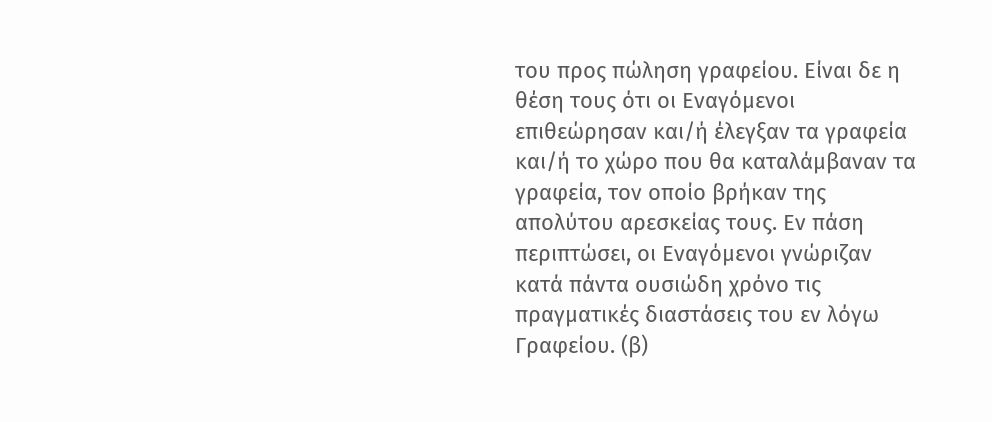του προς πώληση γραφείου. Είναι δε η θέση τους ότι οι Εναγόμενοι επιθεώρησαν και/ή έλεγξαν τα γραφεία και/ή το χώρο που θα καταλάμβαναν τα γραφεία, τον οποίο βρήκαν της απολύτου αρεσκείας τους. Εν πάση περιπτώσει, οι Εναγόμενοι γνώριζαν κατά πάντα ουσιώδη χρόνο τις πραγματικές διαστάσεις του εν λόγω Γραφείου. (β)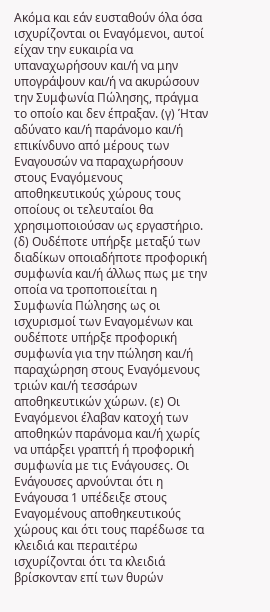Ακόμα και εάν ευσταθούν όλα όσα ισχυρίζονται οι Εναγόμενοι, αυτοί είχαν την ευκαιρία να υπαναχωρήσουν και/ή να μην υπογράψουν και/ή να ακυρώσουν την Συμφωνία Πώλησης, πράγμα το οποίο και δεν έπραξαν. (γ) Ήταν αδύνατο και/ή παράνομο και/ή επικίνδυνο από μέρους των Εναγουσών να παραχωρήσουν στους Εναγόμενους αποθηκευτικούς χώρους τους οποίους οι τελευταίοι θα χρησιμοποιούσαν ως εργαστήριο. (δ) Ουδέποτε υπήρξε μεταξύ των διαδίκων οποιαδήποτε προφορική συμφωνία και/ή άλλως πως με την οποία να τροποποιείται η Συμφωνία Πώλησης ως οι ισχυρισμοί των Εναγομένων και ουδέποτε υπήρξε προφορική συμφωνία για την πώληση και/ή παραχώρηση στους Εναγόμενους τριών και/ή τεσσάρων αποθηκευτικών χώρων. (ε) Οι Εναγόμενοι έλαβαν κατοχή των αποθηκών παράνομα και/ή χωρίς να υπάρξει γραπτή ή προφορική συμφωνία με τις Ενάγουσες. Οι Ενάγουσες αρνούνται ότι η Ενάγουσα 1 υπέδειξε στους Εναγομένους αποθηκευτικούς χώρους και ότι τους παρέδωσε τα κλειδιά και περαιτέρω ισχυρίζονται ότι τα κλειδιά βρίσκονταν επί των θυρών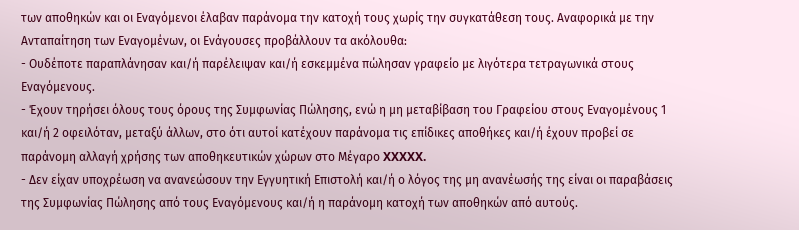των αποθηκών και οι Εναγόμενοι έλαβαν παράνομα την κατοχή τους χωρίς την συγκατάθεση τους. Αναφορικά με την Ανταπαίτηση των Εναγομένων, οι Ενάγουσες προβάλλουν τα ακόλουθα:
- Ουδέποτε παραπλάνησαν και/ή παρέλειψαν και/ή εσκεμμένα πώλησαν γραφείο με λιγότερα τετραγωνικά στους Εναγόμενους.
- Έχουν τηρήσει όλους τους όρους της Συμφωνίας Πώλησης, ενώ η μη μεταβίβαση του Γραφείου στους Εναγομένους 1 και/ή 2 οφειλόταν, μεταξύ άλλων, στο ότι αυτοί κατέχουν παράνομα τις επίδικες αποθήκες και/ή έχουν προβεί σε παράνομη αλλαγή χρήσης των αποθηκευτικών χώρων στο Μέγαρο XXXXX.
- Δεν είχαν υποχρέωση να ανανεώσουν την Εγγυητική Επιστολή και/ή ο λόγος της μη ανανέωσής της είναι οι παραβάσεις της Συμφωνίας Πώλησης από τους Εναγόμενους και/ή η παράνομη κατοχή των αποθηκών από αυτούς.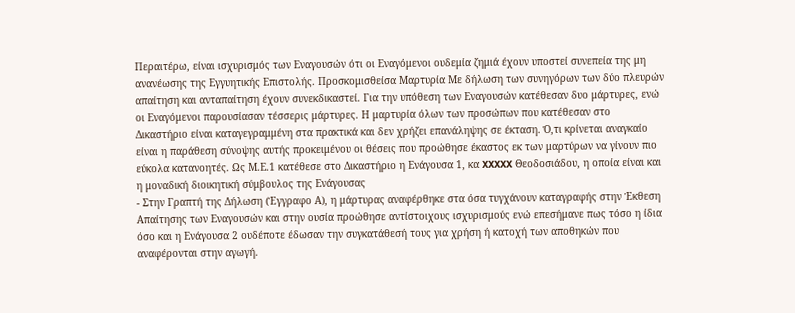Περαιτέρω, είναι ισχυρισμός των Εναγουσών ότι οι Εναγόμενοι ουδεμία ζημιά έχουν υποστεί συνεπεία της μη ανανέωσης της Εγγυητικής Επιστολής. Προσκομισθείσα Μαρτυρία Με δήλωση των συνηγόρων των δύο πλευρών απαίτηση και ανταπαίτηση έχουν συνεκδικαστεί. Για την υπόθεση των Εναγουσών κατέθεσαν δυο μάρτυρες, ενώ οι Εναγόμενοι παρουσίασαν τέσσερις μάρτυρες. Η μαρτυρία όλων των προσώπων που κατέθεσαν στο Δικαστήριο είναι καταγεγραμμένη στα πρακτικά και δεν χρήζει επανάληψης σε έκταση. Ό,τι κρίνεται αναγκαίο είναι η παράθεση σύνοψης αυτής προκειμένου οι θέσεις που προώθησε έκαστος εκ των μαρτύρων να γίνουν πιο εύκολα κατανοητές. Ως Μ.Ε.1 κατέθεσε στο Δικαστήριο η Ενάγουσα 1, κα XXXXX Θεοδοσιάδου, η οποία είναι και η μοναδική διοικητική σύμβουλος της Ενάγουσας
- Στην Γραπτή της Δήλωση (Έγγραφο Α), η μάρτυρας αναφέρθηκε στα όσα τυγχάνουν καταγραφής στην Έκθεση Απαίτησης των Εναγουσών και στην ουσία προώθησε αντίστοιχους ισχυρισμούς ενώ επεσήμανε πως τόσο η ίδια όσο και η Ενάγουσα 2 ουδέποτε έδωσαν την συγκατάθεσή τους για χρήση ή κατοχή των αποθηκών που αναφέρονται στην αγωγή.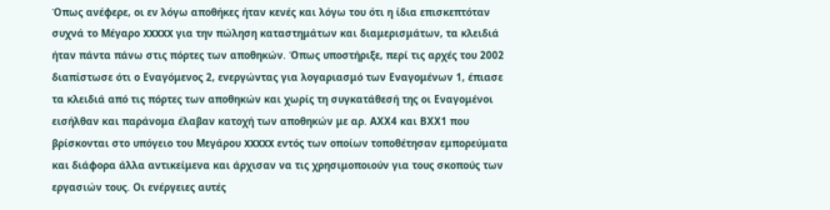Όπως ανέφερε, οι εν λόγω αποθήκες ήταν κενές και λόγω του ότι η ίδια επισκεπτόταν συχνά το Μέγαρο XXXXX για την πώληση καταστημάτων και διαμερισμάτων, τα κλειδιά ήταν πάντα πάνω στις πόρτες των αποθηκών. Όπως υποστήριξε, περί τις αρχές του 2002 διαπίστωσε ότι ο Εναγόμενος 2, ενεργώντας για λογαριασμό των Εναγομένων 1, έπιασε τα κλειδιά από τις πόρτες των αποθηκών και χωρίς τη συγκατάθεσή της οι Εναγομένοι εισήλθαν και παράνομα έλαβαν κατοχή των αποθηκών με αρ. ΑXX4 και ΒXX1 που βρίσκονται στο υπόγειο του Μεγάρου XXXXX εντός των οποίων τοποθέτησαν εμπορεύματα και διάφορα άλλα αντικείμενα και άρχισαν να τις χρησιμοποιούν για τους σκοπούς των εργασιών τους. Οι ενέργειες αυτές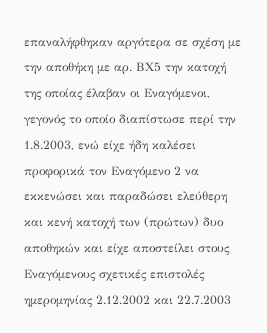επαναλήφθηκαν αργότερα σε σχέση με την αποθήκη με αρ. ΒX5 την κατοχή της οποίας έλαβαν οι Εναγόμενοι, γεγονός το οποίο διαπίστωσε περί την 1.8.2003, ενώ είχε ήδη καλέσει προφορικά τον Εναγόμενο 2 να εκκενώσει και παραδώσει ελεύθερη και κενή κατοχή των (πρώτων) δυο αποθηκών και είχε αποστείλει στους Εναγόμενους σχετικές επιστολές ημερομηνίας 2.12.2002 και 22.7.2003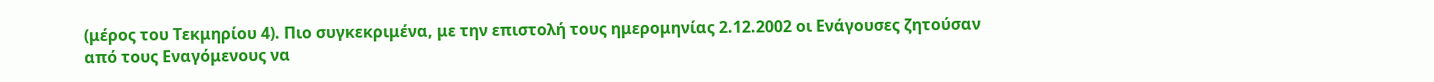(μέρος του Τεκμηρίου 4). Πιο συγκεκριμένα, με την επιστολή τους ημερομηνίας 2.12.2002 οι Ενάγουσες ζητούσαν από τους Εναγόμενους να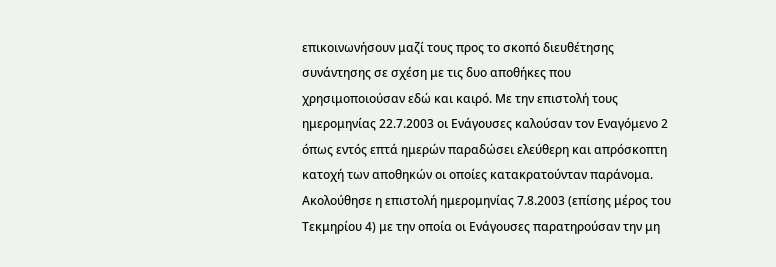επικοινωνήσουν μαζί τους προς το σκοπό διευθέτησης συνάντησης σε σχέση με τις δυο αποθήκες που χρησιμοποιούσαν εδώ και καιρό. Με την επιστολή τους ημερομηνίας 22.7.2003 οι Ενάγουσες καλούσαν τον Εναγόμενο 2 όπως εντός επτά ημερών παραδώσει ελεύθερη και απρόσκοπτη κατοχή των αποθηκών οι οποίες κατακρατούνταν παράνομα. Ακολούθησε η επιστολή ημερομηνίας 7.8.2003 (επίσης μέρος του Τεκμηρίου 4) με την οποία οι Ενάγουσες παρατηρούσαν την μη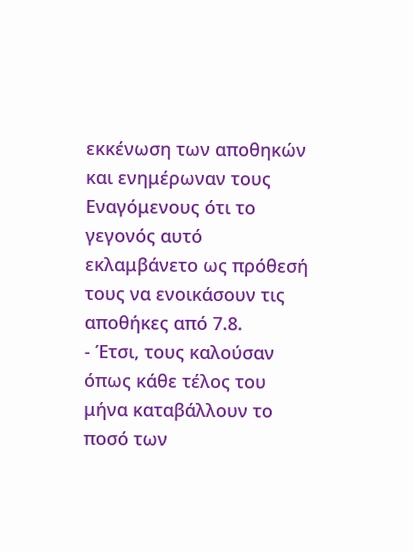εκκένωση των αποθηκών και ενημέρωναν τους Εναγόμενους ότι το γεγονός αυτό εκλαμβάνετο ως πρόθεσή τους να ενοικάσουν τις αποθήκες από 7.8.
- Έτσι, τους καλούσαν όπως κάθε τέλος του μήνα καταβάλλουν το ποσό των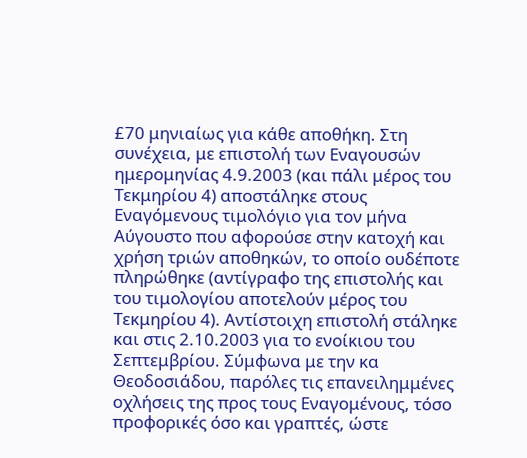£70 μηνιαίως για κάθε αποθήκη. Στη συνέχεια, με επιστολή των Εναγουσών ημερομηνίας 4.9.2003 (και πάλι μέρος του Τεκμηρίου 4) αποστάληκε στους Εναγόμενους τιμολόγιο για τον μήνα Αύγουστο που αφορούσε στην κατοχή και χρήση τριών αποθηκών, το οποίο ουδέποτε πληρώθηκε (αντίγραφο της επιστολής και του τιμολογίου αποτελούν μέρος του Τεκμηρίου 4). Αντίστοιχη επιστολή στάληκε και στις 2.10.2003 για το ενοίκιου του Σεπτεμβρίου. Σύμφωνα με την κα Θεοδοσιάδου, παρόλες τις επανειλημμένες οχλήσεις της προς τους Εναγομένους, τόσο προφορικές όσο και γραπτές, ώστε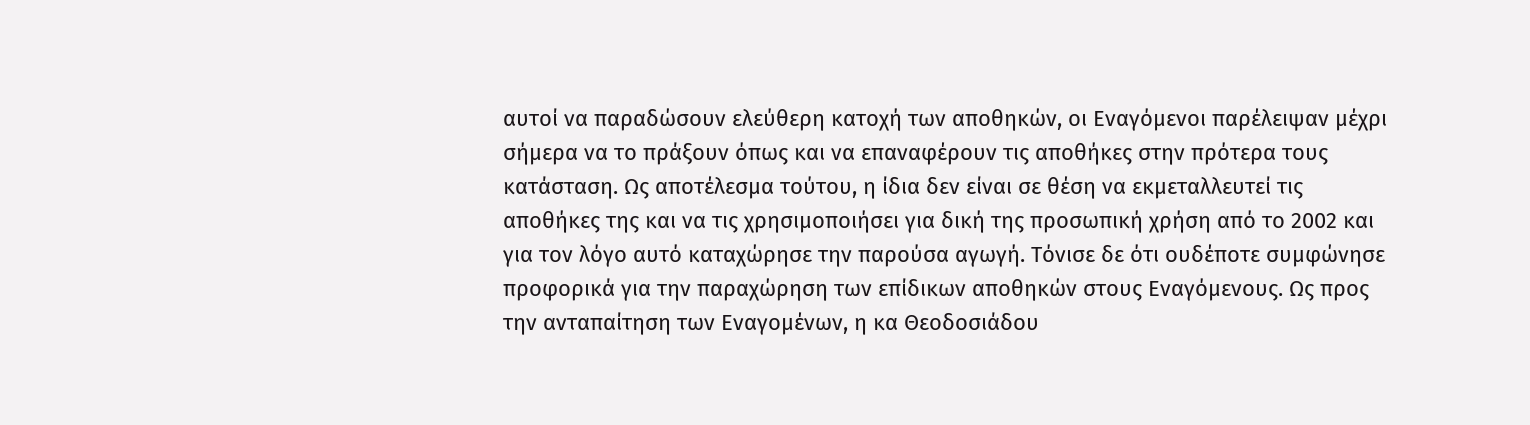αυτοί να παραδώσουν ελεύθερη κατοχή των αποθηκών, οι Εναγόμενοι παρέλειψαν μέχρι σήμερα να το πράξουν όπως και να επαναφέρουν τις αποθήκες στην πρότερα τους κατάσταση. Ως αποτέλεσμα τούτου, η ίδια δεν είναι σε θέση να εκμεταλλευτεί τις αποθήκες της και να τις χρησιμοποιήσει για δική της προσωπική χρήση από το 2002 και για τον λόγο αυτό καταχώρησε την παρούσα αγωγή. Τόνισε δε ότι ουδέποτε συμφώνησε προφορικά για την παραχώρηση των επίδικων αποθηκών στους Εναγόμενους. Ως προς την ανταπαίτηση των Εναγομένων, η κα Θεοδοσιάδου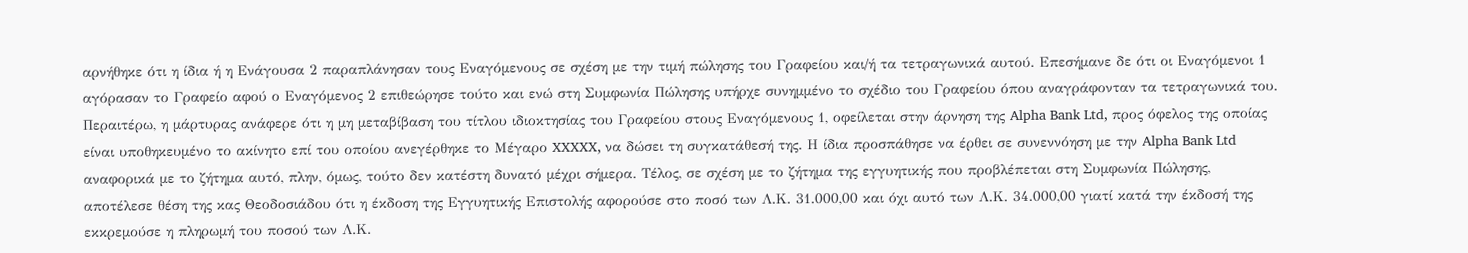αρνήθηκε ότι η ίδια ή η Ενάγουσα 2 παραπλάνησαν τους Εναγόμενους σε σχέση με την τιμή πώλησης του Γραφείου και/ή τα τετραγωνικά αυτού. Επεσήμανε δε ότι οι Εναγόμενοι 1 αγόρασαν το Γραφείο αφού ο Εναγόμενος 2 επιθεώρησε τούτο και ενώ στη Συμφωνία Πώλησης υπήρχε συνημμένο το σχέδιο του Γραφείου όπου αναγράφονταν τα τετραγωνικά του. Περαιτέρω, η μάρτυρας ανάφερε ότι η μη μεταβίβαση του τίτλου ιδιοκτησίας του Γραφείου στους Εναγόμενους 1, οφείλεται στην άρνηση της Alpha Bank Ltd, προς όφελος της οποίας είναι υποθηκευμένο το ακίνητο επί του οποίου ανεγέρθηκε το Μέγαρο XXXXX, να δώσει τη συγκατάθεσή της. Η ίδια προσπάθησε να έρθει σε συνεννόηση με την Alpha Bank Ltd αναφορικά με το ζήτημα αυτό, πλην, όμως, τούτο δεν κατέστη δυνατό μέχρι σήμερα. Τέλος, σε σχέση με το ζήτημα της εγγυητικής που προβλέπεται στη Συμφωνία Πώλησης, αποτέλεσε θέση της κας Θεοδοσιάδου ότι η έκδοση της Εγγυητικής Επιστολής αφορούσε στο ποσό των Λ.Κ. 31.000,00 και όχι αυτό των Λ.Κ. 34.000,00 γιατί κατά την έκδοσή της εκκρεμούσε η πληρωμή του ποσού των Λ.Κ.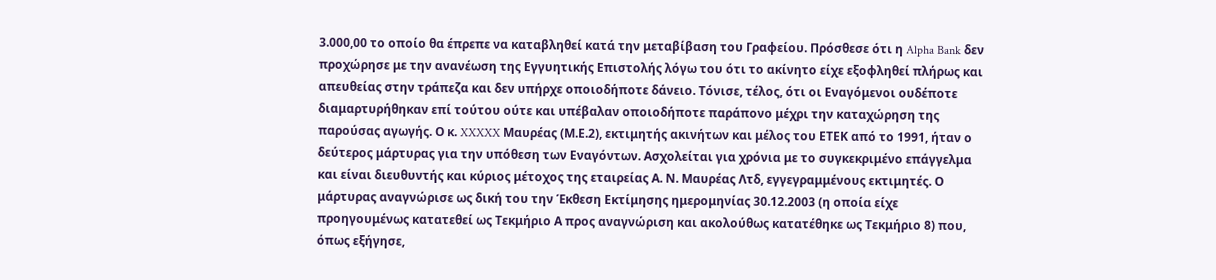3.000,00 το οποίο θα έπρεπε να καταβληθεί κατά την μεταβίβαση του Γραφείου. Πρόσθεσε ότι η Alpha Bank δεν προχώρησε με την ανανέωση της Εγγυητικής Επιστολής λόγω του ότι το ακίνητο είχε εξοφληθεί πλήρως και απευθείας στην τράπεζα και δεν υπήρχε οποιοδήποτε δάνειο. Τόνισε, τέλος, ότι οι Εναγόμενοι ουδέποτε διαμαρτυρήθηκαν επί τούτου ούτε και υπέβαλαν οποιοδήποτε παράπονο μέχρι την καταχώρηση της παρούσας αγωγής. Ο κ. XXXXX Μαυρέας (Μ.Ε.2), εκτιμητής ακινήτων και μέλος του ΕΤΕΚ από το 1991, ήταν ο δεύτερος μάρτυρας για την υπόθεση των Εναγόντων. Ασχολείται για χρόνια με το συγκεκριμένο επάγγελμα και είναι διευθυντής και κύριος μέτοχος της εταιρείας Α. Ν. Μαυρέας Λτδ, εγγεγραμμένους εκτιμητές. Ο μάρτυρας αναγνώρισε ως δική του την Έκθεση Εκτίμησης ημερομηνίας 30.12.2003 (η οποία είχε προηγουμένως κατατεθεί ως Τεκμήριο Α προς αναγνώριση και ακολούθως κατατέθηκε ως Τεκμήριο 8) που, όπως εξήγησε,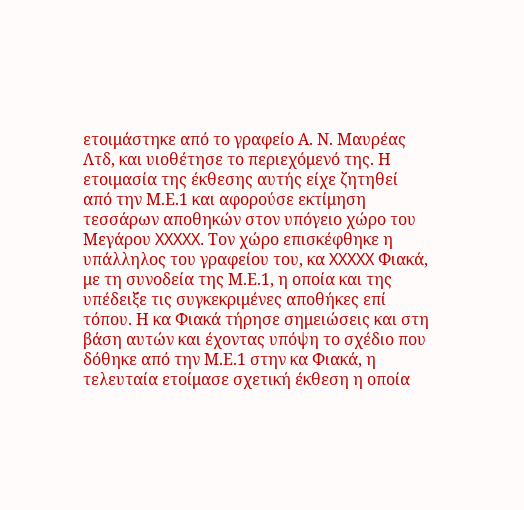ετοιμάστηκε από το γραφείο Α. Ν. Μαυρέας Λτδ, και υιοθέτησε το περιεχόμενό της. Η ετοιμασία της έκθεσης αυτής είχε ζητηθεί από την Μ.Ε.1 και αφορούσε εκτίμηση τεσσάρων αποθηκών στον υπόγειο χώρο του Μεγάρου XXXXX. Τον χώρο επισκέφθηκε η υπάλληλος του γραφείου του, κα XXXXX Φιακά, με τη συνοδεία της Μ.Ε.1, η οποία και της υπέδειξε τις συγκεκριμένες αποθήκες επί τόπου. Η κα Φιακά τήρησε σημειώσεις και στη βάση αυτών και έχοντας υπόψη το σχέδιο που δόθηκε από την Μ.Ε.1 στην κα Φιακά, η τελευταία ετοίμασε σχετική έκθεση η οποία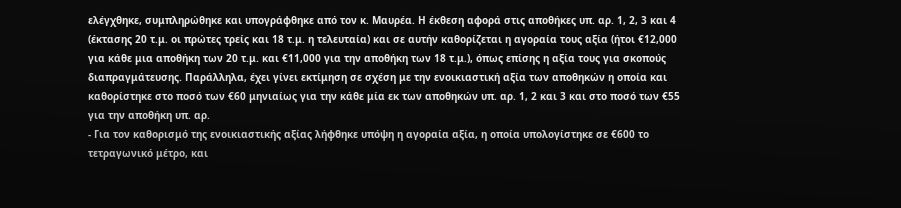ελέγχθηκε, συμπληρώθηκε και υπογράφθηκε από τον κ. Μαυρέα. Η έκθεση αφορά στις αποθήκες υπ. αρ. 1, 2, 3 και 4 (έκτασης 20 τ.μ. οι πρώτες τρείς και 18 τ.μ. η τελευταία) και σε αυτήν καθορίζεται η αγοραία τους αξία (ήτοι €12,000 για κάθε μια αποθήκη των 20 τ.μ. και €11,000 για την αποθήκη των 18 τ.μ.), όπως επίσης η αξία τους για σκοπούς διαπραγμάτευσης. Παράλληλα, έχει γίνει εκτίμηση σε σχέση με την ενοικιαστική αξία των αποθηκών η οποία και καθορίστηκε στο ποσό των €60 μηνιαίως για την κάθε μία εκ των αποθηκών υπ. αρ. 1, 2 και 3 και στο ποσό των €55 για την αποθήκη υπ. αρ.
- Για τον καθορισμό της ενοικιαστικής αξίας λήφθηκε υπόψη η αγοραία αξία, η οποία υπολογίστηκε σε €600 το τετραγωνικό μέτρο, και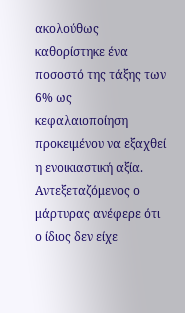ακολούθως καθορίστηκε ένα ποσοστό της τάξης των 6% ως κεφαλαιοποίηση προκειμένου να εξαχθεί η ενοικιαστική αξία. Αντεξεταζόμενος ο μάρτυρας ανέφερε ότι ο ίδιος δεν είχε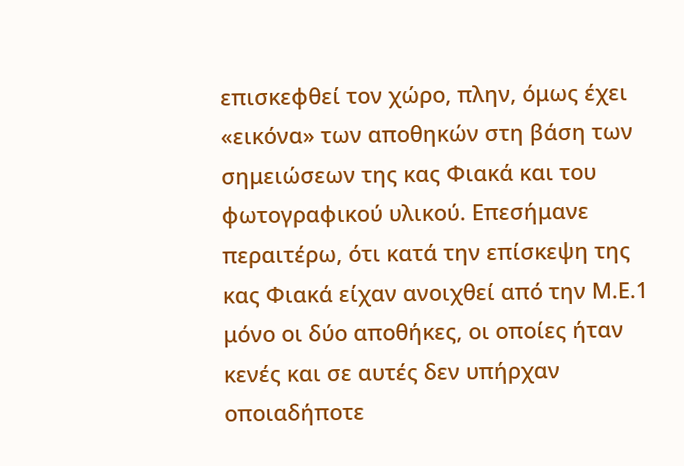επισκεφθεί τον χώρο, πλην, όμως έχει «εικόνα» των αποθηκών στη βάση των σημειώσεων της κας Φιακά και του φωτογραφικού υλικού. Επεσήμανε περαιτέρω, ότι κατά την επίσκεψη της κας Φιακά είχαν ανοιχθεί από την Μ.Ε.1 μόνο οι δύο αποθήκες, οι οποίες ήταν κενές και σε αυτές δεν υπήρχαν οποιαδήποτε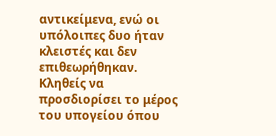αντικείμενα, ενώ οι υπόλοιπες δυο ήταν κλειστές και δεν επιθεωρήθηκαν. Κληθείς να προσδιορίσει το μέρος του υπογείου όπου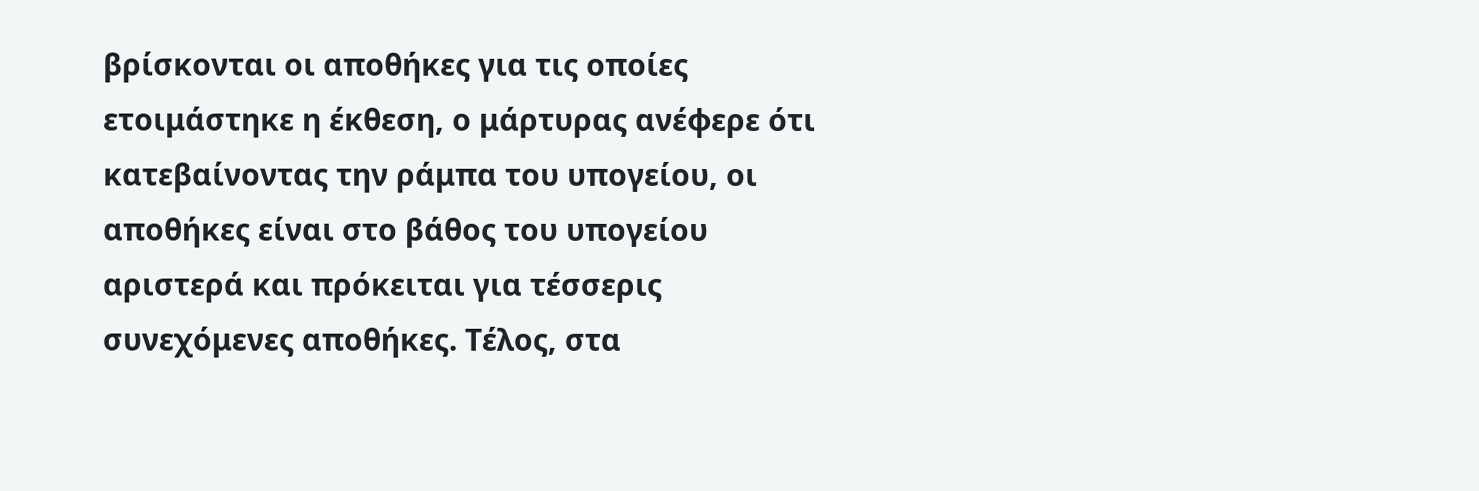βρίσκονται οι αποθήκες για τις οποίες ετοιμάστηκε η έκθεση, ο μάρτυρας ανέφερε ότι κατεβαίνοντας την ράμπα του υπογείου, οι αποθήκες είναι στο βάθος του υπογείου αριστερά και πρόκειται για τέσσερις συνεχόμενες αποθήκες. Τέλος, στα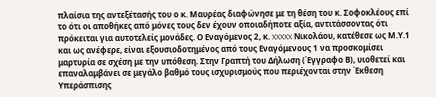πλαίσια της αντεξέτασής του ο κ. Μαυρέας διαφώνησε με τη θέση του κ. Σοφοκλέους επί το ότι οι αποθήκες από μόνες τους δεν έχουν οποιαδήποτε αξία, αντιτάσσοντας ότι πρόκειται για αυτοτελείς μονάδες. Ο Εναγόμενος 2, κ. XXXXX Νικολάου, κατέθεσε ως Μ.Υ.1 και ως ανέφερε, είναι εξουσιοδοτημένος από τους Εναγόμενους 1 να προσκομίσει μαρτυρία σε σχέση με την υπόθεση. Στην Γραπτή του Δήλωση (Έγγραφο Β), υιοθετεί και επαναλαμβάνει σε μεγάλο βαθμό τους ισχυρισμούς που περιέχονται στην Έκθεση Υπεράσπισης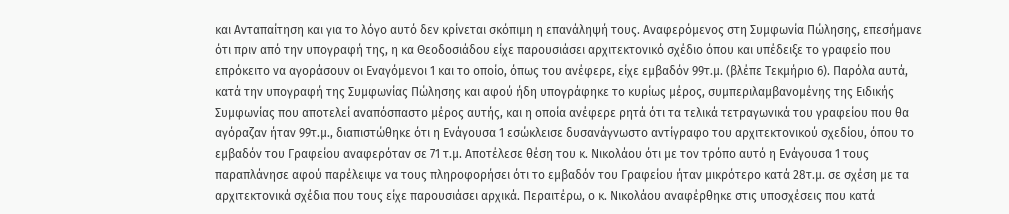και Ανταπαίτηση και για το λόγο αυτό δεν κρίνεται σκόπιμη η επανάληψή τους. Αναφερόμενος στη Συμφωνία Πώλησης, επεσήμανε ότι πριν από την υπογραφή της, η κα Θεοδοσιάδου είχε παρουσιάσει αρχιτεκτονικό σχέδιο όπου και υπέδειξε το γραφείο που επρόκειτο να αγοράσουν οι Εναγόμενοι 1 και το οποίο, όπως του ανέφερε, είχε εμβαδόν 99τ.μ. (βλέπε Τεκμήριο 6). Παρόλα αυτά, κατά την υπογραφή της Συμφωνίας Πώλησης και αφού ήδη υπογράφηκε το κυρίως μέρος, συμπεριλαμβανομένης της Ειδικής Συμφωνίας που αποτελεί αναπόσπαστο μέρος αυτής, και η οποία ανέφερε ρητά ότι τα τελικά τετραγωνικά του γραφείου που θα αγόραζαν ήταν 99τ.μ., διαπιστώθηκε ότι η Ενάγουσα 1 εσώκλεισε δυσανάγνωστο αντίγραφο του αρχιτεκτονικού σχεδίου, όπου το εμβαδόν του Γραφείου αναφερόταν σε 71 τ.μ. Αποτέλεσε θέση του κ. Νικολάου ότι με τον τρόπο αυτό η Ενάγουσα 1 τους παραπλάνησε αφού παρέλειψε να τους πληροφορήσει ότι το εμβαδόν του Γραφείου ήταν μικρότερο κατά 28τ.μ. σε σχέση με τα αρχιτεκτονικά σχέδια που τους είχε παρουσιάσει αρχικά. Περαιτέρω, ο κ. Νικολάου αναφέρθηκε στις υποσχέσεις που κατά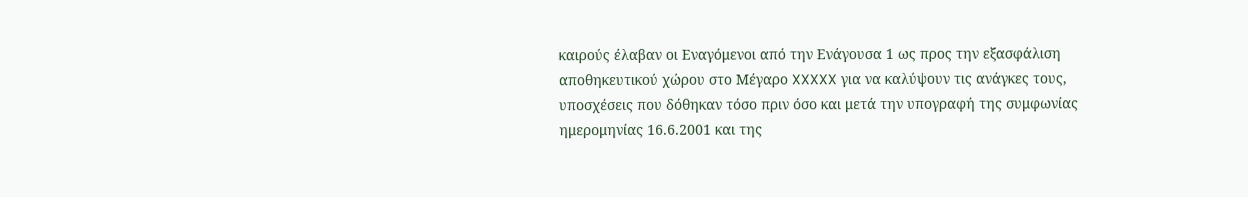καιρούς έλαβαν οι Εναγόμενοι από την Ενάγουσα 1 ως προς την εξασφάλιση αποθηκευτικού χώρου στο Μέγαρο XXXXX για να καλύψουν τις ανάγκες τους, υποσχέσεις που δόθηκαν τόσο πριν όσο και μετά την υπογραφή της συμφωνίας ημερομηνίας 16.6.2001 και της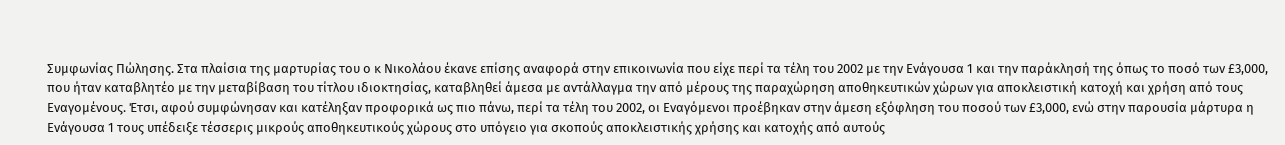Συμφωνίας Πώλησης. Στα πλαίσια της μαρτυρίας του ο κ Νικολάου έκανε επίσης αναφορά στην επικοινωνία που είχε περί τα τέλη του 2002 με την Ενάγουσα 1 και την παράκλησή της όπως το ποσό των £3,000, που ήταν καταβλητέο με την μεταβίβαση του τίτλου ιδιοκτησίας, καταβληθεί άμεσα με αντάλλαγμα την από μέρους της παραχώρηση αποθηκευτικών χώρων για αποκλειστική κατοχή και χρήση από τους Εναγομένους. Έτσι, αφού συμφώνησαν και κατέληξαν προφορικά ως πιο πάνω, περί τα τέλη του 2002, οι Εναγόμενοι προέβηκαν στην άμεση εξόφληση του ποσού των £3,000, ενώ στην παρουσία μάρτυρα η Ενάγουσα 1 τους υπέδειξε τέσσερις μικρούς αποθηκευτικούς χώρους στο υπόγειο για σκοπούς αποκλειστικής χρήσης και κατοχής από αυτούς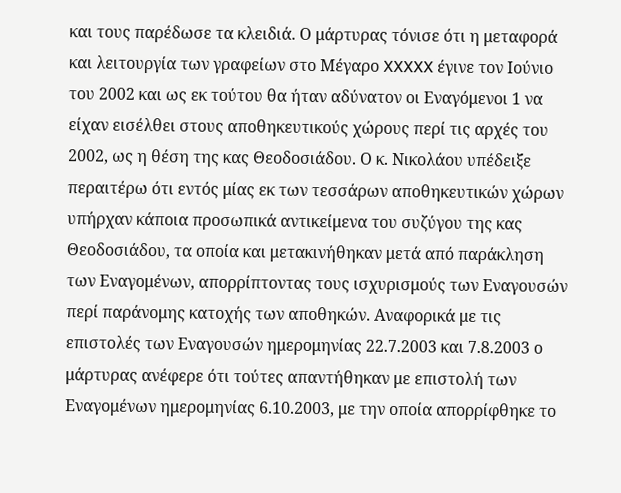και τους παρέδωσε τα κλειδιά. Ο μάρτυρας τόνισε ότι η μεταφορά και λειτουργία των γραφείων στο Μέγαρο XXXXX έγινε τον Ιούνιο του 2002 και ως εκ τούτου θα ήταν αδύνατον οι Εναγόμενοι 1 να είχαν εισέλθει στους αποθηκευτικούς χώρους περί τις αρχές του 2002, ως η θέση της κας Θεοδοσιάδου. Ο κ. Νικολάου υπέδειξε περαιτέρω ότι εντός μίας εκ των τεσσάρων αποθηκευτικών χώρων υπήρχαν κάποια προσωπικά αντικείμενα του συζύγου της κας Θεοδοσιάδου, τα οποία και μετακινήθηκαν μετά από παράκληση των Εναγομένων, απορρίπτοντας τους ισχυρισμούς των Εναγουσών περί παράνομης κατοχής των αποθηκών. Αναφορικά με τις επιστολές των Εναγουσών ημερομηνίας 22.7.2003 και 7.8.2003 ο μάρτυρας ανέφερε ότι τούτες απαντήθηκαν με επιστολή των Εναγομένων ημερομηνίας 6.10.2003, με την οποία απορρίφθηκε το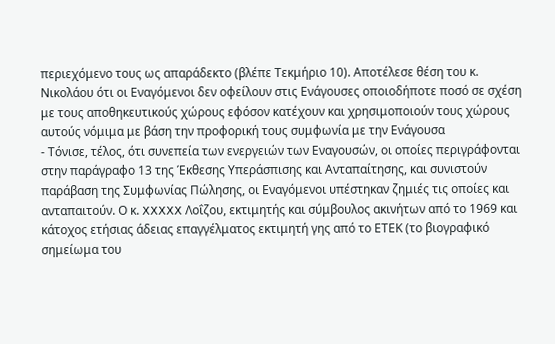περιεχόμενο τους ως απαράδεκτο (βλέπε Τεκμήριο 10). Αποτέλεσε θέση του κ. Νικολάου ότι οι Εναγόμενοι δεν οφείλουν στις Ενάγουσες οποιοδήποτε ποσό σε σχέση με τους αποθηκευτικούς χώρους εφόσον κατέχουν και χρησιμοποιούν τους χώρους αυτούς νόμιμα με βάση την προφορική τους συμφωνία με την Ενάγουσα
- Τόνισε, τέλος, ότι συνεπεία των ενεργειών των Εναγουσών, οι οποίες περιγράφονται στην παράγραφο 13 της Έκθεσης Υπεράσπισης και Ανταπαίτησης, και συνιστούν παράβαση της Συμφωνίας Πώλησης, οι Εναγόμενοι υπέστηκαν ζημιές τις οποίες και ανταπαιτούν. Ο κ. XXXXX Λοΐζου, εκτιμητής και σύμβουλος ακινήτων από το 1969 και κάτοχος ετήσιας άδειας επαγγέλματος εκτιμητή γης από το ΕΤΕΚ (το βιογραφικό σημείωμα του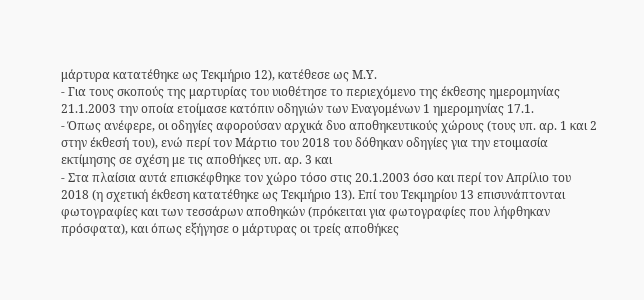μάρτυρα κατατέθηκε ως Τεκμήριο 12), κατέθεσε ως Μ.Υ.
- Για τους σκοπούς της μαρτυρίας του υιοθέτησε το περιεχόμενο της έκθεσης ημερομηνίας 21.1.2003 την οποία ετοίμασε κατόπιν οδηγιών των Εναγομένων 1 ημερομηνίας 17.1.
- Όπως ανέφερε, οι οδηγίες αφορούσαν αρχικά δυο αποθηκευτικούς χώρους (τους υπ. αρ. 1 και 2 στην έκθεσή του), ενώ περί τον Μάρτιο του 2018 του δόθηκαν οδηγίες για την ετοιμασία εκτίμησης σε σχέση με τις αποθήκες υπ. αρ. 3 και
- Στα πλαίσια αυτά επισκέφθηκε τον χώρο τόσο στις 20.1.2003 όσο και περί τον Απρίλιο του 2018 (η σχετική έκθεση κατατέθηκε ως Τεκμήριο 13). Επί του Τεκμηρίου 13 επισυνάπτονται φωτογραφίες και των τεσσάρων αποθηκών (πρόκειται για φωτογραφίες που λήφθηκαν πρόσφατα), και όπως εξήγησε ο μάρτυρας οι τρείς αποθήκες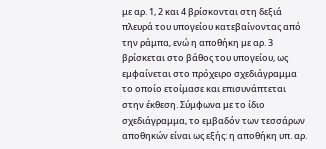με αρ. 1, 2 και 4 βρίσκονται στη δεξιά πλευρά του υπογείου κατεβαίνοντας από την ράμπα, ενώ η αποθήκη με αρ. 3 βρίσκεται στο βάθος του υπογείου, ως εμφαίνεται στο πρόχειρο σχεδιάγραμμα το οποίο ετοίμασε και επισυνάπτεται στην έκθεση. Σύμφωνα με το ίδιο σχεδιάγραμμα, το εμβαδόν των τεσσάρων αποθηκών είναι ως εξής: η αποθήκη υπ. αρ.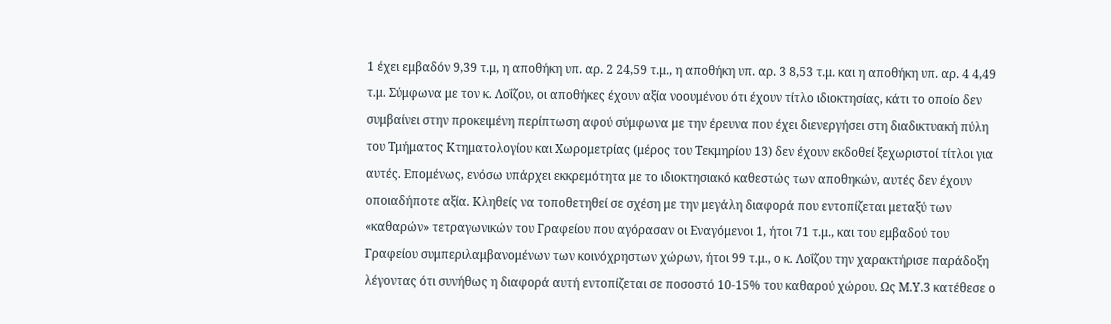1 έχει εμβαδόν 9,39 τ.μ, η αποθήκη υπ. αρ. 2 24,59 τ.μ., η αποθήκη υπ. αρ. 3 8,53 τ.μ. και η αποθήκη υπ. αρ. 4 4,49 τ.μ. Σύμφωνα με τον κ. Λοΐζου, οι αποθήκες έχουν αξία νοουμένου ότι έχουν τίτλο ιδιοκτησίας, κάτι το οποίο δεν συμβαίνει στην προκειμένη περίπτωση αφού σύμφωνα με την έρευνα που έχει διενεργήσει στη διαδικτυακή πύλη του Τμήματος Κτηματολογίου και Χωρομετρίας (μέρος του Τεκμηρίου 13) δεν έχουν εκδοθεί ξεχωριστοί τίτλοι για αυτές. Επομένως, ενόσω υπάρχει εκκρεμότητα με το ιδιοκτησιακό καθεστώς των αποθηκών, αυτές δεν έχουν οποιαδήποτε αξία. Κληθείς να τοποθετηθεί σε σχέση με την μεγάλη διαφορά που εντοπίζεται μεταξύ των «καθαρών» τετραγωνικών του Γραφείου που αγόρασαν οι Εναγόμενοι 1, ήτοι 71 τ.μ., και του εμβαδού του Γραφείου συμπεριλαμβανομένων των κοινόχρηστων χώρων, ήτοι 99 τ.μ., ο κ. Λοΐζου την χαρακτήρισε παράδοξη λέγοντας ότι συνήθως η διαφορά αυτή εντοπίζεται σε ποσοστό 10-15% του καθαρού χώρου. Ως Μ.Υ.3 κατέθεσε ο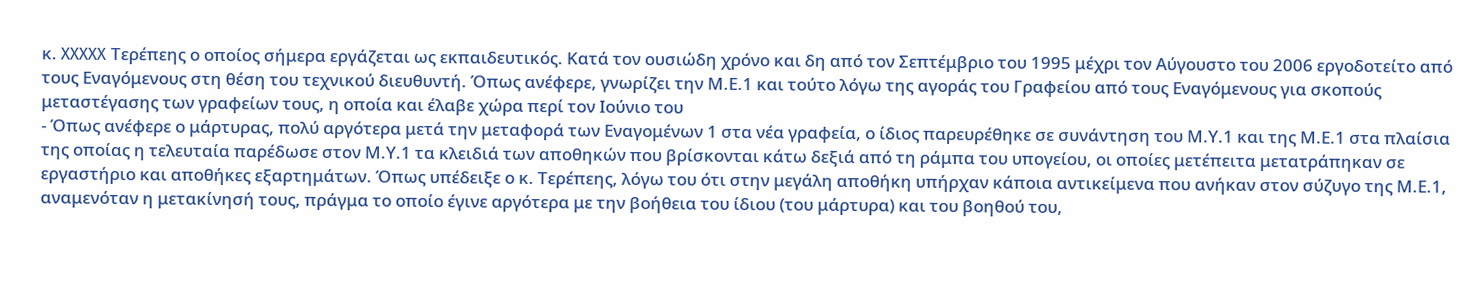κ. XXXXX Τερέπεης ο οποίος σήμερα εργάζεται ως εκπαιδευτικός. Κατά τον ουσιώδη χρόνο και δη από τον Σεπτέμβριο του 1995 μέχρι τον Αύγουστο του 2006 εργοδοτείτο από τους Εναγόμενους στη θέση του τεχνικού διευθυντή. Όπως ανέφερε, γνωρίζει την Μ.Ε.1 και τούτο λόγω της αγοράς του Γραφείου από τους Εναγόμενους για σκοπούς μεταστέγασης των γραφείων τους, η οποία και έλαβε χώρα περί τον Ιούνιο του
- Όπως ανέφερε ο μάρτυρας, πολύ αργότερα μετά την μεταφορά των Εναγομένων 1 στα νέα γραφεία, ο ίδιος παρευρέθηκε σε συνάντηση του Μ.Υ.1 και της Μ.Ε.1 στα πλαίσια της οποίας η τελευταία παρέδωσε στον Μ.Υ.1 τα κλειδιά των αποθηκών που βρίσκονται κάτω δεξιά από τη ράμπα του υπογείου, οι οποίες μετέπειτα μετατράπηκαν σε εργαστήριο και αποθήκες εξαρτημάτων. Όπως υπέδειξε ο κ. Τερέπεης, λόγω του ότι στην μεγάλη αποθήκη υπήρχαν κάποια αντικείμενα που ανήκαν στον σύζυγο της Μ.Ε.1, αναμενόταν η μετακίνησή τους, πράγμα το οποίο έγινε αργότερα με την βοήθεια του ίδιου (του μάρτυρα) και του βοηθού του,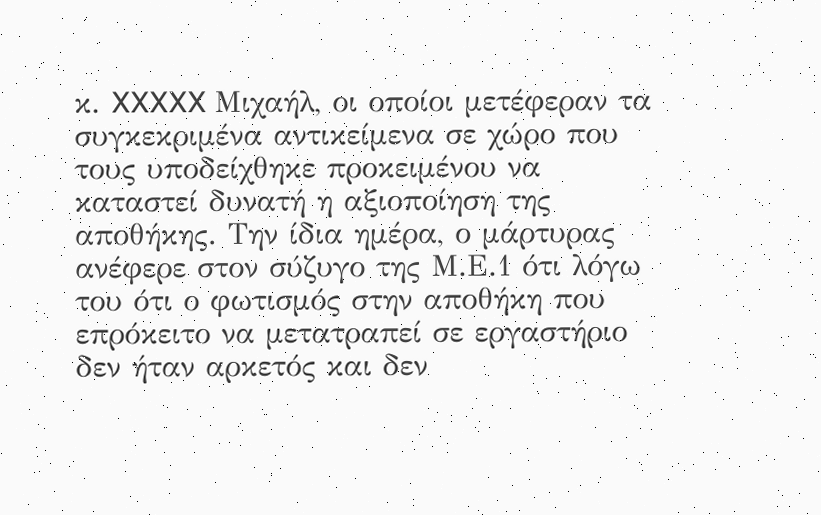κ. XXXXX Μιχαήλ, οι οποίοι μετέφεραν τα συγκεκριμένα αντικείμενα σε χώρο που τους υποδείχθηκε προκειμένου να καταστεί δυνατή η αξιοποίηση της αποθήκης. Την ίδια ημέρα, ο μάρτυρας ανέφερε στον σύζυγο της Μ.Ε.1 ότι λόγω του ότι ο φωτισμός στην αποθήκη που επρόκειτο να μετατραπεί σε εργαστήριο δεν ήταν αρκετός και δεν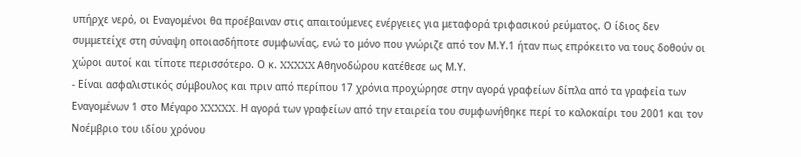υπήρχε νερό, οι Εναγομένοι θα προέβαιναν στις απαιτούμενες ενέργειες για μεταφορά τριφασικού ρεύματος. Ο ίδιος δεν συμμετείχε στη σύναψη οποιασδήποτε συμφωνίας, ενώ το μόνο που γνώριζε από τον Μ.Υ.1 ήταν πως επρόκειτο να τους δοθούν οι χώροι αυτοί και τίποτε περισσότερο. Ο κ. XXXXX Αθηνοδώρου κατέθεσε ως Μ.Υ.
- Είναι ασφαλιστικός σύμβουλος και πριν από περίπου 17 χρόνια προχώρησε στην αγορά γραφείων δίπλα από τα γραφεία των Εναγομένων 1 στο Μέγαρο XXXXX. Η αγορά των γραφείων από την εταιρεία του συμφωνήθηκε περί το καλοκαίρι του 2001 και τον Νοέμβριο του ιδίου χρόνου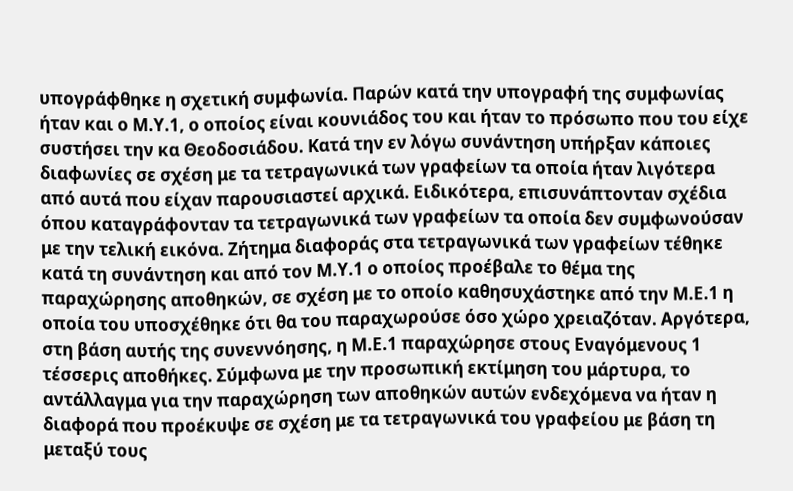υπογράφθηκε η σχετική συμφωνία. Παρών κατά την υπογραφή της συμφωνίας ήταν και ο Μ.Υ.1, ο οποίος είναι κουνιάδος του και ήταν το πρόσωπο που του είχε συστήσει την κα Θεοδοσιάδου. Κατά την εν λόγω συνάντηση υπήρξαν κάποιες διαφωνίες σε σχέση με τα τετραγωνικά των γραφείων τα οποία ήταν λιγότερα από αυτά που είχαν παρουσιαστεί αρχικά. Ειδικότερα, επισυνάπτονταν σχέδια όπου καταγράφονταν τα τετραγωνικά των γραφείων τα οποία δεν συμφωνούσαν με την τελική εικόνα. Ζήτημα διαφοράς στα τετραγωνικά των γραφείων τέθηκε κατά τη συνάντηση και από τον Μ.Υ.1 ο οποίος προέβαλε το θέμα της παραχώρησης αποθηκών, σε σχέση με το οποίο καθησυχάστηκε από την Μ.Ε.1 η οποία του υποσχέθηκε ότι θα του παραχωρούσε όσο χώρο χρειαζόταν. Αργότερα, στη βάση αυτής της συνεννόησης, η Μ.Ε.1 παραχώρησε στους Εναγόμενους 1 τέσσερις αποθήκες. Σύμφωνα με την προσωπική εκτίμηση του μάρτυρα, το αντάλλαγμα για την παραχώρηση των αποθηκών αυτών ενδεχόμενα να ήταν η διαφορά που προέκυψε σε σχέση με τα τετραγωνικά του γραφείου με βάση τη μεταξύ τους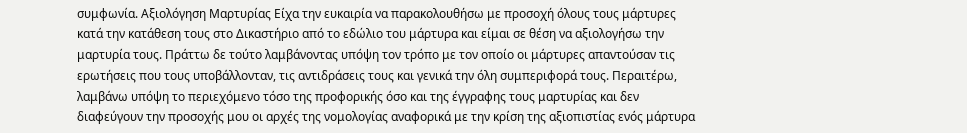συμφωνία. Αξιολόγηση Μαρτυρίας Είχα την ευκαιρία να παρακολουθήσω με προσοχή όλους τους μάρτυρες κατά την κατάθεση τους στο Δικαστήριο από το εδώλιο του μάρτυρα και είμαι σε θέση να αξιολογήσω την μαρτυρία τους. Πράττω δε τούτο λαμβάνοντας υπόψη τον τρόπο με τον οποίο οι μάρτυρες απαντούσαν τις ερωτήσεις που τους υποβάλλονταν, τις αντιδράσεις τους και γενικά την όλη συμπεριφορά τους. Περαιτέρω, λαμβάνω υπόψη το περιεχόμενο τόσο της προφορικής όσο και της έγγραφης τους μαρτυρίας και δεν διαφεύγουν την προσοχής μου οι αρχές της νομολογίας αναφορικά με την κρίση της αξιοπιστίας ενός μάρτυρα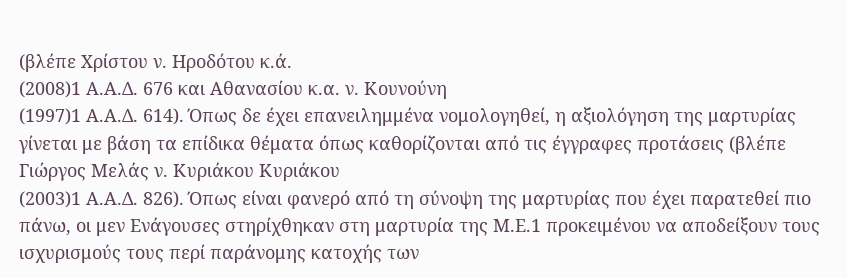(βλέπε Χρίστου ν. Ηροδότου κ.ά.
(2008)1 Α.Α.Δ. 676 και Αθανασίου κ.α. ν. Κουνούνη
(1997)1 Α.Α.Δ. 614). Όπως δε έχει επανειλημμένα νομολογηθεί, η αξιολόγηση της μαρτυρίας γίνεται με βάση τα επίδικα θέματα όπως καθορίζονται από τις έγγραφες προτάσεις (βλέπε Γιώργος Μελάς ν. Κυριάκου Κυριάκου
(2003)1 Α.Α.Δ. 826). Όπως είναι φανερό από τη σύνοψη της μαρτυρίας που έχει παρατεθεί πιο πάνω, οι μεν Ενάγουσες στηρίχθηκαν στη μαρτυρία της Μ.Ε.1 προκειμένου να αποδείξουν τους ισχυρισμούς τους περί παράνομης κατοχής των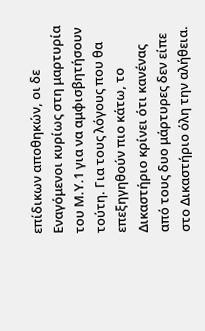επίδικων αποθηκών, οι δε Εναγόμενοι κυρίως στη μαρτυρία του Μ.Υ.1 για να αμφισβητήσουν τούτη. Για τους λόγους που θα επεξηγηθούν πιο κάτω, το Δικαστήριο κρίνει ότι κανένας από τους δυο μάρτυρες δεν είπε στο Δικαστήριο όλη την αλήθεια.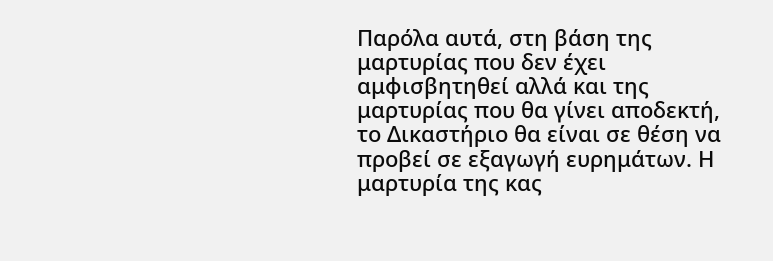Παρόλα αυτά, στη βάση της μαρτυρίας που δεν έχει αμφισβητηθεί αλλά και της μαρτυρίας που θα γίνει αποδεκτή, το Δικαστήριο θα είναι σε θέση να προβεί σε εξαγωγή ευρημάτων. Η μαρτυρία της κας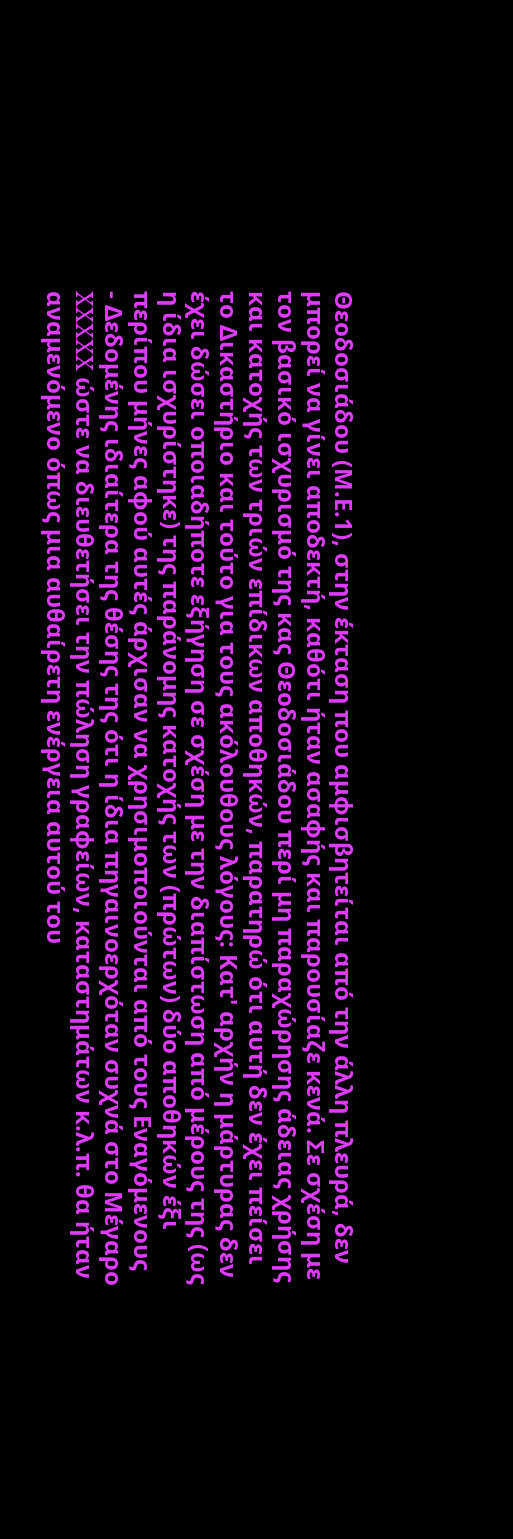Θεοδοσιάδου (Μ.Ε.1), στην έκταση που αμφισβητείται από την άλλη πλευρά, δεν μπορεί να γίνει αποδεκτή, καθότι ήταν ασαφής και παρουσίαζε κενά. Σε σχέση με τον βασικό ισχυρισμό της κας Θεοδοσιάδου περί μη παραχώρησης άδειας χρήσης και κατοχής των τριών επίδικων αποθηκών, παρατηρώ ότι αυτή δεν έχει πείσει το Δικαστήριο και τούτο για τους ακόλουθους λόγους: Κατ' αρχήν η μάρτυρας δεν έχει δώσει οποιαδήποτε εξήγηση σε σχέση με την διαπίστωση από μέρους της (ως η ίδια ισχυρίστηκε) της παράνομης κατοχής των (πρώτων) δύο αποθηκών έξι περίπου μήνες αφού αυτές άρχισαν να χρησιμοποιούνται από τους Εναγόμενους
- Δεδομένης ιδιαίτερα της θέσης της ότι η ίδια πηγαινοερχόταν συχνά στο Μέγαρο XXXXX ώστε να διευθετήσει την πώληση γραφείων, καταστημάτων κ.λ.π. θα ήταν αναμενόμενο όπως μια αυθαίρετη ενέργεια αυτού του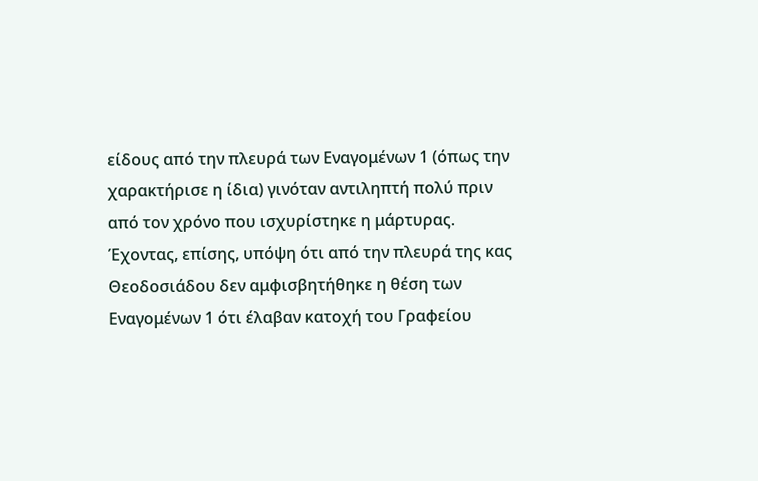είδους από την πλευρά των Εναγομένων 1 (όπως την χαρακτήρισε η ίδια) γινόταν αντιληπτή πολύ πριν από τον χρόνο που ισχυρίστηκε η μάρτυρας. Έχοντας, επίσης, υπόψη ότι από την πλευρά της κας Θεοδοσιάδου δεν αμφισβητήθηκε η θέση των Εναγομένων 1 ότι έλαβαν κατοχή του Γραφείου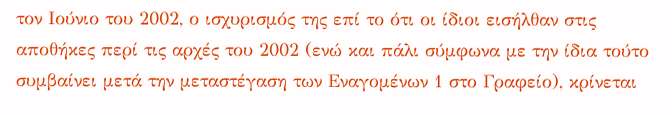τον Ιούνιο του 2002, ο ισχυρισμός της επί το ότι οι ίδιοι εισήλθαν στις αποθήκες περί τις αρχές του 2002 (ενώ και πάλι σύμφωνα με την ίδια τούτο συμβαίνει μετά την μεταστέγαση των Εναγομένων 1 στο Γραφείο), κρίνεται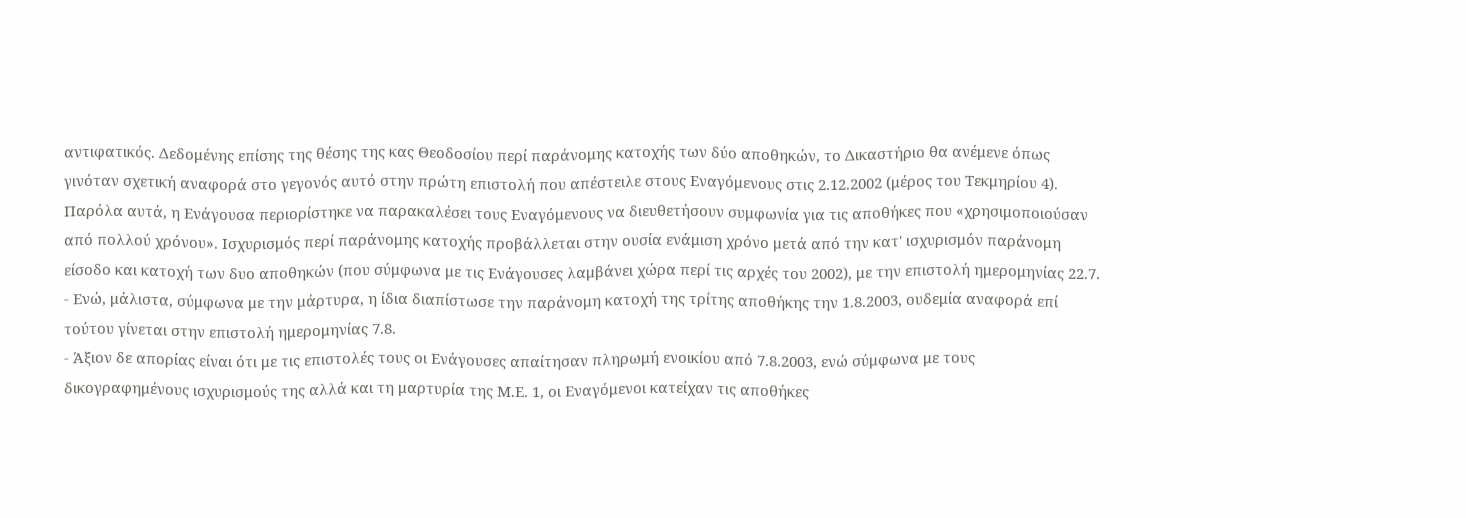αντιφατικός. Δεδομένης επίσης της θέσης της κας Θεοδοσίου περί παράνομης κατοχής των δύο αποθηκών, το Δικαστήριο θα ανέμενε όπως γινόταν σχετική αναφορά στο γεγονός αυτό στην πρώτη επιστολή που απέστειλε στους Εναγόμενους στις 2.12.2002 (μέρος του Τεκμηρίου 4). Παρόλα αυτά, η Ενάγουσα περιορίστηκε να παρακαλέσει τους Εναγόμενους να διευθετήσουν συμφωνία για τις αποθήκες που «χρησιμοποιούσαν από πολλού χρόνου». Ισχυρισμός περί παράνομης κατοχής προβάλλεται στην ουσία ενάμιση χρόνο μετά από την κατ' ισχυρισμόν παράνομη είσοδο και κατοχή των δυο αποθηκών (που σύμφωνα με τις Ενάγουσες λαμβάνει χώρα περί τις αρχές του 2002), με την επιστολή ημερομηνίας 22.7.
- Ενώ, μάλιστα, σύμφωνα με την μάρτυρα, η ίδια διαπίστωσε την παράνομη κατοχή της τρίτης αποθήκης την 1.8.2003, ουδεμία αναφορά επί τούτου γίνεται στην επιστολή ημερομηνίας 7.8.
- Άξιον δε απορίας είναι ότι με τις επιστολές τους οι Ενάγουσες απαίτησαν πληρωμή ενοικίου από 7.8.2003, ενώ σύμφωνα με τους δικογραφημένους ισχυρισμούς της αλλά και τη μαρτυρία της Μ.Ε. 1, οι Εναγόμενοι κατείχαν τις αποθήκες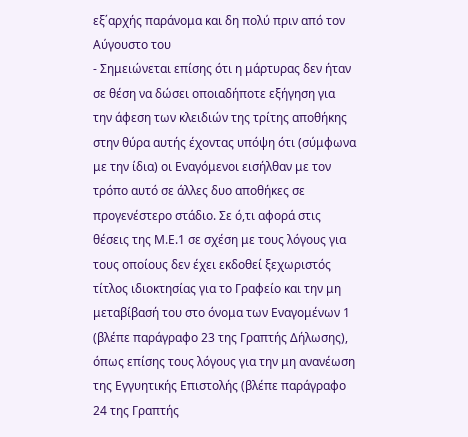εξ΄αρχής παράνομα και δη πολύ πριν από τον Αύγουστο του
- Σημειώνεται επίσης ότι η μάρτυρας δεν ήταν σε θέση να δώσει οποιαδήποτε εξήγηση για την άφεση των κλειδιών της τρίτης αποθήκης στην θύρα αυτής έχοντας υπόψη ότι (σύμφωνα με την ίδια) οι Εναγόμενοι εισήλθαν με τον τρόπο αυτό σε άλλες δυο αποθήκες σε προγενέστερο στάδιο. Σε ό,τι αφορά στις θέσεις της Μ.Ε.1 σε σχέση με τους λόγους για τους οποίους δεν έχει εκδοθεί ξεχωριστός τίτλος ιδιοκτησίας για το Γραφείο και την μη μεταβίβασή του στο όνομα των Εναγομένων 1 (βλέπε παράγραφο 23 της Γραπτής Δήλωσης), όπως επίσης τους λόγους για την μη ανανέωση της Εγγυητικής Επιστολής (βλέπε παράγραφο 24 της Γραπτής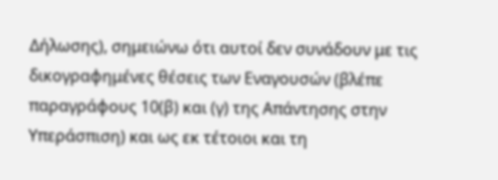Δήλωσης), σημειώνω ότι αυτοί δεν συνάδουν με τις δικογραφημένες θέσεις των Εναγουσών (βλέπε παραγράφους 10(β) και (γ) της Απάντησης στην Υπεράσπιση) και ως εκ τέτοιοι και τη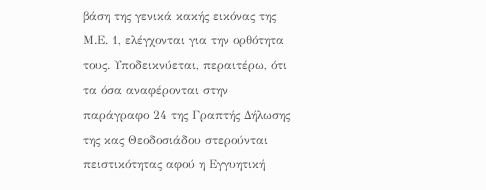βάση της γενικά κακής εικόνας της Μ.Ε. 1, ελέγχονται για την ορθότητα τους. Υποδεικνύεται, περαιτέρω, ότι τα όσα αναφέρονται στην παράγραφο 24 της Γραπτής Δήλωσης της κας Θεοδοσιάδου στερούνται πειστικότητας αφού η Εγγυητική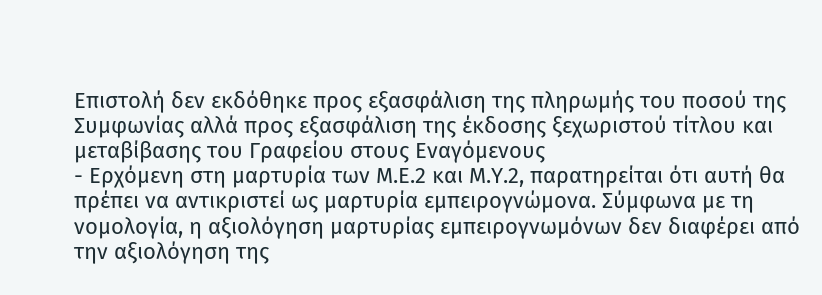Επιστολή δεν εκδόθηκε προς εξασφάλιση της πληρωμής του ποσού της Συμφωνίας αλλά προς εξασφάλιση της έκδοσης ξεχωριστού τίτλου και μεταβίβασης του Γραφείου στους Εναγόμενους
- Ερχόμενη στη μαρτυρία των Μ.Ε.2 και Μ.Υ.2, παρατηρείται ότι αυτή θα πρέπει να αντικριστεί ως μαρτυρία εμπειρογνώμονα. Σύμφωνα με τη νομολογία, η αξιολόγηση μαρτυρίας εμπειρογνωμόνων δεν διαφέρει από την αξιολόγηση της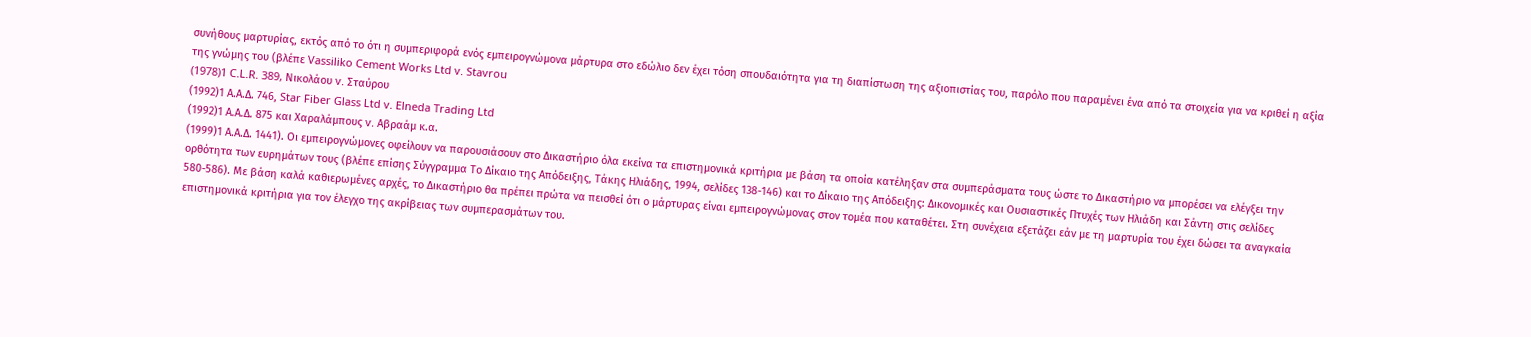συνήθους μαρτυρίας, εκτός από το ότι η συμπεριφορά ενός εμπειρογνώμονα μάρτυρα στο εδώλιο δεν έχει τόση σπουδαιότητα για τη διαπίστωση της αξιοπιστίας του, παρόλο που παραμένει ένα από τα στοιχεία για να κριθεί η αξία της γνώμης του (βλέπε Vassiliko Cement Works Ltd v. Stavrou
(1978)1 C.L.R. 389, Νικολάου v. Σταύρου
(1992)1 Α.Α.Δ. 746, Star Fiber Glass Ltd v. Elneda Trading Ltd
(1992)1 Α.Α.Δ. 875 και Χαραλάμπους v. Αβραάμ κ.α.
(1999)1 Α.Α.Δ. 1441). Οι εμπειρογνώμονες οφείλουν να παρουσιάσουν στο Δικαστήριο όλα εκείνα τα επιστημονικά κριτήρια με βάση τα οποία κατέληξαν στα συμπεράσματα τους ώστε το Δικαστήριο να μπορέσει να ελέγξει την ορθότητα των ευρημάτων τους (βλέπε επίσης Σύγγραμμα Το Δίκαιο της Απόδειξης, Τάκης Ηλιάδης, 1994, σελίδες 138-146) και το Δίκαιο της Απόδειξης: Δικονομικές και Ουσιαστικές Πτυχές των Ηλιάδη και Σάντη στις σελίδες 580-586). Με βάση καλά καθιερωμένες αρχές, το Δικαστήριο θα πρέπει πρώτα να πεισθεί ότι ο μάρτυρας είναι εμπειρογνώμονας στον τομέα που καταθέτει. Στη συνέχεια εξετάζει εάν με τη μαρτυρία του έχει δώσει τα αναγκαία επιστημονικά κριτήρια για τον έλεγχο της ακρίβειας των συμπερασμάτων του.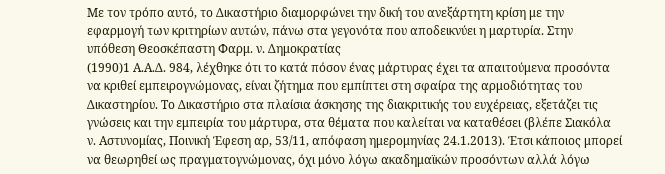Με τον τρόπο αυτό, το Δικαστήριο διαμορφώνει την δική του ανεξάρτητη κρίση με την εφαρμογή των κριτηρίων αυτών, πάνω στα γεγονότα που αποδεικνύει η μαρτυρία. Στην υπόθεση Θεοσκέπαστη Φαρμ. ν. Δημοκρατίας
(1990)1 Α.Α.Δ. 984, λέχθηκε ότι το κατά πόσον ένας μάρτυρας έχει τα απαιτούμενα προσόντα να κριθεί εμπειρογνώμονας, είναι ζήτημα που εμπίπτει στη σφαίρα της αρμοδιότητας του Δικαστηρίου. Το Δικαστήριο στα πλαίσια άσκησης της διακριτικής του ευχέρειας, εξετάζει τις γνώσεις και την εμπειρία του μάρτυρα, στα θέματα που καλείται να καταθέσει (βλέπε Σιακόλα ν. Αστυνομίας, Ποινική Έφεση αρ, 53/11, απόφαση ημερομηνίας 24.1.2013). Έτσι κάποιος μπορεί να θεωρηθεί ως πραγματογνώμονας, όχι μόνο λόγω ακαδημαϊκών προσόντων αλλά λόγω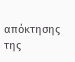απόκτησης της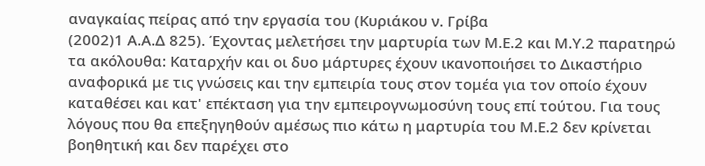αναγκαίας πείρας από την εργασία του (Κυριάκου ν. Γρίβα
(2002)1 Α.Α.Δ 825). Έχοντας μελετήσει την μαρτυρία των Μ.Ε.2 και Μ.Υ.2 παρατηρώ τα ακόλουθα: Καταρχήν και οι δυο μάρτυρες έχουν ικανοποιήσει το Δικαστήριο αναφορικά με τις γνώσεις και την εμπειρία τους στον τομέα για τον οποίο έχουν καταθέσει και κατ' επέκταση για την εμπειρογνωμοσύνη τους επί τούτου. Για τους λόγους που θα επεξηγηθούν αμέσως πιο κάτω η μαρτυρία του Μ.Ε.2 δεν κρίνεται βοηθητική και δεν παρέχει στο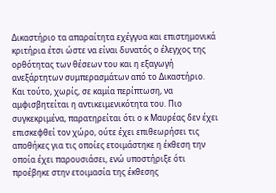Δικαστήριο τα απαραίτητα εχέγγυα και επιστημονικά κριτήρια έτσι ώστε να είναι δυνατός ο έλεγχος της ορθότητας των θέσεων του και η εξαγωγή ανεξάρτητων συμπερασμάτων από το Δικαστήριο. Και τούτο, χωρίς, σε καμία περίπτωση, να αμφισβητείται η αντικειμενικότητα του. Πιο συγκεκριμένα, παρατηρείται ότι ο κ Μαυρέας δεν έχει επισκεφθεί τον χώρο, ούτε έχει επιθεωρήσει τις αποθήκες για τις οποίες ετοιμάστηκε η έκθεση την οποία έχει παρουσιάσει, ενώ υποστήριξε ότι προέβηκε στην ετοιμασία της έκθεσης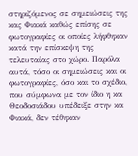στηριζόμενος σε σημειώσεις της κας Φιακά καθώς επίσης σε φωτογραφίες οι οποίες λήφθηκαν κατά την επίσκεψη της τελευταίας στο χώρο. Παρόλα αυτά, τόσο οι σημειώσεις και οι φωτογραφίες, όσο και το σχέδιο, που σύμφωνα με τον ίδιο η κα Θεοδοσιάδου υπέδειξε στην κα Φιακά, δεν τέθηκαν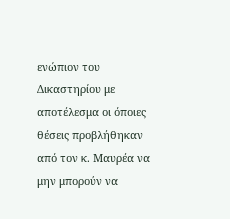ενώπιον του Δικαστηρίου με αποτέλεσμα οι όποιες θέσεις προβλήθηκαν από τον κ. Μαυρέα να μην μπορούν να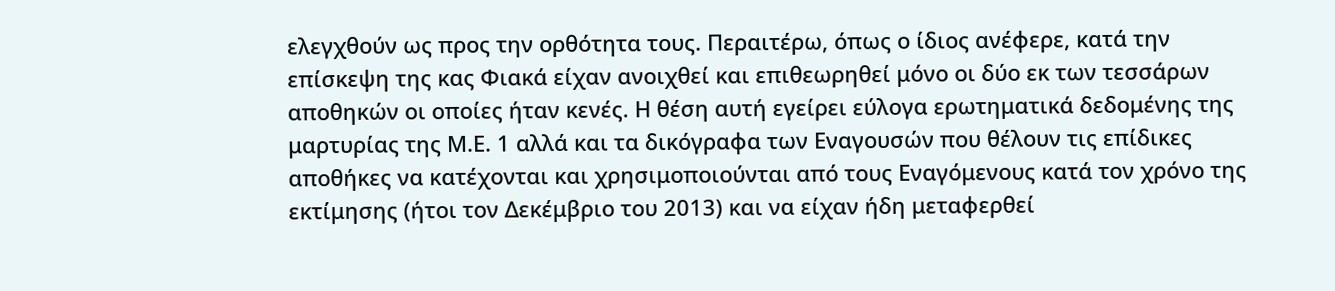ελεγχθούν ως προς την ορθότητα τους. Περαιτέρω, όπως ο ίδιος ανέφερε, κατά την επίσκεψη της κας Φιακά είχαν ανοιχθεί και επιθεωρηθεί μόνο οι δύο εκ των τεσσάρων αποθηκών οι οποίες ήταν κενές. Η θέση αυτή εγείρει εύλογα ερωτηματικά δεδομένης της μαρτυρίας της Μ.Ε. 1 αλλά και τα δικόγραφα των Εναγουσών που θέλουν τις επίδικες αποθήκες να κατέχονται και χρησιμοποιούνται από τους Εναγόμενους κατά τον χρόνο της εκτίμησης (ήτοι τον Δεκέμβριο του 2013) και να είχαν ήδη μεταφερθεί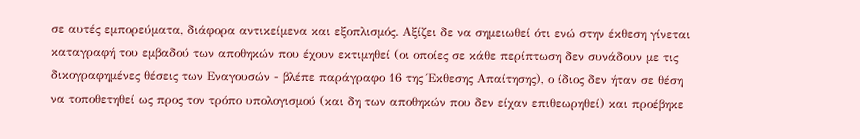σε αυτές εμπορεύματα, διάφορα αντικείμενα και εξοπλισμός. Αξίζει δε να σημειωθεί ότι ενώ στην έκθεση γίνεται καταγραφή του εμβαδού των αποθηκών που έχουν εκτιμηθεί (οι οποίες σε κάθε περίπτωση δεν συνάδουν με τις δικογραφημένες θέσεις των Εναγουσών - βλέπε παράγραφο 16 της Έκθεσης Απαίτησης), ο ίδιος δεν ήταν σε θέση να τοποθετηθεί ως προς τον τρόπο υπολογισμού (και δη των αποθηκών που δεν είχαν επιθεωρηθεί) και προέβηκε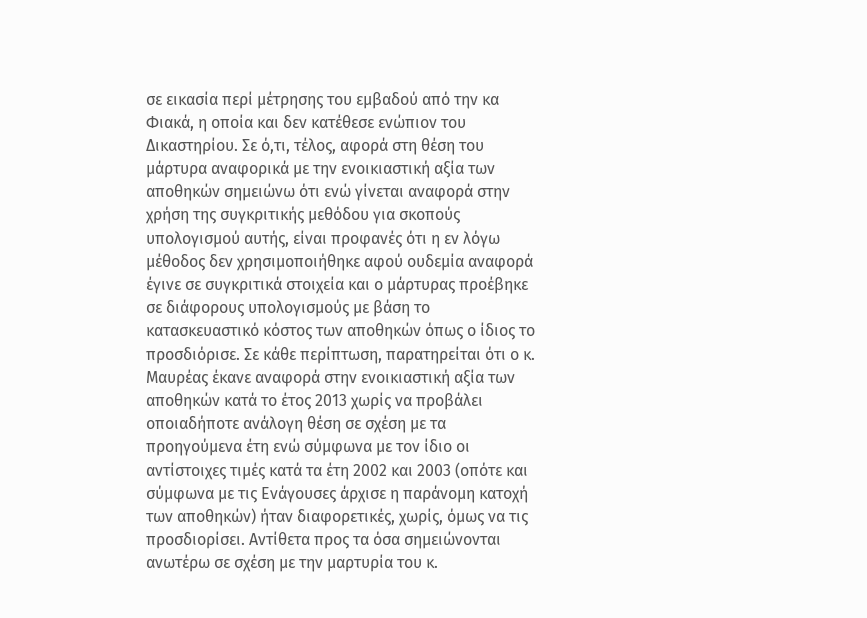σε εικασία περί μέτρησης του εμβαδού από την κα Φιακά, η οποία και δεν κατέθεσε ενώπιον του Δικαστηρίου. Σε ό,τι, τέλος, αφορά στη θέση του μάρτυρα αναφορικά με την ενοικιαστική αξία των αποθηκών σημειώνω ότι ενώ γίνεται αναφορά στην χρήση της συγκριτικής μεθόδου για σκοπούς υπολογισμού αυτής, είναι προφανές ότι η εν λόγω μέθοδος δεν χρησιμοποιήθηκε αφού ουδεμία αναφορά έγινε σε συγκριτικά στοιχεία και ο μάρτυρας προέβηκε σε διάφορους υπολογισμούς με βάση το κατασκευαστικό κόστος των αποθηκών όπως ο ίδιος το προσδιόρισε. Σε κάθε περίπτωση, παρατηρείται ότι ο κ. Μαυρέας έκανε αναφορά στην ενοικιαστική αξία των αποθηκών κατά το έτος 2013 χωρίς να προβάλει οποιαδήποτε ανάλογη θέση σε σχέση με τα προηγούμενα έτη ενώ σύμφωνα με τον ίδιο οι αντίστοιχες τιμές κατά τα έτη 2002 και 2003 (οπότε και σύμφωνα με τις Ενάγουσες άρχισε η παράνομη κατοχή των αποθηκών) ήταν διαφορετικές, χωρίς, όμως να τις προσδιορίσει. Αντίθετα προς τα όσα σημειώνονται ανωτέρω σε σχέση με την μαρτυρία του κ.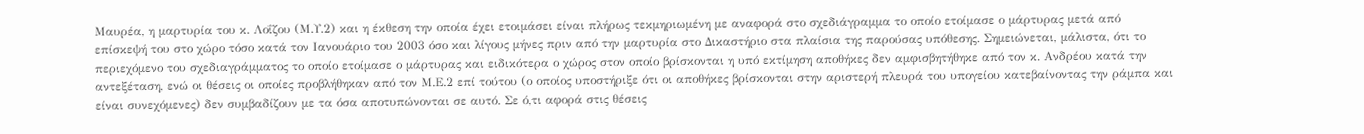Μαυρέα, η μαρτυρία του κ. Λοΐζου (Μ.Υ.2) και η έκθεση την οποία έχει ετοιμάσει είναι πλήρως τεκμηριωμένη με αναφορά στο σχεδιάγραμμα το οποίο ετοίμασε ο μάρτυρας μετά από επίσκεψή του στο χώρο τόσο κατά τον Ιανουάριο του 2003 όσο και λίγους μήνες πριν από την μαρτυρία στο Δικαστήριο στα πλαίσια της παρούσας υπόθεσης. Σημειώνεται, μάλιστα, ότι το περιεχόμενο του σχεδιαγράμματος το οποίο ετοίμασε ο μάρτυρας και ειδικότερα ο χώρος στον οποίο βρίσκονται η υπό εκτίμηση αποθήκες δεν αμφισβητήθηκε από τον κ. Ανδρέου κατά την αντεξέταση, ενώ οι θέσεις οι οποίες προβλήθηκαν από τον Μ.Ε.2 επί τούτου (ο οποίος υποστήριξε ότι οι αποθήκες βρίσκονται στην αριστερή πλευρά του υπογείου κατεβαίνοντας την ράμπα και είναι συνεχόμενες) δεν συμβαδίζουν με τα όσα αποτυπώνονται σε αυτό. Σε ό,τι αφορά στις θέσεις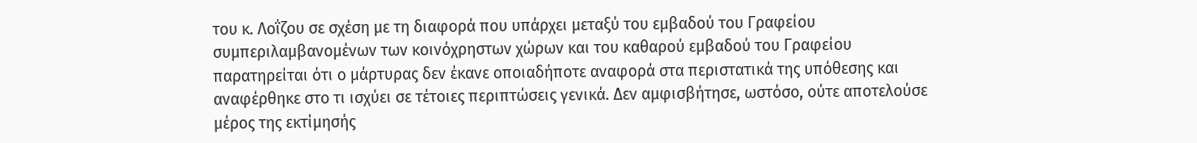του κ. Λοΐζου σε σχέση με τη διαφορά που υπάρχει μεταξύ του εμβαδού του Γραφείου συμπεριλαμβανομένων των κοινόχρηστων χώρων και του καθαρού εμβαδού του Γραφείου παρατηρείται ότι ο μάρτυρας δεν έκανε οποιαδήποτε αναφορά στα περιστατικά της υπόθεσης και αναφέρθηκε στο τι ισχύει σε τέτοιες περιπτώσεις γενικά. Δεν αμφισβήτησε, ωστόσο, ούτε αποτελούσε μέρος της εκτίμησής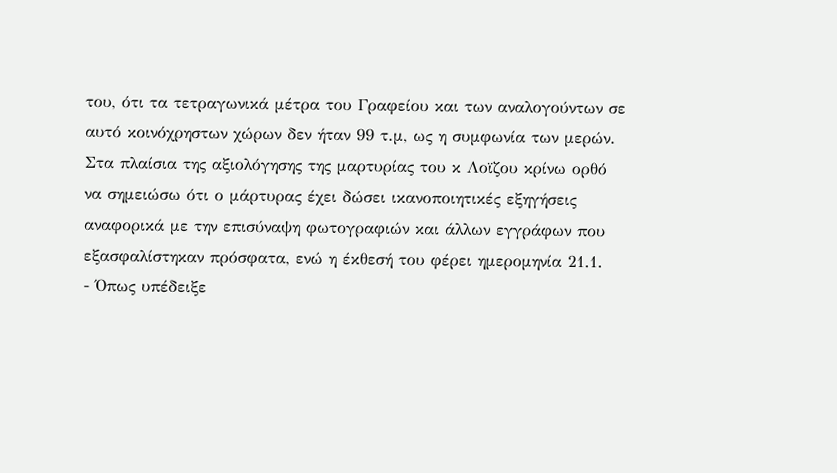του, ότι τα τετραγωνικά μέτρα του Γραφείου και των αναλογούντων σε αυτό κοινόχρηστων χώρων δεν ήταν 99 τ.μ, ως η συμφωνία των μερών. Στα πλαίσια της αξιολόγησης της μαρτυρίας του κ Λοϊζου κρίνω ορθό να σημειώσω ότι ο μάρτυρας έχει δώσει ικανοποιητικές εξηγήσεις αναφορικά με την επισύναψη φωτογραφιών και άλλων εγγράφων που εξασφαλίστηκαν πρόσφατα, ενώ η έκθεσή του φέρει ημερομηνία 21.1.
- Όπως υπέδειξε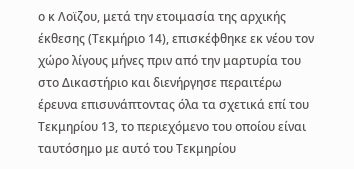ο κ Λοϊζου, μετά την ετοιμασία της αρχικής έκθεσης (Τεκμήριο 14), επισκέφθηκε εκ νέου τον χώρο λίγους μήνες πριν από την μαρτυρία του στο Δικαστήριο και διενήργησε περαιτέρω έρευνα επισυνάπτοντας όλα τα σχετικά επί του Τεκμηρίου 13, το περιεχόμενο του οποίου είναι ταυτόσημο με αυτό του Τεκμηρίου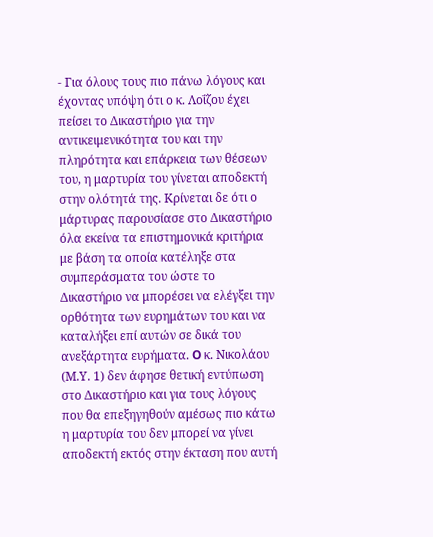- Για όλους τους πιο πάνω λόγους και έχοντας υπόψη ότι ο κ. Λοΐζου έχει πείσει το Δικαστήριο για την αντικειμενικότητα του και την πληρότητα και επάρκεια των θέσεων του, η μαρτυρία του γίνεται αποδεκτή στην ολότητά της. Κρίνεται δε ότι ο μάρτυρας παρουσίασε στο Δικαστήριο όλα εκείνα τα επιστημονικά κριτήρια με βάση τα οποία κατέληξε στα συμπεράσματα του ώστε το Δικαστήριο να μπορέσει να ελέγξει την ορθότητα των ευρημάτων του και να καταλήξει επί αυτών σε δικά του ανεξάρτητα ευρήματα. O κ. Νικολάου (Μ.Υ. 1) δεν άφησε θετική εντύπωση στο Δικαστήριο και για τους λόγους που θα επεξηγηθούν αμέσως πιο κάτω η μαρτυρία του δεν μπορεί να γίνει αποδεκτή εκτός στην έκταση που αυτή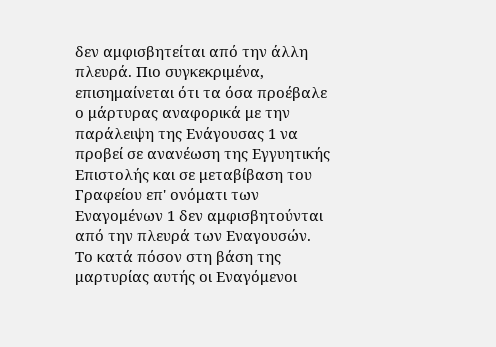δεν αμφισβητείται από την άλλη πλευρά. Πιο συγκεκριμένα, επισημαίνεται ότι τα όσα προέβαλε ο μάρτυρας αναφορικά με την παράλειψη της Ενάγουσας 1 να προβεί σε ανανέωση της Εγγυητικής Επιστολής και σε μεταβίβαση του Γραφείου επ' ονόματι των Εναγομένων 1 δεν αμφισβητούνται από την πλευρά των Εναγουσών. Το κατά πόσον στη βάση της μαρτυρίας αυτής οι Εναγόμενοι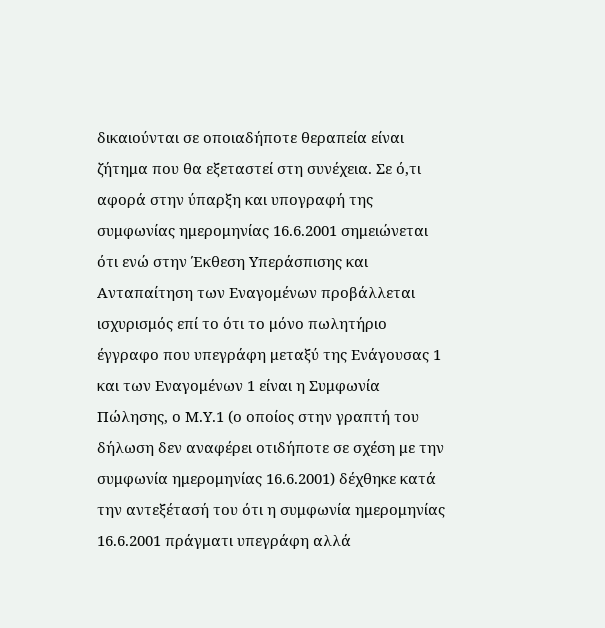δικαιούνται σε οποιαδήποτε θεραπεία είναι ζήτημα που θα εξεταστεί στη συνέχεια. Σε ό,τι αφορά στην ύπαρξη και υπογραφή της συμφωνίας ημερομηνίας 16.6.2001 σημειώνεται ότι ενώ στην Έκθεση Υπεράσπισης και Ανταπαίτηση των Εναγομένων προβάλλεται ισχυρισμός επί το ότι το μόνο πωλητήριο έγγραφο που υπεγράφη μεταξύ της Ενάγουσας 1 και των Εναγομένων 1 είναι η Συμφωνία Πώλησης, ο Μ.Υ.1 (ο οποίος στην γραπτή του δήλωση δεν αναφέρει οτιδήποτε σε σχέση με την συμφωνία ημερομηνίας 16.6.2001) δέχθηκε κατά την αντεξέτασή του ότι η συμφωνία ημερομηνίας 16.6.2001 πράγματι υπεγράφη αλλά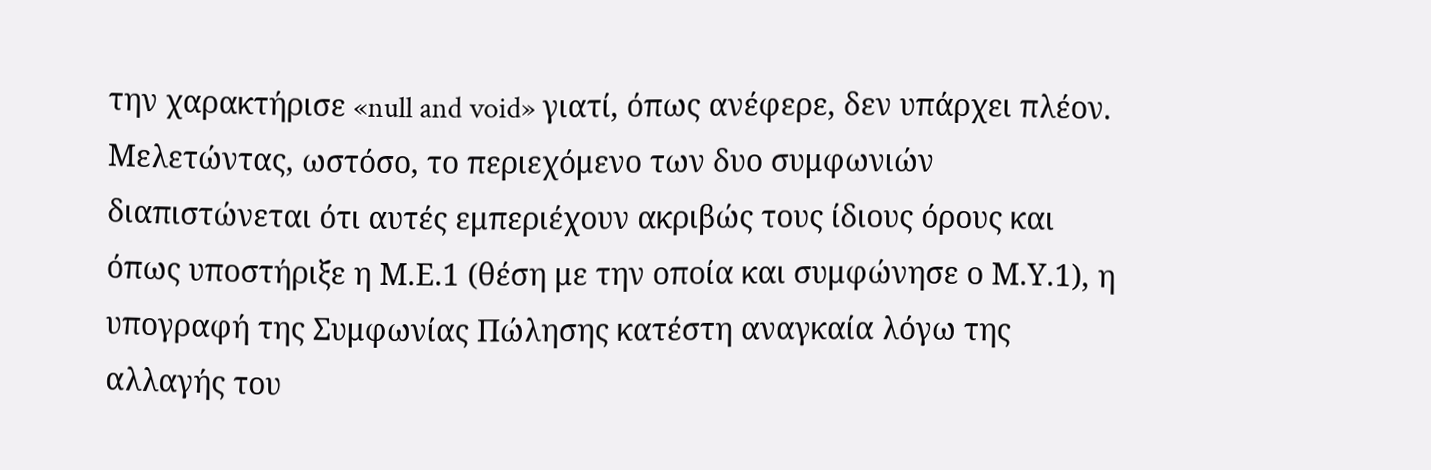την χαρακτήρισε «null and void» γιατί, όπως ανέφερε, δεν υπάρχει πλέον. Μελετώντας, ωστόσο, το περιεχόμενο των δυο συμφωνιών διαπιστώνεται ότι αυτές εμπεριέχουν ακριβώς τους ίδιους όρους και όπως υποστήριξε η Μ.Ε.1 (θέση με την οποία και συμφώνησε ο Μ.Υ.1), η υπογραφή της Συμφωνίας Πώλησης κατέστη αναγκαία λόγω της αλλαγής του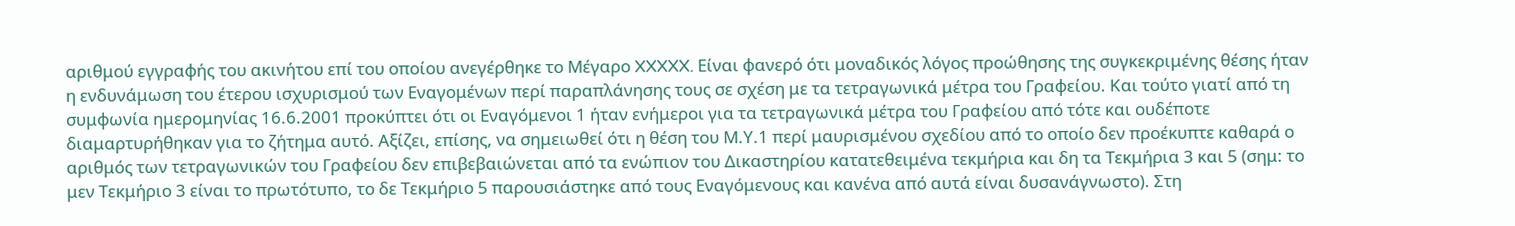αριθμού εγγραφής του ακινήτου επί του οποίου ανεγέρθηκε το Μέγαρο XXXXX. Είναι φανερό ότι μοναδικός λόγος προώθησης της συγκεκριμένης θέσης ήταν η ενδυνάμωση του έτερου ισχυρισμού των Εναγομένων περί παραπλάνησης τους σε σχέση με τα τετραγωνικά μέτρα του Γραφείου. Και τούτο γιατί από τη συμφωνία ημερομηνίας 16.6.2001 προκύπτει ότι οι Εναγόμενοι 1 ήταν ενήμεροι για τα τετραγωνικά μέτρα του Γραφείου από τότε και ουδέποτε διαμαρτυρήθηκαν για το ζήτημα αυτό. Αξίζει, επίσης, να σημειωθεί ότι η θέση του Μ.Υ.1 περί μαυρισμένου σχεδίου από το οποίο δεν προέκυπτε καθαρά ο αριθμός των τετραγωνικών του Γραφείου δεν επιβεβαιώνεται από τα ενώπιον του Δικαστηρίου κατατεθειμένα τεκμήρια και δη τα Τεκμήρια 3 και 5 (σημ: το μεν Τεκμήριο 3 είναι το πρωτότυπο, το δε Τεκμήριο 5 παρουσιάστηκε από τους Εναγόμενους και κανένα από αυτά είναι δυσανάγνωστο). Στη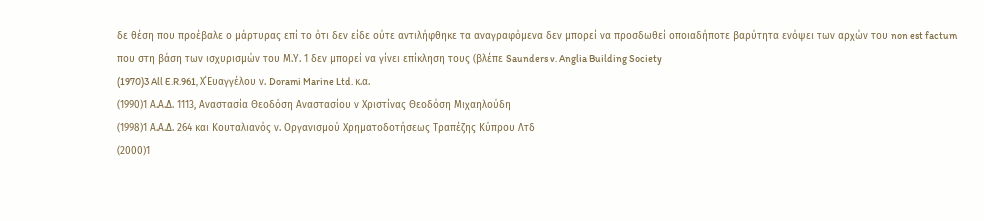δε θέση που προέβαλε ο μάρτυρας επί το ότι δεν είδε ούτε αντιλήφθηκε τα αναγραφόμενα δεν μπορεί να προσδωθεί οποιαδήποτε βαρύτητα ενόψει των αρχών του non est factum που στη βάση των ισχυρισμών του Μ.Υ. 1 δεν μπορεί να γίνει επίκληση τους (βλέπε Saunders v. Anglia Building Society
(1970)3 All E.R.961, Χ΄Ευαγγέλου ν. Dorami Marine Ltd. κ.α.
(1990)1 Α.Α.Δ. 1113, Αναστασία Θεοδόση Αναστασίου ν Χριστίνας Θεοδόση Μιχαηλούδη
(1998)1 Α.Α.Δ. 264 και Κουταλιανός ν. Οργανισμού Χρηματοδοτήσεως Τραπέζης Κύπρου Λτδ
(2000)1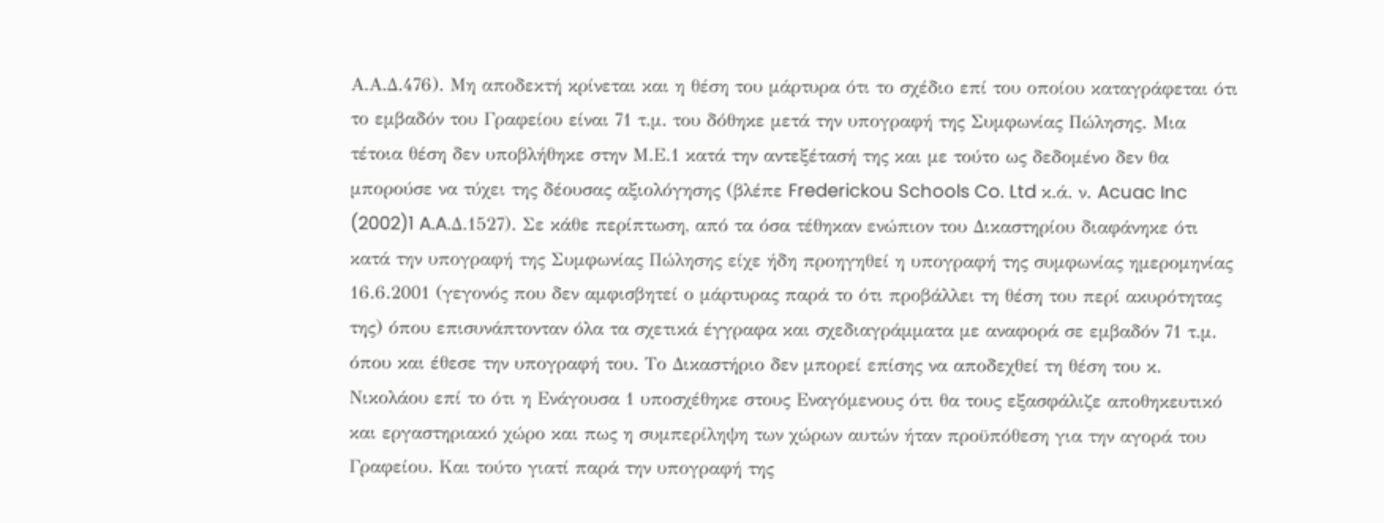Α.Α.Δ.476). Μη αποδεκτή κρίνεται και η θέση του μάρτυρα ότι το σχέδιο επί του οποίου καταγράφεται ότι το εμβαδόν του Γραφείου είναι 71 τ.μ. του δόθηκε μετά την υπογραφή της Συμφωνίας Πώλησης. Μια τέτοια θέση δεν υποβλήθηκε στην Μ.Ε.1 κατά την αντεξέτασή της και με τούτο ως δεδομένο δεν θα μπορούσε να τύχει της δέουσας αξιολόγησης (βλέπε Frederickou Schools Co. Ltd κ.ά. ν. Acuac Inc
(2002)1 A.A.Δ.1527). Σε κάθε περίπτωση, από τα όσα τέθηκαν ενώπιον του Δικαστηρίου διαφάνηκε ότι κατά την υπογραφή της Συμφωνίας Πώλησης είχε ήδη προηγηθεί η υπογραφή της συμφωνίας ημερομηνίας 16.6.2001 (γεγονός που δεν αμφισβητεί ο μάρτυρας παρά το ότι προβάλλει τη θέση του περί ακυρότητας της) όπου επισυνάπτονταν όλα τα σχετικά έγγραφα και σχεδιαγράμματα με αναφορά σε εμβαδόν 71 τ.μ. όπου και έθεσε την υπογραφή του. Το Δικαστήριο δεν μπορεί επίσης να αποδεχθεί τη θέση του κ. Νικολάου επί το ότι η Ενάγουσα 1 υποσχέθηκε στους Εναγόμενους ότι θα τους εξασφάλιζε αποθηκευτικό και εργαστηριακό χώρο και πως η συμπερίληψη των χώρων αυτών ήταν προϋπόθεση για την αγορά του Γραφείου. Και τούτο γιατί παρά την υπογραφή της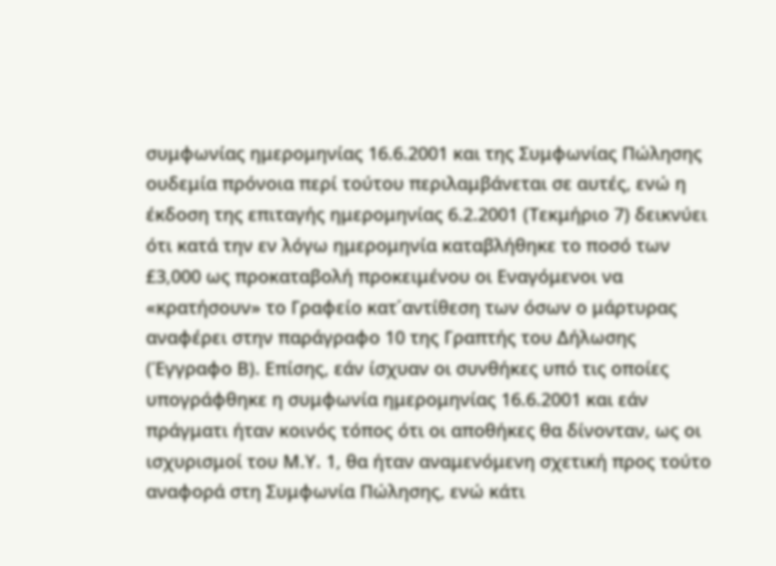συμφωνίας ημερομηνίας 16.6.2001 και της Συμφωνίας Πώλησης ουδεμία πρόνοια περί τούτου περιλαμβάνεται σε αυτές, ενώ η έκδοση της επιταγής ημερομηνίας 6.2.2001 (Τεκμήριο 7) δεικνύει ότι κατά την εν λόγω ημερομηνία καταβλήθηκε το ποσό των £3,000 ως προκαταβολή προκειμένου οι Εναγόμενοι να «κρατήσουν» το Γραφείο κατ΄αντίθεση των όσων ο μάρτυρας αναφέρει στην παράγραφο 10 της Γραπτής του Δήλωσης (Έγγραφο Β). Επίσης, εάν ίσχυαν οι συνθήκες υπό τις οποίες υπογράφθηκε η συμφωνία ημερομηνίας 16.6.2001 και εάν πράγματι ήταν κοινός τόπος ότι οι αποθήκες θα δίνονταν, ως οι ισχυρισμοί του Μ.Υ. 1, θα ήταν αναμενόμενη σχετική προς τούτο αναφορά στη Συμφωνία Πώλησης, ενώ κάτι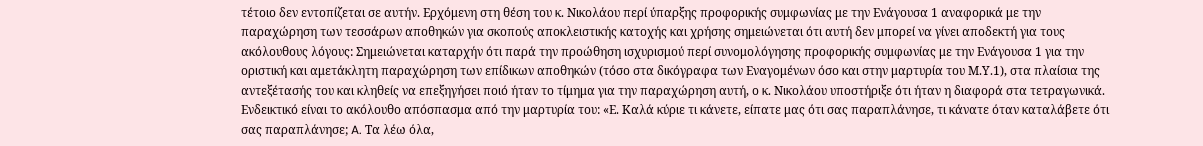τέτοιο δεν εντοπίζεται σε αυτήν. Ερχόμενη στη θέση του κ. Νικολάου περί ύπαρξης προφορικής συμφωνίας με την Ενάγουσα 1 αναφορικά με την παραχώρηση των τεσσάρων αποθηκών για σκοπούς αποκλειστικής κατοχής και χρήσης σημειώνεται ότι αυτή δεν μπορεί να γίνει αποδεκτή για τους ακόλουθους λόγους: Σημειώνεται καταρχήν ότι παρά την προώθηση ισχυρισμού περί συνομολόγησης προφορικής συμφωνίας με την Ενάγουσα 1 για την οριστική και αμετάκλητη παραχώρηση των επίδικων αποθηκών (τόσο στα δικόγραφα των Εναγομένων όσο και στην μαρτυρία του Μ.Υ.1), στα πλαίσια της αντεξέτασής του και κληθείς να επεξηγήσει ποιό ήταν το τίμημα για την παραχώρηση αυτή, ο κ. Νικολάου υποστήριξε ότι ήταν η διαφορά στα τετραγωνικά. Ενδεικτικό είναι το ακόλουθο απόσπασμα από την μαρτυρία του: «Ε. Καλά κύριε τι κάνετε, είπατε μας ότι σας παραπλάνησε, τι κάνατε όταν καταλάβετε ότι σας παραπλάνησε; A. Τα λέω όλα,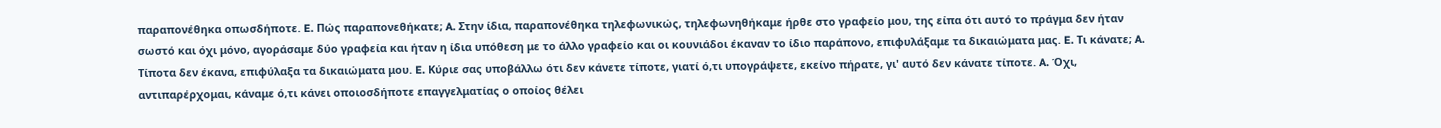παραπονέθηκα οπωσδήποτε. E. Πώς παραπονεθήκατε; A. Στην ίδια, παραπονέθηκα τηλεφωνικώς, τηλεφωνηθήκαμε ήρθε στο γραφείο μου, της είπα ότι αυτό το πράγμα δεν ήταν σωστό και όχι μόνο, αγοράσαμε δύο γραφεία και ήταν η ίδια υπόθεση με το άλλο γραφείο και οι κουνιάδοι έκαναν το ίδιο παράπονο, επιφυλάξαμε τα δικαιώματα μας. E. Τι κάνατε; A. Τίποτα δεν έκανα, επιφύλαξα τα δικαιώματα μου. E. Κύριε σας υποβάλλω ότι δεν κάνετε τίποτε, γιατί ό,τι υπογράψετε, εκείνο πήρατε, γι' αυτό δεν κάνατε τίποτε. A. Όχι, αντιπαρέρχομαι, κάναμε ό,τι κάνει οποιοσδήποτε επαγγελματίας ο οποίος θέλει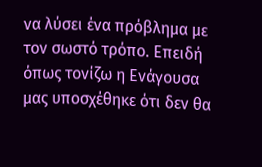να λύσει ένα πρόβλημα με τον σωστό τρόπο. Επειδή όπως τονίζω η Ενάγουσα μας υποσχέθηκε ότι δεν θα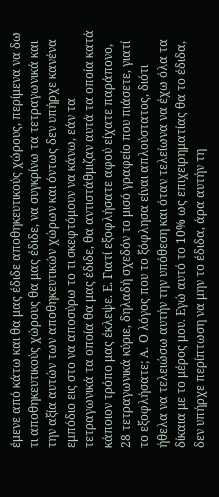έμενε από κάτω και θα μας έδιδε αποθηκευτικούς χώρους, περίμενα να δω τι αποθηκευτικούς χώρους θα μας έδιδε, να συγκρίνω τα τετραγωνικά και την αξία αυτών των αποθηκευτικών χώρων και όντως δεν υπήρχε κανένα εμπόδιο εις στο να αποσύρω το τι σκεφτόμουν να κάνω, εάν τα τετραγωνικά τα οποία θα μας έδιδε, θα αντιστάθμιζαν αυτά τα οποία κατά κάποιον τρόπο μας έκλεψε. Ε. Γιατί εξοφλήσατε αφού είχατε παράπονο, 28 τετραγωνικά κύριε, δηλαδή σχεδόν το μισό γραφείο που πιάσετε, γιατί το εξοφλήσατε; A. Ο λόγος που το ξόφλησα είναι απλούστατος, διότι ήθελα να τελειώσω αυτήν την υπόθεση και όταν τελείωνα να έχω όλα τα δίκαια με το μέρος μου. Εγώ αυτό το 10% ως επιχειρηματίας θα το έδιδα, δεν υπήρχε περίπτωση να μην το έδιδα, άρα αυτήν τη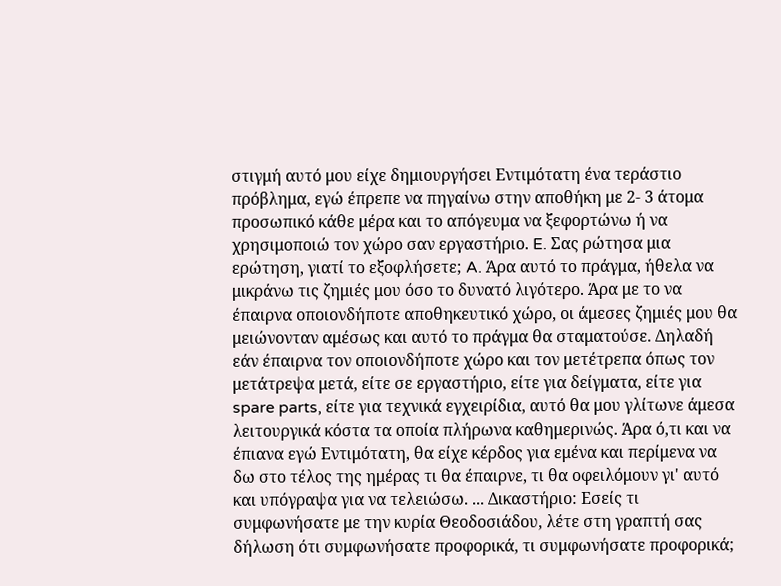στιγμή αυτό μου είχε δημιουργήσει Εντιμότατη ένα τεράστιο πρόβλημα, εγώ έπρεπε να πηγαίνω στην αποθήκη με 2‑ 3 άτομα προσωπικό κάθε μέρα και το απόγευμα να ξεφορτώνω ή να χρησιμοποιώ τον χώρο σαν εργαστήριο. E. Σας ρώτησα μια ερώτηση, γιατί το εξοφλήσετε; A. Άρα αυτό το πράγμα, ήθελα να μικράνω τις ζημιές μου όσο το δυνατό λιγότερο. Άρα με το να έπαιρνα οποιονδήποτε αποθηκευτικό χώρο, οι άμεσες ζημιές μου θα μειώνονταν αμέσως και αυτό το πράγμα θα σταματούσε. Δηλαδή εάν έπαιρνα τον οποιονδήποτε χώρο και τον μετέτρεπα όπως τον μετάτρεψα μετά, είτε σε εργαστήριο, είτε για δείγματα, είτε για spare parts, είτε για τεχνικά εγχειρίδια, αυτό θα μου γλίτωνε άμεσα λειτουργικά κόστα τα οποία πλήρωνα καθημερινώς. Άρα ό,τι και να έπιανα εγώ Εντιμότατη, θα είχε κέρδος για εμένα και περίμενα να δω στο τέλος της ημέρας τι θα έπαιρνε, τι θα οφειλόμουν γι' αυτό και υπόγραψα για να τελειώσω. ... Δικαστήριο: Εσείς τι συμφωνήσατε με την κυρία Θεοδοσιάδου, λέτε στη γραπτή σας δήλωση ότι συμφωνήσατε προφορικά, τι συμφωνήσατε προφορικά;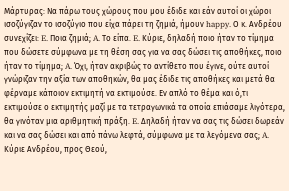Μάρτυρας: Να πάρω τους χώρους που μου έδιδε και εάν αυτοί οι χώροι ισοζύγιζαν το ισοζύγιο που είχα πάρει τη ζημιά, ήμουν happy. Ο κ. Ανδρέου συνεχίζει: E. Ποια ζημιά; A. Το είπα. E. Κύριε, δηλαδή ποιο ήταν το τίμημα που δώσετε σύμφωνα με τη θέση σας για να σας δώσει τις αποθήκες, ποιο ήταν το τίμημα; A. Όχι, ήταν ακριβώς το αντίθετο που έγινε, ούτε αυτοί γνώριζαν την αξία των αποθηκών, θα μας έδιδε τις αποθήκες και μετά θα φέρναμε κάποιον εκτιμητή να εκτιμούσε. Εν απλό το θέμα και ό,τι εκτιμούσε ο εκτιμητής μαζί με τα τετραγωνικά τα οποία επιάσαμε λιγότερα, θα γινόταν μια αριθμητική πράξη. E. Δηλαδή ήταν να σας τις δώσει δωρεάν και να σας δώσει και από πάνω λεφτά, σύμφωνα με τα λεγόμενα σας; A. Κύριε Ανδρέου, προς Θεού,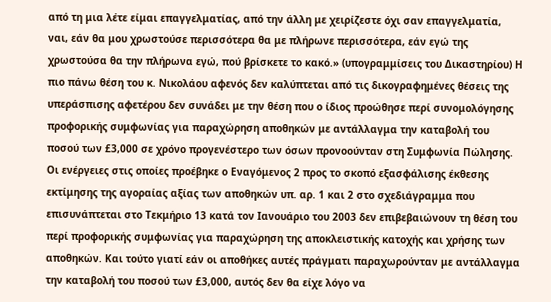από τη μια λέτε είμαι επαγγελματίας, από την άλλη με χειρίζεστε όχι σαν επαγγελματία, ναι, εάν θα μου χρωστούσε περισσότερα θα με πλήρωνε περισσότερα, εάν εγώ της χρωστούσα θα την πλήρωνα εγώ, πού βρίσκετε το κακό.» (υπογραμμίσεις του Δικαστηρίου) Η πιο πάνω θέση του κ. Νικολάου αφενός δεν καλύπτεται από τις δικογραφημένες θέσεις της υπεράσπισης αφετέρου δεν συνάδει με την θέση που ο ίδιος προώθησε περί συνομολόγησης προφορικής συμφωνίας για παραχώρηση αποθηκών με αντάλλαγμα την καταβολή του ποσού των £3,000 σε χρόνο προγενέστερο των όσων προνοούνταν στη Συμφωνία Πώλησης. Οι ενέργειες στις οποίες προέβηκε ο Εναγόμενος 2 προς το σκοπό εξασφάλισης έκθεσης εκτίμησης της αγοραίας αξίας των αποθηκών υπ. αρ. 1 και 2 στο σχεδιάγραμμα που επισυνάπτεται στο Τεκμήριο 13 κατά τον Ιανουάριο του 2003 δεν επιβεβαιώνουν τη θέση του περί προφορικής συμφωνίας για παραχώρηση της αποκλειστικής κατοχής και χρήσης των αποθηκών. Και τούτο γιατί εάν οι αποθήκες αυτές πράγματι παραχωρούνταν με αντάλλαγμα την καταβολή του ποσού των £3,000, αυτός δεν θα είχε λόγο να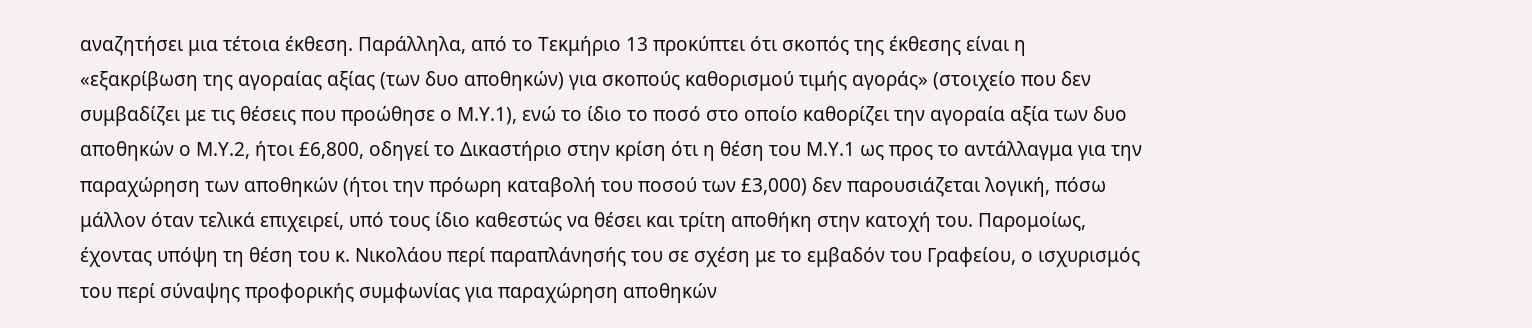αναζητήσει μια τέτοια έκθεση. Παράλληλα, από το Τεκμήριο 13 προκύπτει ότι σκοπός της έκθεσης είναι η «εξακρίβωση της αγοραίας αξίας (των δυο αποθηκών) για σκοπούς καθορισμού τιμής αγοράς» (στοιχείο που δεν συμβαδίζει με τις θέσεις που προώθησε ο Μ.Υ.1), ενώ το ίδιο το ποσό στο οποίο καθορίζει την αγοραία αξία των δυο αποθηκών ο Μ.Υ.2, ήτοι £6,800, οδηγεί το Δικαστήριο στην κρίση ότι η θέση του Μ.Υ.1 ως προς το αντάλλαγμα για την παραχώρηση των αποθηκών (ήτοι την πρόωρη καταβολή του ποσού των £3,000) δεν παρουσιάζεται λογική, πόσω μάλλον όταν τελικά επιχειρεί, υπό τους ίδιο καθεστώς να θέσει και τρίτη αποθήκη στην κατοχή του. Παρομοίως, έχοντας υπόψη τη θέση του κ. Νικολάου περί παραπλάνησής του σε σχέση με το εμβαδόν του Γραφείου, ο ισχυρισμός του περί σύναψης προφορικής συμφωνίας για παραχώρηση αποθηκών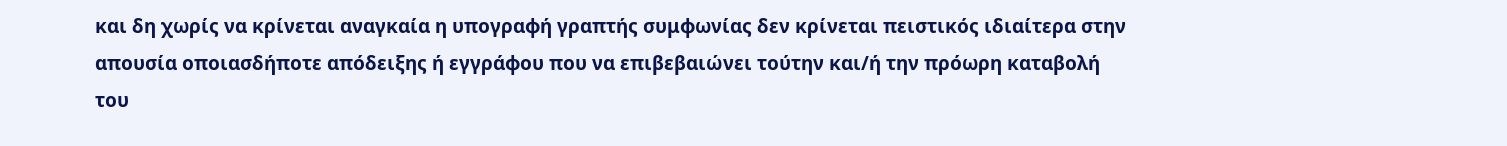και δη χωρίς να κρίνεται αναγκαία η υπογραφή γραπτής συμφωνίας δεν κρίνεται πειστικός ιδιαίτερα στην απουσία οποιασδήποτε απόδειξης ή εγγράφου που να επιβεβαιώνει τούτην και/ή την πρόωρη καταβολή του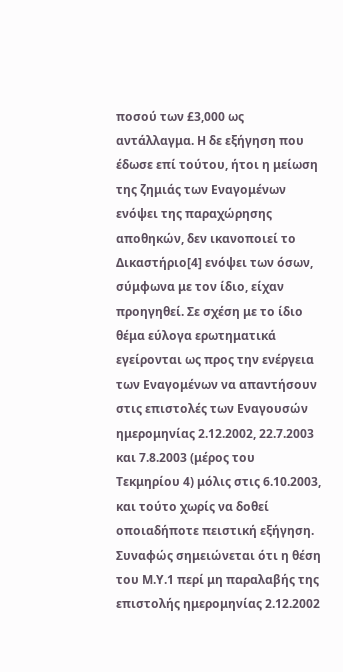ποσού των £3,000 ως αντάλλαγμα. Η δε εξήγηση που έδωσε επί τούτου, ήτοι η μείωση της ζημιάς των Εναγομένων ενόψει της παραχώρησης αποθηκών, δεν ικανοποιεί το Δικαστήριο[4] ενόψει των όσων, σύμφωνα με τον ίδιο, είχαν προηγηθεί. Σε σχέση με το ίδιο θέμα εύλογα ερωτηματικά εγείρονται ως προς την ενέργεια των Εναγομένων να απαντήσουν στις επιστολές των Εναγουσών ημερομηνίας 2.12.2002, 22.7.2003 και 7.8.2003 (μέρος του Τεκμηρίου 4) μόλις στις 6.10.2003, και τούτο χωρίς να δοθεί οποιαδήποτε πειστική εξήγηση. Συναφώς σημειώνεται ότι η θέση του Μ.Υ.1 περί μη παραλαβής της επιστολής ημερομηνίας 2.12.2002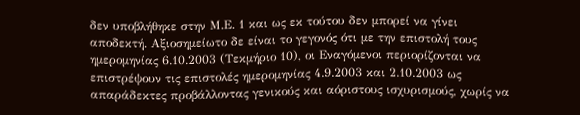δεν υποβλήθηκε στην Μ.Ε. 1 και ως εκ τούτου δεν μπορεί να γίνει αποδεκτή. Αξιοσημείωτο δε είναι το γεγονός ότι με την επιστολή τους ημερομηνίας 6.10.2003 (Τεκμήριο 10), οι Εναγόμενοι περιορίζονται να επιστρέψουν τις επιστολές ημερομηνίας 4.9.2003 και 2.10.2003 ως απαράδεκτες προβάλλοντας γενικούς και αόριστους ισχυρισμούς, χωρίς να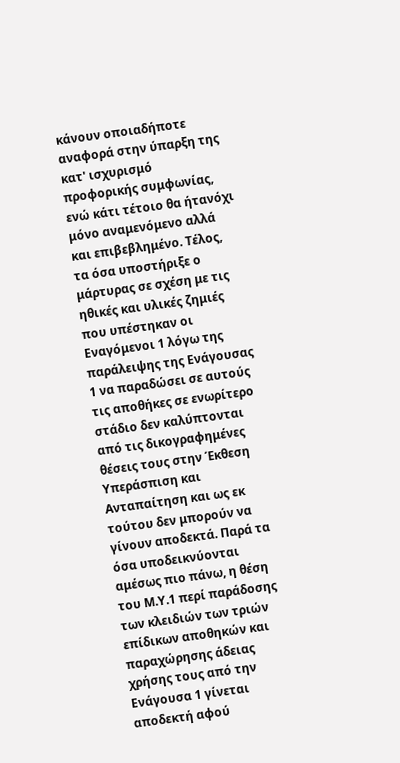κάνουν οποιαδήποτε αναφορά στην ύπαρξη της κατ' ισχυρισμό προφορικής συμφωνίας, ενώ κάτι τέτοιο θα ήτανόχι μόνο αναμενόμενο αλλά και επιβεβλημένο. Τέλος, τα όσα υποστήριξε ο μάρτυρας σε σχέση με τις ηθικές και υλικές ζημιές που υπέστηκαν οι Εναγόμενοι 1 λόγω της παράλειψης της Ενάγουσας 1 να παραδώσει σε αυτούς τις αποθήκες σε ενωρίτερο στάδιο δεν καλύπτονται από τις δικογραφημένες θέσεις τους στην Έκθεση Υπεράσπιση και Ανταπαίτηση και ως εκ τούτου δεν μπορούν να γίνουν αποδεκτά. Παρά τα όσα υποδεικνύονται αμέσως πιο πάνω, η θέση του Μ.Υ.1 περί παράδοσης των κλειδιών των τριών επίδικων αποθηκών και παραχώρησης άδειας χρήσης τους από την Ενάγουσα 1 γίνεται αποδεκτή αφού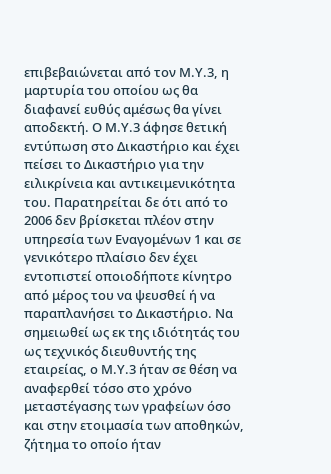επιβεβαιώνεται από τον Μ.Υ.3, η μαρτυρία του οποίου ως θα διαφανεί ευθύς αμέσως θα γίνει αποδεκτή. Ο Μ.Υ.3 άφησε θετική εντύπωση στο Δικαστήριο και έχει πείσει το Δικαστήριο για την ειλικρίνεια και αντικειμενικότητα του. Παρατηρείται δε ότι από το 2006 δεν βρίσκεται πλέον στην υπηρεσία των Εναγομένων 1 και σε γενικότερο πλαίσιο δεν έχει εντοπιστεί οποιοδήποτε κίνητρο από μέρος του να ψευσθεί ή να παραπλανήσει το Δικαστήριο. Να σημειωθεί ως εκ της ιδιότητάς του ως τεχνικός διευθυντής της εταιρείας, ο Μ.Υ.3 ήταν σε θέση να αναφερθεί τόσο στο χρόνο μεταστέγασης των γραφείων όσο και στην ετοιμασία των αποθηκών, ζήτημα το οποίο ήταν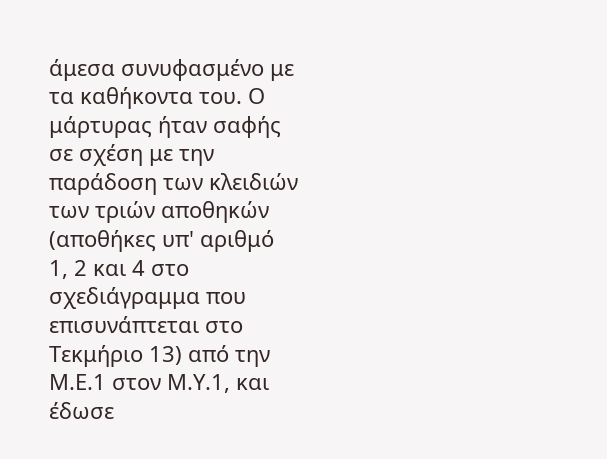άμεσα συνυφασμένο με τα καθήκοντα του. Ο μάρτυρας ήταν σαφής σε σχέση με την παράδοση των κλειδιών των τριών αποθηκών (αποθήκες υπ' αριθμό 1, 2 και 4 στο σχεδιάγραμμα που επισυνάπτεται στο Τεκμήριο 13) από την Μ.Ε.1 στον Μ.Υ.1, και έδωσε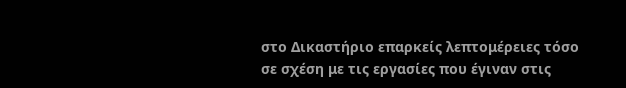στο Δικαστήριο επαρκείς λεπτομέρειες τόσο σε σχέση με τις εργασίες που έγιναν στις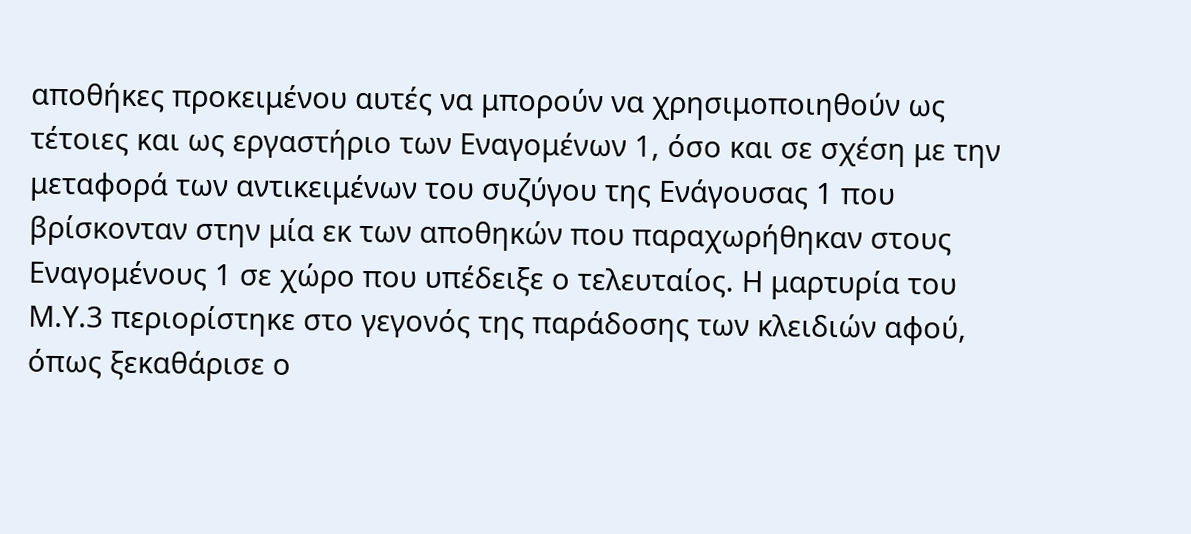αποθήκες προκειμένου αυτές να μπορούν να χρησιμοποιηθούν ως τέτοιες και ως εργαστήριο των Εναγομένων 1, όσο και σε σχέση με την μεταφορά των αντικειμένων του συζύγου της Ενάγουσας 1 που βρίσκονταν στην μία εκ των αποθηκών που παραχωρήθηκαν στους Εναγομένους 1 σε χώρο που υπέδειξε ο τελευταίος. Η μαρτυρία του Μ.Υ.3 περιορίστηκε στο γεγονός της παράδοσης των κλειδιών αφού, όπως ξεκαθάρισε ο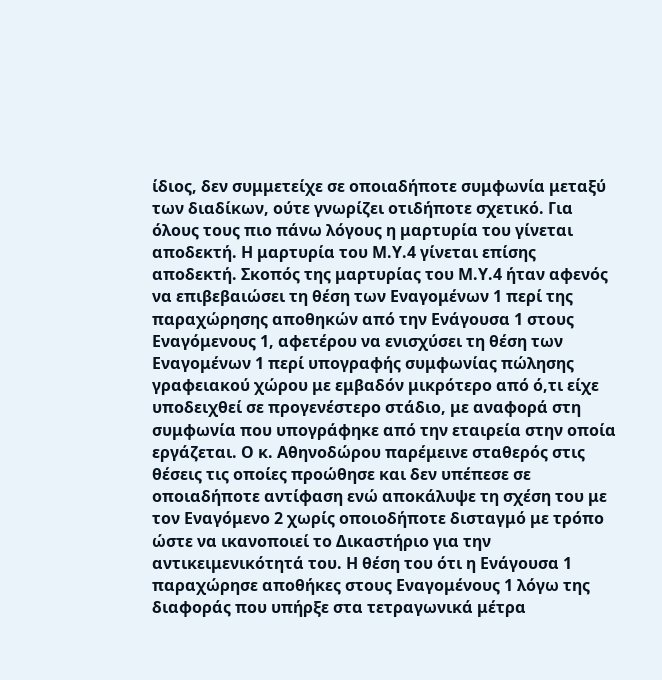ίδιος, δεν συμμετείχε σε οποιαδήποτε συμφωνία μεταξύ των διαδίκων, ούτε γνωρίζει οτιδήποτε σχετικό. Για όλους τους πιο πάνω λόγους η μαρτυρία του γίνεται αποδεκτή. Η μαρτυρία του Μ.Υ.4 γίνεται επίσης αποδεκτή. Σκοπός της μαρτυρίας του Μ.Υ.4 ήταν αφενός να επιβεβαιώσει τη θέση των Εναγομένων 1 περί της παραχώρησης αποθηκών από την Ενάγουσα 1 στους Εναγόμενους 1, αφετέρου να ενισχύσει τη θέση των Εναγομένων 1 περί υπογραφής συμφωνίας πώλησης γραφειακού χώρου με εμβαδόν μικρότερο από ό,τι είχε υποδειχθεί σε προγενέστερο στάδιο, με αναφορά στη συμφωνία που υπογράφηκε από την εταιρεία στην οποία εργάζεται. Ο κ. Αθηνοδώρου παρέμεινε σταθερός στις θέσεις τις οποίες προώθησε και δεν υπέπεσε σε οποιαδήποτε αντίφαση ενώ αποκάλυψε τη σχέση του με τον Εναγόμενο 2 χωρίς οποιοδήποτε δισταγμό με τρόπο ώστε να ικανοποιεί το Δικαστήριο για την αντικειμενικότητά του. Η θέση του ότι η Ενάγουσα 1 παραχώρησε αποθήκες στους Εναγομένους 1 λόγω της διαφοράς που υπήρξε στα τετραγωνικά μέτρα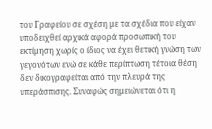του Γραφείου σε σχέση με τα σχέδια που είχαν υποδειχθεί αρχικά αφορά προσωπική του εκτίμηση χωρίς ο ίδιος να έχει θετική γνώση των γεγονότων ενώ σε κάθε περίπτωση τέτοια θέση δεν δικογραφείται από την πλευρά της υπεράσπισης. Συναφώς σημειώνεται ότι η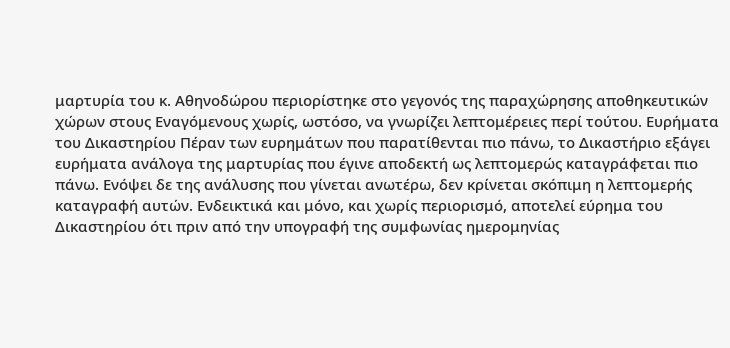μαρτυρία του κ. Αθηνοδώρου περιορίστηκε στο γεγονός της παραχώρησης αποθηκευτικών χώρων στους Εναγόμενους χωρίς, ωστόσο, να γνωρίζει λεπτομέρειες περί τούτου. Ευρήματα του Δικαστηρίου Πέραν των ευρημάτων που παρατίθενται πιο πάνω, το Δικαστήριο εξάγει ευρήματα ανάλογα της μαρτυρίας που έγινε αποδεκτή ως λεπτομερώς καταγράφεται πιο πάνω. Ενόψει δε της ανάλυσης που γίνεται ανωτέρω, δεν κρίνεται σκόπιμη η λεπτομερής καταγραφή αυτών. Ενδεικτικά και μόνο, και χωρίς περιορισμό, αποτελεί εύρημα του Δικαστηρίου ότι πριν από την υπογραφή της συμφωνίας ημερομηνίας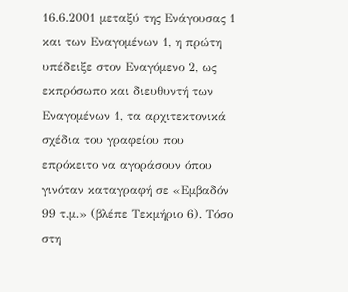16.6.2001 μεταξύ της Ενάγουσας 1 και των Εναγομένων 1, η πρώτη υπέδειξε στον Εναγόμενο 2, ως εκπρόσωπο και διευθυντή των Εναγομένων 1, τα αρχιτεκτονικά σχέδια του γραφείου που επρόκειτο να αγοράσουν όπου γινόταν καταγραφή σε «Εμβαδόν 99 τ.μ.» (βλέπε Τεκμήριο 6). Τόσο στη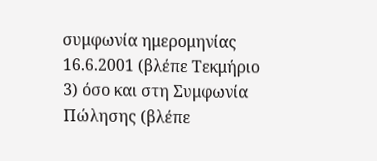συμφωνία ημερομηνίας 16.6.2001 (βλέπε Τεκμήριο 3) όσο και στη Συμφωνία Πώλησης (βλέπε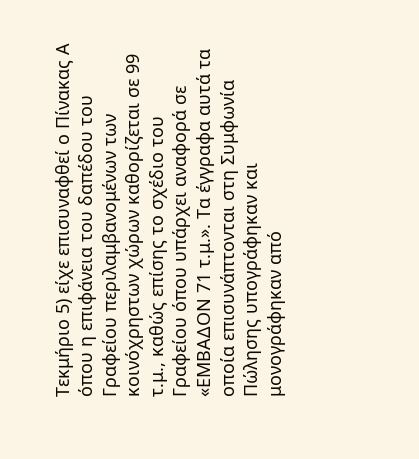Τεκμήριο 5) είχε επισυναφθεί ο Πίνακας Α όπου η επιφάνεια του δαπέδου του Γραφείου περιλαμβανομένων των κοινόχρηστων χώρων καθορίζεται σε 99 τ.μ., καθώς επίσης το σχέδιο του Γραφείου όπου υπάρχει αναφορά σε «ΕΜΒΑΔΟΝ 71 τ.μ.». Τα έγγραφα αυτά τα οποία επισυνάπτονται στη Συμφωνία Πώλησης υπογράφηκαν και μονογράφηκαν από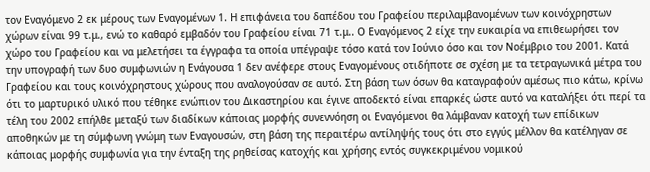τον Εναγόμενο 2 εκ μέρους των Εναγομένων 1. Η επιφάνεια του δαπέδου του Γραφείου περιλαμβανομένων των κοινόχρηστων χώρων είναι 99 τ.μ., ενώ το καθαρό εμβαδόν του Γραφείου είναι 71 τ.μ.. Ο Εναγόμενος 2 είχε την ευκαιρία να επιθεωρήσει τον χώρο του Γραφείου και να μελετήσει τα έγγραφα τα οποία υπέγραψε τόσο κατά τον Ιούνιο όσο και τον Νοέμβριο του 2001. Κατά την υπογραφή των δυο συμφωνιών η Ενάγουσα 1 δεν ανέφερε στους Εναγομένους οτιδήποτε σε σχέση με τα τετραγωνικά μέτρα του Γραφείου και τους κοινόχρηστους χώρους που αναλογούσαν σε αυτό. Στη βάση των όσων θα καταγραφούν αμέσως πιο κάτω, κρίνω ότι το μαρτυρικό υλικό που τέθηκε ενώπιον του Δικαστηρίου και έγινε αποδεκτό είναι επαρκές ώστε αυτό να καταλήξει ότι περί τα τέλη του 2002 επήλθε μεταξύ των διαδίκων κάποιας μορφής συνεννόηση οι Εναγόμενοι θα λάμβαναν κατοχή των επίδικων αποθηκών με τη σύμφωνη γνώμη των Εναγουσών, στη βάση της περαιτέρω αντίληψής τους ότι στο εγγύς μέλλον θα κατέληγαν σε κάποιας μορφής συμφωνία για την ένταξη της ρηθείσας κατοχής και χρήσης εντός συγκεκριμένου νομικού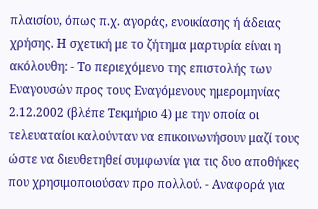πλαισίου, όπως π.χ. αγοράς, ενοικίασης ή άδειας χρήσης. Η σχετική με το ζήτημα μαρτυρία είναι η ακόλουθη: - Το περιεχόμενο της επιστολής των Εναγουσών προς τους Εναγόμενους ημερομηνίας 2.12.2002 (βλέπε Τεκμήριο 4) με την οποία οι τελευαταίοι καλούνταν να επικοινωνήσουν μαζί τους ώστε να διευθετηθεί συμφωνία για τις δυο αποθήκες που χρησιμοποιούσαν προ πολλού. - Αναφορά για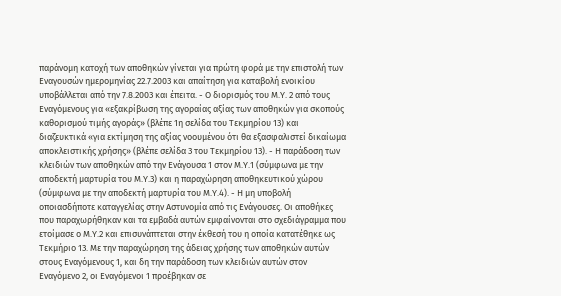παράνομη κατοχή των αποθηκών γίνεται για πρώτη φορά με την επιστολή των Εναγουσών ημερομηνίας 22.7.2003 και απαίτηση για καταβολή ενοικίου υποβάλλεται από την 7.8.2003 και έπειτα. - Ο διορισμός του Μ.Υ. 2 από τους Εναγόμενους για «εξακρίβωση της αγοραίας αξίας των αποθηκών για σκοπούς καθορισμού τιμής αγοράς» (βλέπε 1η σελίδα του Τεκμηρίου 13) και διαζευκτικά «για εκτίμηση της αξίας νοουμένου ότι θα εξασφαλιστεί δικαίωμα αποκλειστικής χρήσης» (βλέπε σελίδα 3 του Τεκμηρίου 13). - Η παράδοση των κλειδιών των αποθηκών από την Ενάγουσα 1 στον Μ.Υ.1 (σύμφωνα με την αποδεκτή μαρτυρία του Μ.Υ.3) και η παραχώρηση αποθηκευτικού χώρου (σύμφωνα με την αποδεκτή μαρτυρία του Μ.Υ.4). - Η μη υποβολή οποιασδήποτε καταγγελίας στην Αστυνομία από τις Ενάγουσες. Οι αποθήκες που παραχωρήθηκαν και τα εμβαδά αυτών εμφαίνονται στο σχεδιάγραμμα που ετοίμασε ο Μ.Υ.2 και επισυνάπτεται στην έκθεσή του η οποία κατατέθηκε ως Τεκμήριο 13. Με την παραχώρηση της άδειας χρήσης των αποθηκών αυτών στους Εναγόμενους 1, και δη την παράδοση των κλειδιών αυτών στον Εναγόμενο 2, οι Εναγόμενοι 1 προέβηκαν σε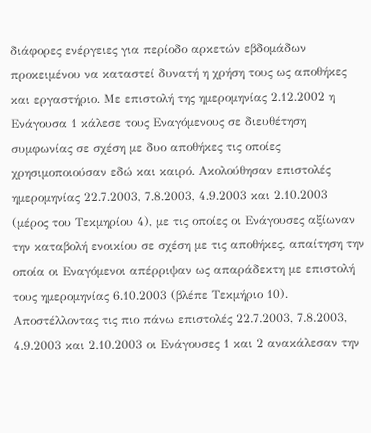διάφορες ενέργειες για περίοδο αρκετών εβδομάδων προκειμένου να καταστεί δυνατή η χρήση τους ως αποθήκες και εργαστήριο. Με επιστολή της ημερομηνίας 2.12.2002 η Ενάγουσα 1 κάλεσε τους Εναγόμενους σε διευθέτηση συμφωνίας σε σχέση με δυο αποθήκες τις οποίες χρησιμοποιούσαν εδώ και καιρό. Ακολούθησαν επιστολές ημερομηνίας 22.7.2003, 7.8.2003, 4.9.2003 και 2.10.2003 (μέρος του Τεκμηρίου 4), με τις οποίες οι Ενάγουσες αξίωναν την καταβολή ενοικίου σε σχέση με τις αποθήκες, απαίτηση την οποία οι Εναγόμενοι απέρριψαν ως απαράδεκτη με επιστολή τους ημερομηνίας 6.10.2003 (βλέπε Τεκμήριο 10). Αποστέλλοντας τις πιο πάνω επιστολές 22.7.2003, 7.8.2003, 4.9.2003 και 2.10.2003 οι Ενάγουσες 1 και 2 ανακάλεσαν την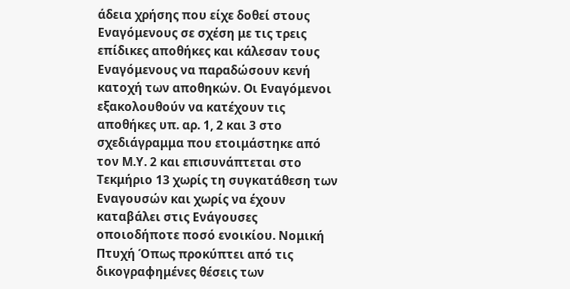άδεια χρήσης που είχε δοθεί στους Εναγόμενους σε σχέση με τις τρεις επίδικες αποθήκες και κάλεσαν τους Εναγόμενους να παραδώσουν κενή κατοχή των αποθηκών. Οι Εναγόμενοι εξακολουθούν να κατέχουν τις αποθήκες υπ. αρ. 1, 2 και 3 στο σχεδιάγραμμα που ετοιμάστηκε από τον Μ.Υ. 2 και επισυνάπτεται στο Τεκμήριο 13 χωρίς τη συγκατάθεση των Εναγουσών και χωρίς να έχουν καταβάλει στις Ενάγουσες οποιοδήποτε ποσό ενοικίου. Νομική Πτυχή Όπως προκύπτει από τις δικογραφημένες θέσεις των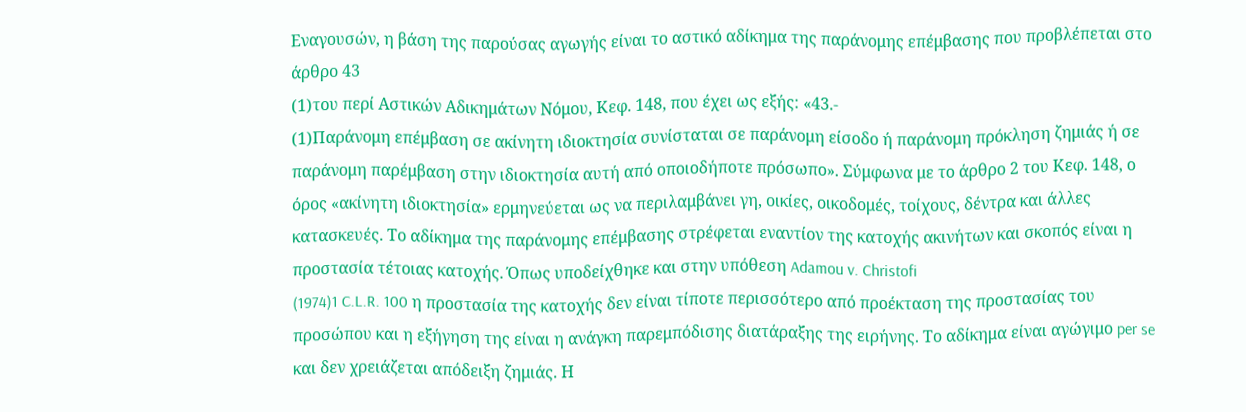Εναγουσών, η βάση της παρούσας αγωγής είναι το αστικό αδίκημα της παράνομης επέμβασης που προβλέπεται στο άρθρο 43
(1)του περί Αστικών Αδικημάτων Νόμου, Κεφ. 148, που έχει ως εξής: «43.-
(1)Παράνομη επέμβαση σε ακίνητη ιδιοκτησία συνίσταται σε παράνομη είσοδο ή παράνομη πρόκληση ζημιάς ή σε παράνομη παρέμβαση στην ιδιοκτησία αυτή από οποιοδήποτε πρόσωπο». Σύμφωνα με το άρθρο 2 του Κεφ. 148, ο όρος «ακίνητη ιδιοκτησία» ερμηνεύεται ως να περιλαμβάνει γη, οικίες, οικοδομές, τοίχους, δέντρα και άλλες κατασκευές. Το αδίκημα της παράνομης επέμβασης στρέφεται εναντίον της κατοχής ακινήτων και σκοπός είναι η προστασία τέτοιας κατοχής. Όπως υποδείχθηκε και στην υπόθεση Adamou v. Christofi
(1974)1 C.L.R. 100 η προστασία της κατοχής δεν είναι τίποτε περισσότερο από προέκταση της προστασίας του προσώπου και η εξήγηση της είναι η ανάγκη παρεμπόδισης διατάραξης της ειρήνης. Το αδίκημα είναι αγώγιμο per se και δεν χρειάζεται απόδειξη ζημιάς. Η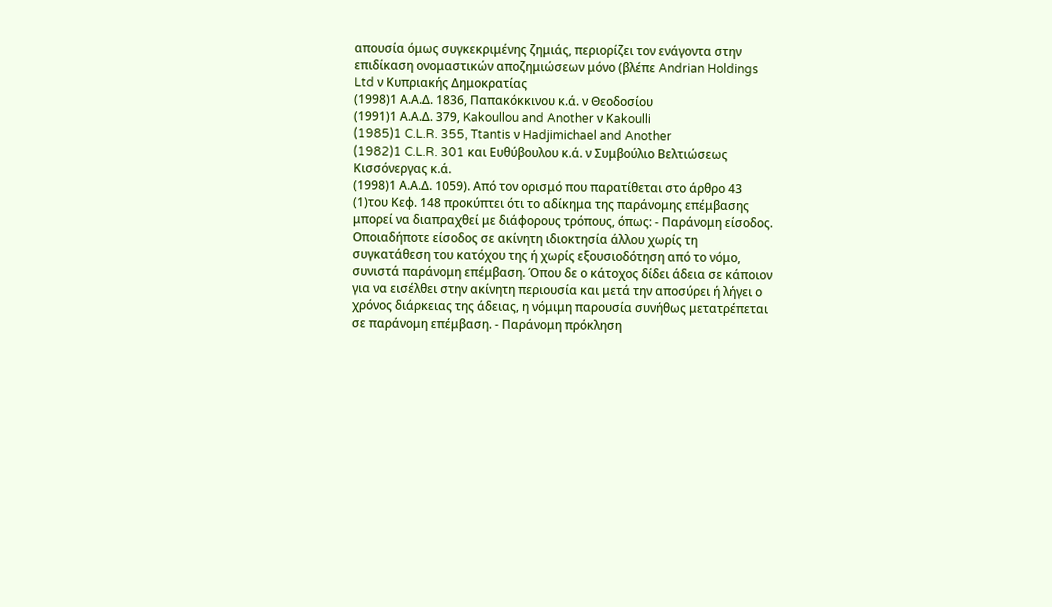απουσία όμως συγκεκριμένης ζημιάς, περιορίζει τον ενάγοντα στην επιδίκαση ονομαστικών αποζημιώσεων μόνο (βλέπε Andrian Holdings Ltd ν Κυπριακής Δημοκρατίας
(1998)1 Α.Α.Δ. 1836, Παπακόκκινου κ.ά. ν Θεοδοσίου
(1991)1 Α.Α.Δ. 379, Kakoullou and Another ν Κakoulli
(1985)1 C.L.R. 355, Ttantis ν Hadjimichael and Another
(1982)1 C.L.R. 301 και Ευθύβουλου κ.ά. ν Συμβούλιο Βελτιώσεως Kισσόνεργας κ.ά.
(1998)1 Α.Α.Δ. 1059). Από τον ορισμό που παρατίθεται στο άρθρο 43
(1)του Κεφ. 148 προκύπτει ότι το αδίκημα της παράνομης επέμβασης μπορεί να διαπραχθεί με διάφορους τρόπους, όπως: - Παράνομη είσοδος. Οποιαδήποτε είσοδος σε ακίνητη ιδιοκτησία άλλου χωρίς τη συγκατάθεση του κατόχου της ή χωρίς εξουσιοδότηση από το νόμο, συνιστά παράνομη επέμβαση. Όπου δε ο κάτοχος δίδει άδεια σε κάποιον για να εισέλθει στην ακίνητη περιουσία και μετά την αποσύρει ή λήγει ο χρόνος διάρκειας της άδειας, η νόμιμη παρουσία συνήθως μετατρέπεται σε παράνομη επέμβαση. - Παράνομη πρόκληση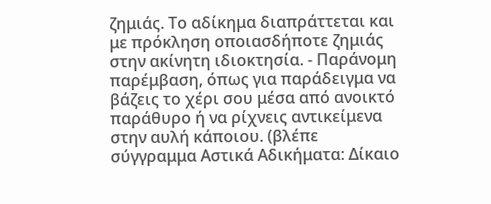ζημιάς. Το αδίκημα διαπράττεται και με πρόκληση οποιασδήποτε ζημιάς στην ακίνητη ιδιοκτησία. - Παράνομη παρέμβαση, όπως για παράδειγμα να βάζεις το χέρι σου μέσα από ανοικτό παράθυρο ή να ρίχνεις αντικείμενα στην αυλή κάποιου. (βλέπε σύγγραμμα Αστικά Αδικήματα: Δίκαιο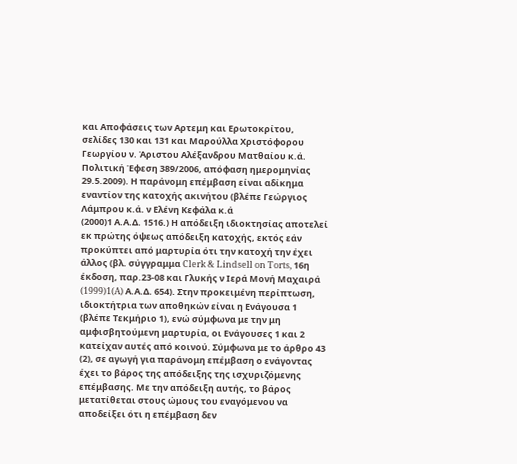και Αποφάσεις των Αρτεμη και Ερωτοκρίτου, σελίδες 130 και 131 και Μαρούλλα Χριστόφορου Γεωργίου ν. Άριστου Αλέξανδρου Ματθαίου κ.ά. Πολιτική Έφεση 389/2006, απόφαση ημερομηνίας 29.5.2009). Η παράνομη επέμβαση είναι αδίκημα εναντίον της κατοχής ακινήτου (βλέπε Γεώργιος Λάμπρου κ.ά. ν Ελένη Κεφάλα κ.ά
(2000)1 Α.Α.Δ. 1516.) Η απόδειξη ιδιοκτησίας αποτελεί εκ πρώτης όψεως απόδειξη κατοχής, εκτός εάν προκύπτει από μαρτυρία ότι την κατοχή την έχει άλλος (βλ. σύγγραμμα Clerk & Lindsell on Torts, 16η έκδοση, παρ.23-08 και Γλυκής ν Ιερά Μονή Μαχαιρά
(1999)1(A) Α.Α.Δ. 654). Στην προκειμένη περίπτωση, ιδιοκτήτρια των αποθηκών είναι η Ενάγουσα 1 (βλέπε Τεκμήριο 1), ενώ σύμφωνα με την μη αμφισβητούμενη μαρτυρία, οι Ενάγουσες 1 και 2 κατείχαν αυτές από κοινού. Σύμφωνα με το άρθρο 43
(2), σε αγωγή για παράνομη επέμβαση ο ενάγοντας έχει το βάρος της απόδειξης της ισχυριζόμενης επέμβασης. Με την απόδειξη αυτής, το βάρος μετατίθεται στους ώμους του εναγόμενου να αποδείξει ότι η επέμβαση δεν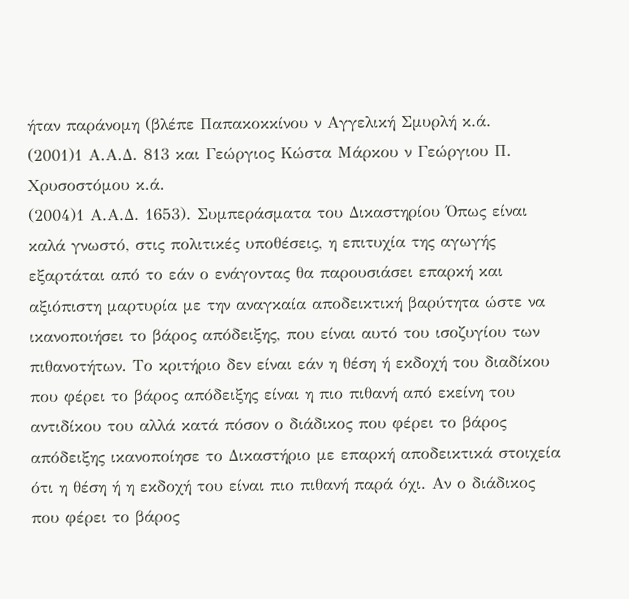ήταν παράνομη (βλέπε Παπακοκκίνου ν Αγγελική Σμυρλή κ.ά.
(2001)1 Α.Α.Δ. 813 και Γεώργιος Κώστα Μάρκου ν Γεώργιου Π. Χρυσοστόμου κ.ά.
(2004)1 Α.Α.Δ. 1653). Συμπεράσματα του Δικαστηρίου Όπως είναι καλά γνωστό, στις πολιτικές υποθέσεις, η επιτυχία της αγωγής εξαρτάται από το εάν ο ενάγοντας θα παρουσιάσει επαρκή και αξιόπιστη μαρτυρία με την αναγκαία αποδεικτική βαρύτητα ώστε να ικανοποιήσει το βάρος απόδειξης, που είναι αυτό του ισοζυγίου των πιθανοτήτων. Το κριτήριο δεν είναι εάν η θέση ή εκδοχή του διαδίκου που φέρει το βάρος απόδειξης είναι η πιο πιθανή από εκείνη του αντιδίκου του αλλά κατά πόσον ο διάδικος που φέρει το βάρος απόδειξης ικανοποίησε το Δικαστήριο με επαρκή αποδεικτικά στοιχεία ότι η θέση ή η εκδοχή του είναι πιο πιθανή παρά όχι. Αν ο διάδικος που φέρει το βάρος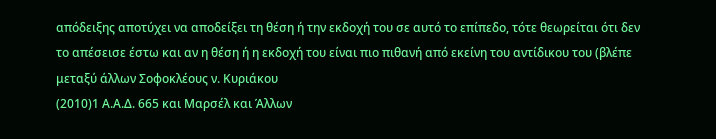απόδειξης αποτύχει να αποδείξει τη θέση ή την εκδοχή του σε αυτό το επίπεδο, τότε θεωρείται ότι δεν το απέσεισε έστω και αν η θέση ή η εκδοχή του είναι πιο πιθανή από εκείνη του αντίδικου του (βλέπε μεταξύ άλλων Σοφοκλέους ν. Κυριάκου
(2010)1 Α.Α.Δ. 665 και Μαρσέλ και Άλλων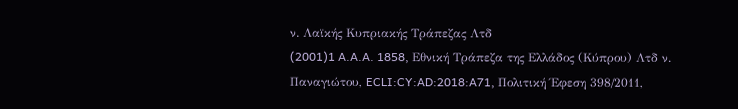ν. Λαϊκής Κυπριακής Τράπεζας Λτδ
(2001)1 A.A.A. 1858, Εθνική Τράπεζα της Ελλάδος (Κύπρου) Λτδ ν. Παναγιώτου, ECLI:CY:AD:2018:A71, Πολιτική Έφεση 398/2011,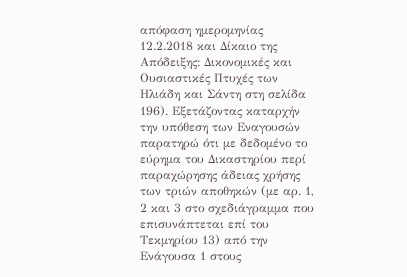απόφαση ημερομηνίας 12.2.2018 και Δίκαιο της Απόδειξης: Δικονομικές και Ουσιαστικές Πτυχές των Ηλιάδη και Σάντη στη σελίδα 196). Εξετάζοντας καταρχήν την υπόθεση των Εναγουσών παρατηρώ ότι με δεδομένο το εύρημα του Δικαστηρίου περί παραχώρησης άδειας χρήσης των τριών αποθηκών (με αρ. 1, 2 και 3 στο σχεδιάγραμμα που επισυνάπτεται επί του Τεκμηρίου 13) από την Ενάγουσα 1 στους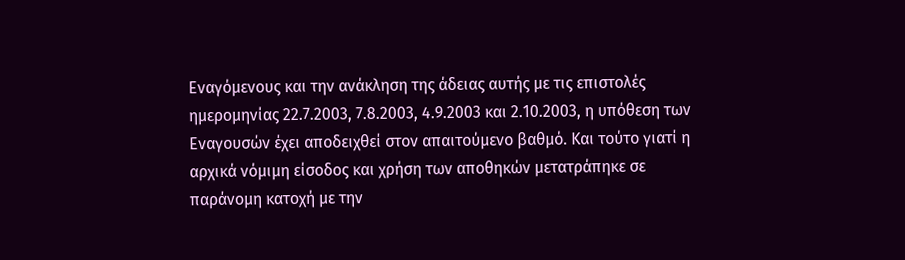Εναγόμενους και την ανάκληση της άδειας αυτής με τις επιστολές ημερομηνίας 22.7.2003, 7.8.2003, 4.9.2003 και 2.10.2003, η υπόθεση των Εναγουσών έχει αποδειχθεί στον απαιτούμενο βαθμό. Και τούτο γιατί η αρχικά νόμιμη είσοδος και χρήση των αποθηκών μετατράπηκε σε παράνομη κατοχή με την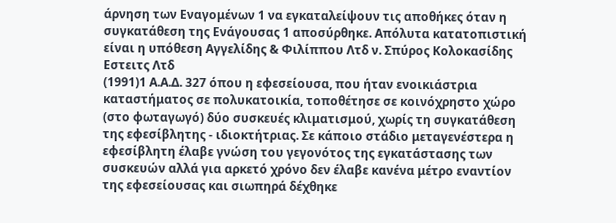άρνηση των Εναγομένων 1 να εγκαταλείψουν τις αποθήκες όταν η συγκατάθεση της Ενάγουσας 1 αποσύρθηκε. Απόλυτα κατατοπιστική είναι η υπόθεση Αγγελίδης & Φιλίππου Λτδ ν. Σπύρος Κολοκασίδης Εστειτς Λτδ
(1991)1 Α.Α.Δ. 327 όπου η εφεσείουσα, που ήταν ενοικιάστρια καταστήματος σε πολυκατοικία, τοποθέτησε σε κοινόχρηστο χώρο (στο φωταγωγό) δύο συσκευές κλιματισμού, χωρίς τη συγκατάθεση της εφεσίβλητης - ιδιοκτήτριας. Σε κάποιο στάδιο μεταγενέστερα η εφεσίβλητη έλαβε γνώση του γεγονότος της εγκατάστασης των συσκευών αλλά για αρκετό χρόνο δεν έλαβε κανένα μέτρο εναντίον της εφεσείουσας και σιωπηρά δέχθηκε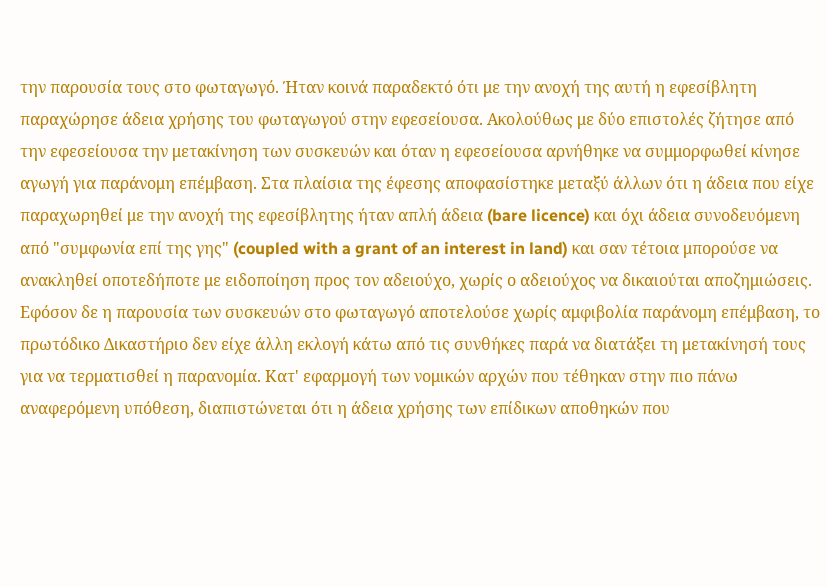την παρουσία τους στο φωταγωγό. Ήταν κοινά παραδεκτό ότι με την ανοχή της αυτή η εφεσίβλητη παραχώρησε άδεια χρήσης του φωταγωγού στην εφεσείουσα. Ακολούθως με δύο επιστολές ζήτησε από την εφεσείουσα την μετακίνηση των συσκευών και όταν η εφεσείουσα αρνήθηκε να συμμορφωθεί κίνησε αγωγή για παράνομη επέμβαση. Στα πλαίσια της έφεσης αποφασίστηκε μεταξύ άλλων ότι η άδεια που είχε παραχωρηθεί με την ανοχή της εφεσίβλητης ήταν απλή άδεια (bare licence) και όχι άδεια συνοδευόμενη από "συμφωνία επί της γης" (coupled with a grant of an interest in land) και σαν τέτοια μπορούσε να ανακληθεί οποτεδήποτε με ειδοποίηση προς τον αδειούχο, χωρίς ο αδειούχος να δικαιούται αποζημιώσεις. Εφόσον δε η παρουσία των συσκευών στο φωταγωγό αποτελούσε χωρίς αμφιβολία παράνομη επέμβαση, το πρωτόδικο Δικαστήριο δεν είχε άλλη εκλογή κάτω από τις συνθήκες παρά να διατάξει τη μετακίνησή τους για να τερματισθεί η παρανομία. Κατ' εφαρμογή των νομικών αρχών που τέθηκαν στην πιο πάνω αναφερόμενη υπόθεση, διαπιστώνεται ότι η άδεια χρήσης των επίδικων αποθηκών που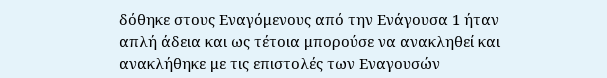δόθηκε στους Εναγόμενους από την Ενάγουσα 1 ήταν απλή άδεια και ως τέτοια μπορούσε να ανακληθεί και ανακλήθηκε με τις επιστολές των Εναγουσών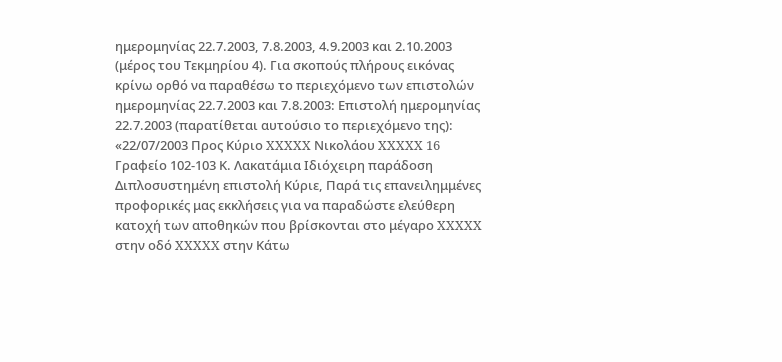ημερομηνίας 22.7.2003, 7.8.2003, 4.9.2003 και 2.10.2003 (μέρος του Τεκμηρίου 4). Για σκοπούς πλήρους εικόνας κρίνω ορθό να παραθέσω το περιεχόμενο των επιστολών ημερομηνίας 22.7.2003 και 7.8.2003: Επιστολή ημερομηνίας 22.7.2003 (παρατίθεται αυτούσιο το περιεχόμενο της): «22/07/2003 Προς Κύριο XXXXX Νικολάου XXXXX 16 Γραφείο 102-103 Κ. Λακατάμια Ιδιόχειρη παράδοση Διπλοσυστημένη επιστολή Κύριε, Παρά τις επανειλημμένες προφορικές μας εκκλήσεις για να παραδώστε ελεύθερη κατοχή των αποθηκών που βρίσκονται στο μέγαρο XXXXX στην οδό XXXXX στην Κάτω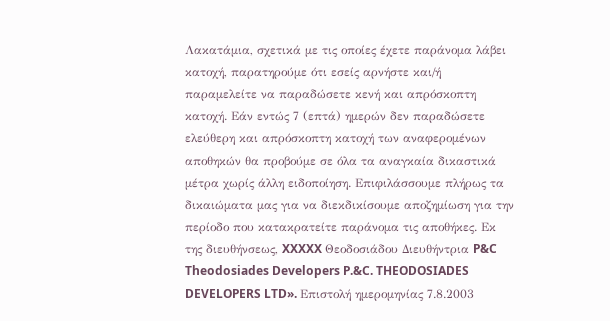Λακατάμια, σχετικά με τις οποίες έχετε παράνομα λάβει κατοχή, παρατηρούμε ότι εσείς αρνήστε και/ή παραμελείτε να παραδώσετε κενή και απρόσκοπτη κατοχή. Εάν εντώς 7 (επτά) ημερών δεν παραδώσετε ελεύθερη και απρόσκοπτη κατοχή των αναφερομένων αποθηκών θα προβούμε σε όλα τα αναγκαία δικαστικά μέτρα χωρίς άλλη ειδοποίηση. Επιφιλάσσουμε πλήρως τα δικαιώματα μας για να διεκδικίσουμε αποζημίωση για την περίοδο που κατακρατείτε παράνομα τις αποθήκες. Εκ της διευθήνσεως, XXXXX Θεοδοσιάδου Διευθήντρια P&C Theodosiades Developers P.&C. THEODOSIADES DEVELOPERS LTD». Επιστολή ημερομηνίας 7.8.2003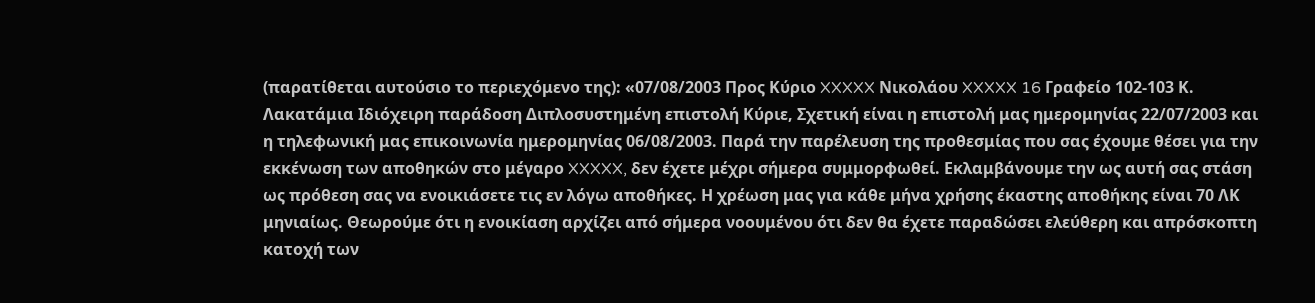(παρατίθεται αυτούσιο το περιεχόμενο της): «07/08/2003 Προς Κύριο XXXXX Νικολάου XXXXX 16 Γραφείο 102-103 Κ. Λακατάμια Ιδιόχειρη παράδοση Διπλοσυστημένη επιστολή Κύριε, Σχετική είναι η επιστολή μας ημερομηνίας 22/07/2003 και η τηλεφωνική μας επικοινωνία ημερομηνίας 06/08/2003. Παρά την παρέλευση της προθεσμίας που σας έχουμε θέσει για την εκκένωση των αποθηκών στο μέγαρο XXXXX, δεν έχετε μέχρι σήμερα συμμορφωθεί. Εκλαμβάνουμε την ως αυτή σας στάση ως πρόθεση σας να ενοικιάσετε τις εν λόγω αποθήκες. Η χρέωση μας για κάθε μήνα χρήσης έκαστης αποθήκης είναι 70 ΛΚ μηνιαίως. Θεωρούμε ότι η ενοικίαση αρχίζει από σήμερα νοουμένου ότι δεν θα έχετε παραδώσει ελεύθερη και απρόσκοπτη κατοχή των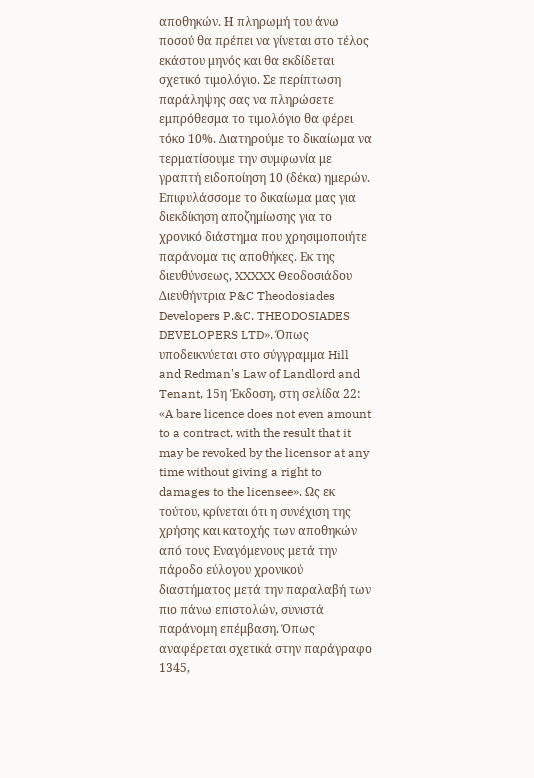αποθηκών. Η πληρωμή του άνω ποσού θα πρέπει να γίνεται στο τέλος εκάστου μηνός και θα εκδίδεται σχετικό τιμολόγιο. Σε περίπτωση παράληψης σας να πληρώσετε εμπρόθεσμα το τιμολόγιο θα φέρει τόκο 10%. Διατηρούμε το δικαίωμα να τερματίσουμε την συμφωνία με γραπτή ειδοποίηση 10 (δέκα) ημερών. Επιφυλάσσομε το δικαίωμα μας για διεκδίκηση αποζημίωσης για το χρονικό διάστημα που χρησιμοποιήτε παράνομα τις αποθήκες. Εκ της διευθύνσεως, XXXXX Θεοδοσιάδου Διευθήντρια P&C Theodosiades Developers P.&C. THEODOSIADES DEVELOPERS LTD». Όπως υποδεικνύεται στο σύγγραμμα Hill and Redman's Law of Landlord and Tenant, 15η Έκδοση, στη σελίδα 22: «A bare licence does not even amount to a contract, with the result that it may be revoked by the licensor at any time without giving a right to damages to the licensee». Ως εκ τούτου, κρίνεται ότι η συνέχιση της χρήσης και κατοχής των αποθηκών από τους Εναγόμενους μετά την πάροδο εύλογου χρονικού διαστήματος μετά την παραλαβή των πιο πάνω επιστολών, συνιστά παράνομη επέμβαση. Όπως αναφέρεται σχετικά στην παράγραφο 1345,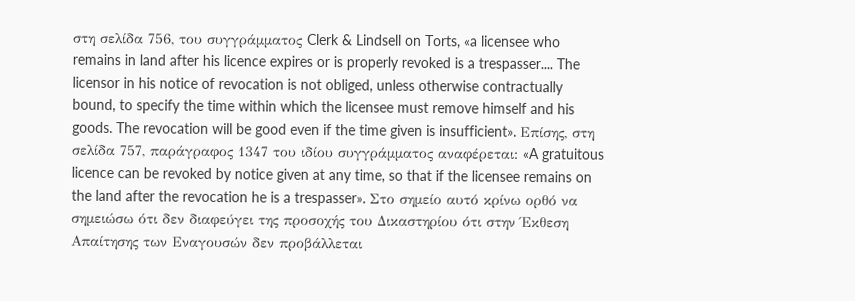στη σελίδα 756, του συγγράμματος Clerk & Lindsell on Torts, «a licensee who remains in land after his licence expires or is properly revoked is a trespasser.... The licensor in his notice of revocation is not obliged, unless otherwise contractually bound, to specify the time within which the licensee must remove himself and his goods. The revocation will be good even if the time given is insufficient». Επίσης, στη σελίδα 757, παράγραφος 1347 του ιδίου συγγράμματος αναφέρεται: «A gratuitous licence can be revoked by notice given at any time, so that if the licensee remains on the land after the revocation he is a trespasser». Στο σημείο αυτό κρίνω ορθό να σημειώσω ότι δεν διαφεύγει της προσοχής του Δικαστηρίου ότι στην Έκθεση Απαίτησης των Εναγουσών δεν προβάλλεται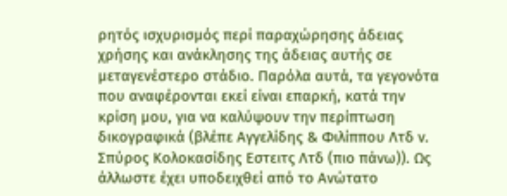ρητός ισχυρισμός περί παραχώρησης άδειας χρήσης και ανάκλησης της άδειας αυτής σε μεταγενέστερο στάδιο. Παρόλα αυτά, τα γεγονότα που αναφέρονται εκεί είναι επαρκή, κατά την κρίση μου, για να καλύψουν την περίπτωση δικογραφικά (βλέπε Αγγελίδης & Φιλίππου Λτδ ν. Σπύρος Κολοκασίδης Εστειτς Λτδ (πιο πάνω)). Ως άλλωστε έχει υποδειχθεί από το Ανώτατο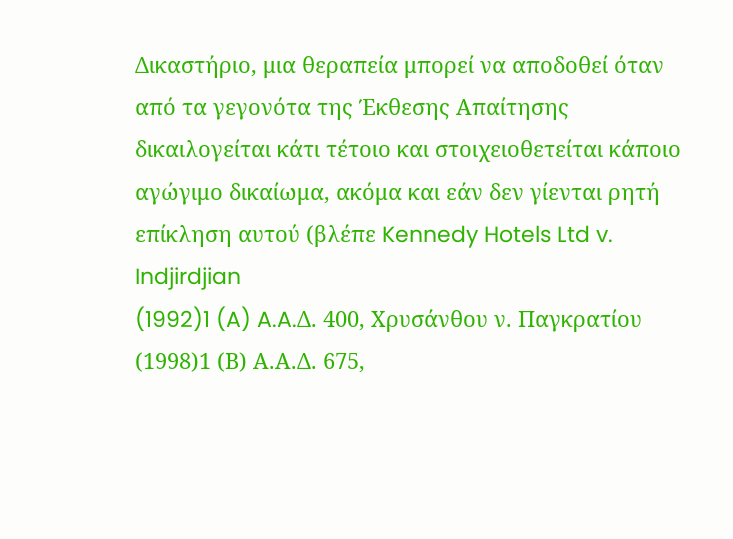Δικαστήριο, μια θεραπεία μπορεί να αποδοθεί όταν από τα γεγονότα της Έκθεσης Απαίτησης δικαιλογείται κάτι τέτοιο και στοιχειοθετείται κάποιο αγώγιμο δικαίωμα, ακόμα και εάν δεν γίενται ρητή επίκληση αυτού (βλέπε Kennedy Hotels Ltd v. Indjirdjian
(1992)1 (A) A.A.Δ. 400, Χρυσάνθου ν. Παγκρατίου
(1998)1 (Β) Α.Α.Δ. 675,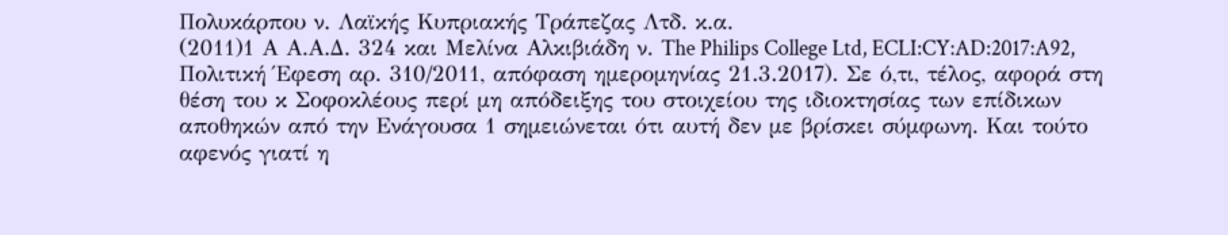Πολυκάρπου ν. Λαϊκής Κυπριακής Τράπεζας Λτδ. κ.α.
(2011)1 Α Α.Α.Δ. 324 και Μελίνα Αλκιβιάδη ν. The Philips College Ltd, ECLI:CY:AD:2017:A92, Πολιτική Έφεση αρ. 310/2011, απόφαση ημερομηνίας 21.3.2017). Σε ό,τι, τέλος, αφορά στη θέση του κ Σοφοκλέους περί μη απόδειξης του στοιχείου της ιδιοκτησίας των επίδικων αποθηκών από την Ενάγουσα 1 σημειώνεται ότι αυτή δεν με βρίσκει σύμφωνη. Και τούτο αφενός γιατί η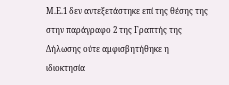Μ.Ε.1 δεν αντεξετάστηκε επί της θέσης της στην παράγραφο 2 της Γραπτής της Δήλωσης ούτε αμφισβητήθηκε η ιδιοκτησία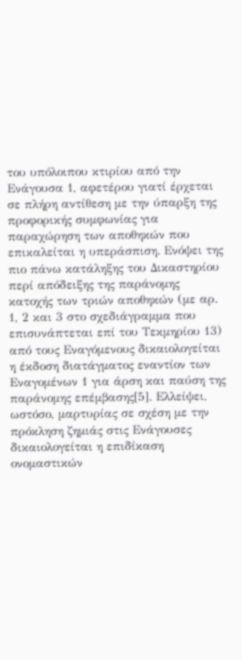του υπόλοιπου κτιρίου από την Ενάγουσα 1, αφετέρου γιατί έρχεται σε πλήρη αντίθεση με την ύπαρξη της προφορικής συμφωνίας για παραχώρηση των αποθηκών που επικαλείται η υπεράσπιση. Ενόψει της πιο πάνω κατάληξης του Δικαστηρίου περί απόδειξης της παράνομης κατοχής των τριών αποθηκών (με αρ. 1, 2 και 3 στο σχεδιάγραμμα που επισυνάπτεται επί του Τεκμηρίου 13) από τους Εναγόμενους δικαιολογείται η έκδοση διατάγματος εναντίον των Εναγομένων 1 για άρση και παύση της παράνομης επέμβασης[5]. Ελλείψει, ωστόσο, μαρτυρίας σε σχέση με την πρόκληση ζημιάς στις Ενάγουσες δικαιολογείται η επιδίκαση ονομαστικών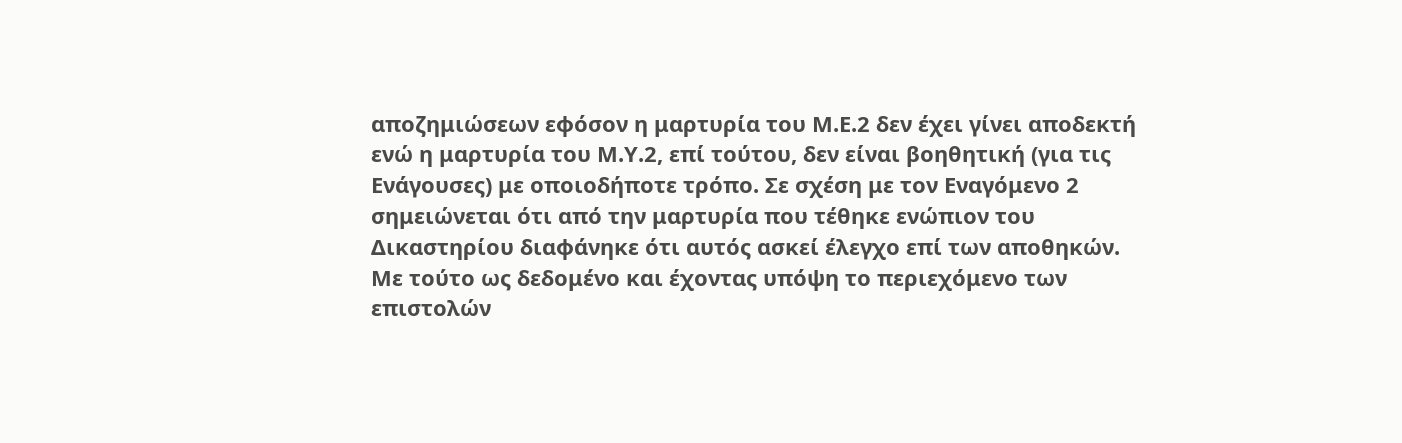αποζημιώσεων εφόσον η μαρτυρία του Μ.Ε.2 δεν έχει γίνει αποδεκτή ενώ η μαρτυρία του Μ.Υ.2, επί τούτου, δεν είναι βοηθητική (για τις Ενάγουσες) με οποιοδήποτε τρόπο. Σε σχέση με τον Εναγόμενο 2 σημειώνεται ότι από την μαρτυρία που τέθηκε ενώπιον του Δικαστηρίου διαφάνηκε ότι αυτός ασκεί έλεγχο επί των αποθηκών. Με τούτο ως δεδομένο και έχοντας υπόψη το περιεχόμενο των επιστολών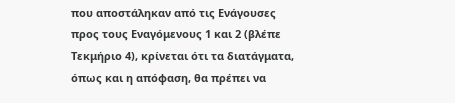που αποστάληκαν από τις Ενάγουσες προς τους Εναγόμενους 1 και 2 (βλέπε Τεκμήριο 4), κρίνεται ότι τα διατάγματα, όπως και η απόφαση, θα πρέπει να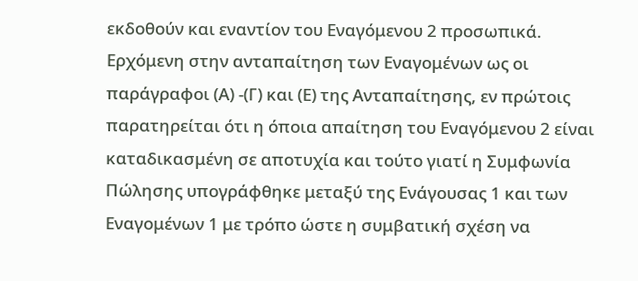εκδοθούν και εναντίον του Εναγόμενου 2 προσωπικά. Ερχόμενη στην ανταπαίτηση των Εναγομένων ως οι παράγραφοι (Α) -(Γ) και (Ε) της Ανταπαίτησης, εν πρώτοις παρατηρείται ότι η όποια απαίτηση του Εναγόμενου 2 είναι καταδικασμένη σε αποτυχία και τούτο γιατί η Συμφωνία Πώλησης υπογράφθηκε μεταξύ της Ενάγουσας 1 και των Εναγομένων 1 με τρόπο ώστε η συμβατική σχέση να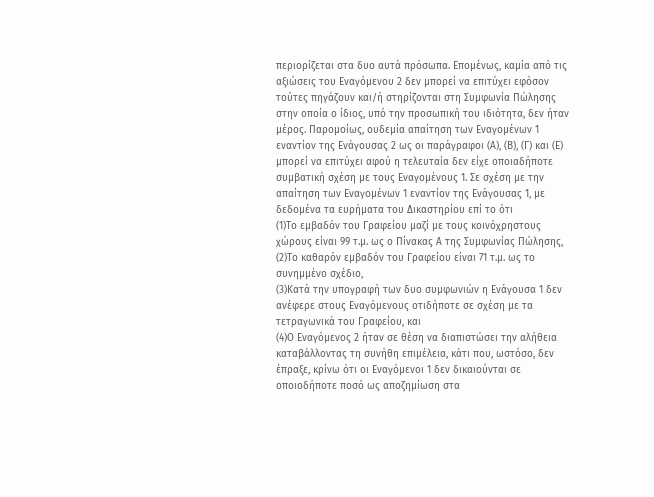περιορίζεται στα δυο αυτά πρόσωπα. Επομένως, καμία από τις αξιώσεις του Εναγόμενου 2 δεν μπορεί να επιτύχει εφόσον τούτες πηγάζουν και/ή στηρίζονται στη Συμφωνία Πώλησης στην οποία ο ίδιος, υπό την προσωπική του ιδιότητα, δεν ήταν μέρος. Παρομοίως, ουδεμία απαίτηση των Εναγομένων 1 εναντίον της Ενάγουσας 2 ως οι παράγραφοι (Α), (Β), (Γ) και (Ε) μπορεί να επιτύχει αφού η τελευταία δεν είχε οποιαδήποτε συμβατική σχέση με τους Εναγομένους 1. Σε σχέση με την απαίτηση των Εναγομένων 1 εναντίον της Ενάγουσας 1, με δεδομένα τα ευρήματα του Δικαστηρίου επί το ότι
(1)Το εμβαδόν του Γραφείου μαζί με τους κοινόχρηστους χώρους είναι 99 τ.μ. ως ο Πίνακας Α της Συμφωνίας Πώλησης,
(2)Το καθαρόν εμβαδόν του Γραφείου είναι 71 τ.μ. ως το συνημμένο σχέδιο,
(3)Κατά την υπογραφή των δυο συμφωνιών η Ενάγουσα 1 δεν ανέφερε στους Εναγόμενους οτιδήποτε σε σχέση με τα τετραγωνικά του Γραφείου, και
(4)Ο Εναγόμενος 2 ήταν σε θέση να διαπιστώσει την αλήθεια καταβάλλοντας τη συνήθη επιμέλεια, κάτι που, ωστόσο, δεν έπραξε, κρίνω ότι οι Εναγόμενοι 1 δεν δικαιούνται σε οποιοδήποτε ποσό ως αποζημίωση στα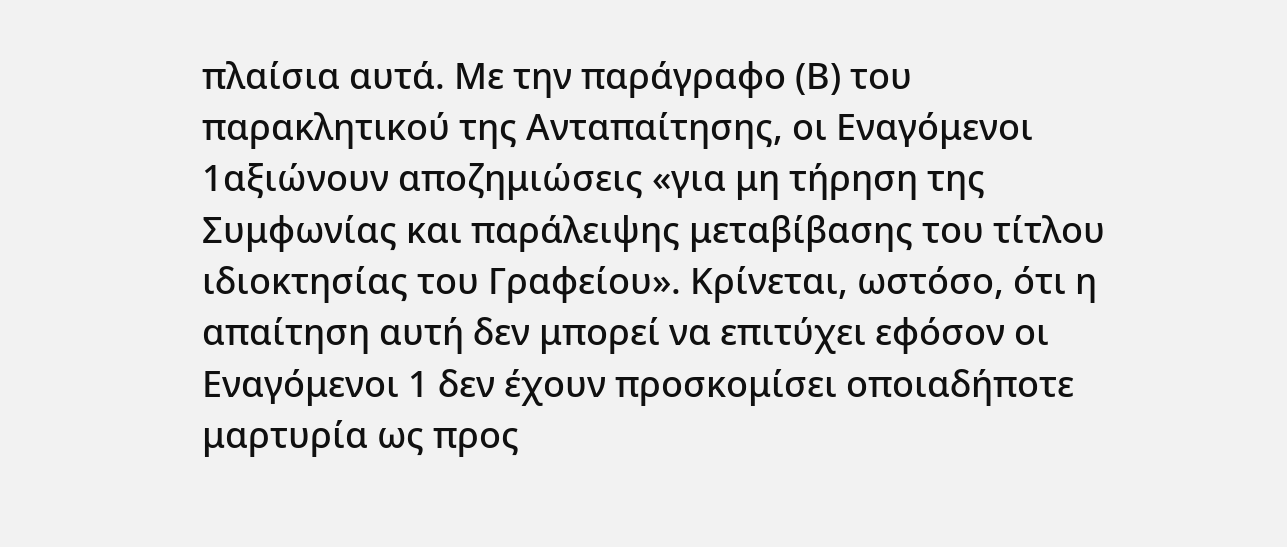πλαίσια αυτά. Με την παράγραφο (Β) του παρακλητικού της Ανταπαίτησης, οι Εναγόμενοι 1αξιώνουν αποζημιώσεις «για μη τήρηση της Συμφωνίας και παράλειψης μεταβίβασης του τίτλου ιδιοκτησίας του Γραφείου». Κρίνεται, ωστόσο, ότι η απαίτηση αυτή δεν μπορεί να επιτύχει εφόσον οι Εναγόμενοι 1 δεν έχουν προσκομίσει οποιαδήποτε μαρτυρία ως προς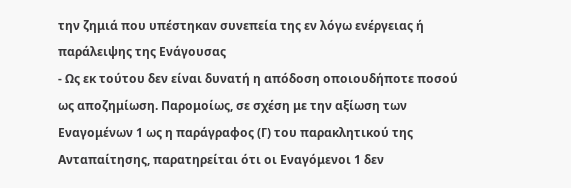την ζημιά που υπέστηκαν συνεπεία της εν λόγω ενέργειας ή παράλειψης της Ενάγουσας
- Ως εκ τούτου δεν είναι δυνατή η απόδοση οποιουδήποτε ποσού ως αποζημίωση. Παρομοίως, σε σχέση με την αξίωση των Εναγομένων 1 ως η παράγραφος (Γ) του παρακλητικού της Ανταπαίτησης, παρατηρείται ότι οι Εναγόμενοι 1 δεν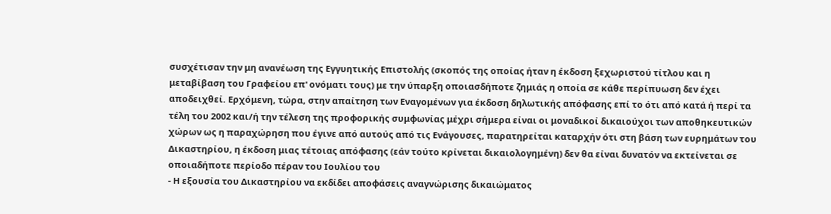συσχέτισαν την μη ανανέωση της Εγγυητικής Επιστολής (σκοπός της οποίας ήταν η έκδοση ξεχωριστού τίτλου και η μεταβίβαση του Γραφείου επ' ονόματι τους) με την ύπαρξη οποιασδήποτε ζημιάς η οποία σε κάθε περίπυωση δεν έχει αποδειχθεί. Ερχόμενη, τώρα, στην απαίτηση των Εναγομένων για έκδοση δηλωτικής απόφασης επί το ότι από κατά ή περί τα τέλη του 2002 και/ή την τέλεση της προφορικής συμφωνίας μέχρι σήμερα είναι οι μοναδικοί δικαιούχοι των αποθηκευτικών χώρων ως η παραχώρηση που έγινε από αυτούς από τις Ενάγουσες, παρατηρείται καταρχήν ότι στη βάση των ευρημάτων του Δικαστηρίου, η έκδοση μιας τέτοιας απόφασης (εάν τούτο κρίνεται δικαιολογημένη) δεν θα είναι δυνατόν να εκτείνεται σε οποιαδήποτε περίοδο πέραν του Ιουλίου του
- Η εξουσία του Δικαστηρίου να εκδίδει αποφάσεις αναγνώρισης δικαιώματος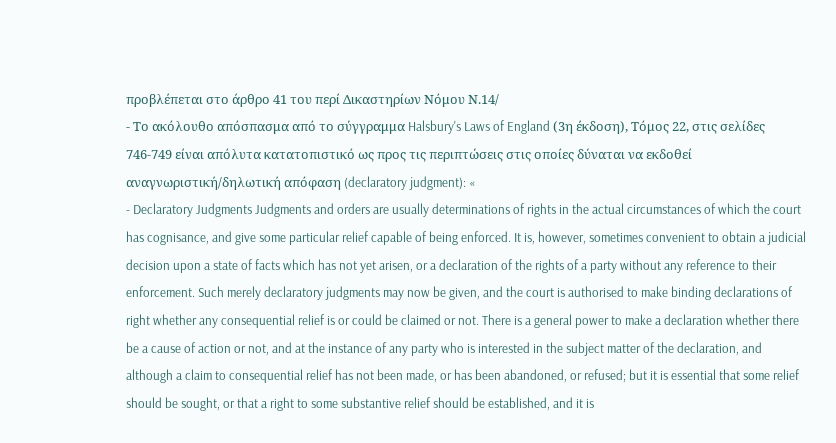προβλέπεται στο άρθρο 41 του περί Δικαστηρίων Νόμου Ν.14/
- Το ακόλουθο απόσπασμα από το σύγγραμμα Halsbury's Laws of England (3η έκδοση), Τόμος 22, στις σελίδες 746-749 είναι απόλυτα κατατοπιστικό ως προς τις περιπτώσεις στις οποίες δύναται να εκδοθεί αναγνωριστική/δηλωτική απόφαση (declaratory judgment): «
- Declaratory Judgments Judgments and orders are usually determinations of rights in the actual circumstances of which the court has cognisance, and give some particular relief capable of being enforced. It is, however, sometimes convenient to obtain a judicial decision upon a state of facts which has not yet arisen, or a declaration of the rights of a party without any reference to their enforcement. Such merely declaratory judgments may now be given, and the court is authorised to make binding declarations of right whether any consequential relief is or could be claimed or not. There is a general power to make a declaration whether there be a cause of action or not, and at the instance of any party who is interested in the subject matter of the declaration, and although a claim to consequential relief has not been made, or has been abandoned, or refused; but it is essential that some relief should be sought, or that a right to some substantive relief should be established, and it is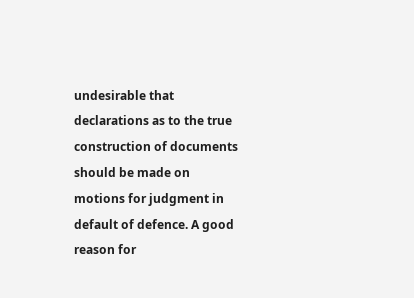undesirable that declarations as to the true construction of documents should be made on motions for judgment in default of defence. A good reason for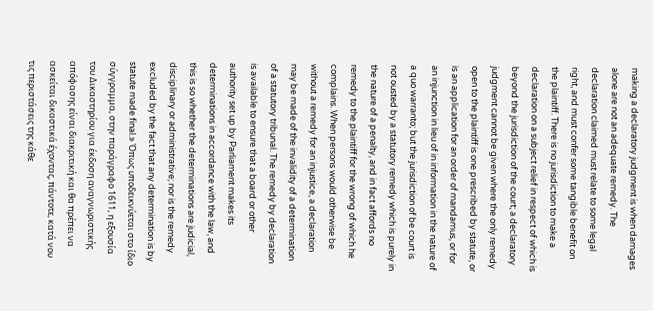making a declaratory judgment is when damages alone are not an adequate remedy. The declaration claimed must relate to some legal right, and must confer some tangible benefit on the plaintiff. There is no jurisdiction to make a declaration on a subject relief in respect of which is beyond the jurisdiction of the court; a declaratory judgment cannot be given where the only remedy open to the plaintiff is one prescribed by statute, or is an application for an order of mandamus, or for an injunction in lieu of in information in the nature of a quo warranto; but the jurisdiction of be court is not ousted by a statutory remedy which is purely in the nature of a penalty, and in fact affords no remedy to the plaintiff for the wrong of which he complains. When persons would otherwise be without a remedy for an injustice, a declaration may be made of the invalidity of a determination of a statutory tribunal. The remedy by declaration is available to ensure that a board or other authority set up by Parliament makes its determinations in accordance with the law, and this is so whether the determinations are judicial, disciplinary or administrative; nor is the remedy excluded by the fact that any determination is by statute made final.» Όπως υποδεικνύεται στο ίδιο σύγγραμμα, στην παράγραφο 1611, η εξουσία του Δικαστηρίου για έκδοση αναγνωριστικής απόφασης είναι διακριτική και θα πρέπει να ασκείται δικαστικά έχοντας, πάντοτε, κατά νου τις περιστάσεις της κάθε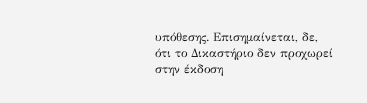υπόθεσης. Επισημαίνεται, δε, ότι το Δικαστήριο δεν προχωρεί στην έκδοση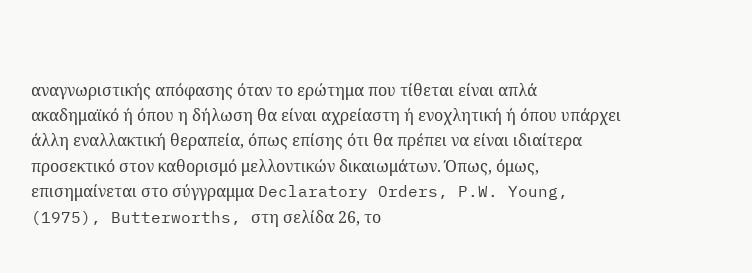αναγνωριστικής απόφασης όταν το ερώτημα που τίθεται είναι απλά ακαδημαϊκό ή όπου η δήλωση θα είναι αχρείαστη ή ενοχλητική ή όπου υπάρχει άλλη εναλλακτική θεραπεία, όπως επίσης ότι θα πρέπει να είναι ιδιαίτερα προσεκτικό στον καθορισμό μελλοντικών δικαιωμάτων. Όπως, όμως, επισημαίνεται στο σύγγραμμα Declaratory Orders, P.W. Young,
(1975), Butterworths, στη σελίδα 26, το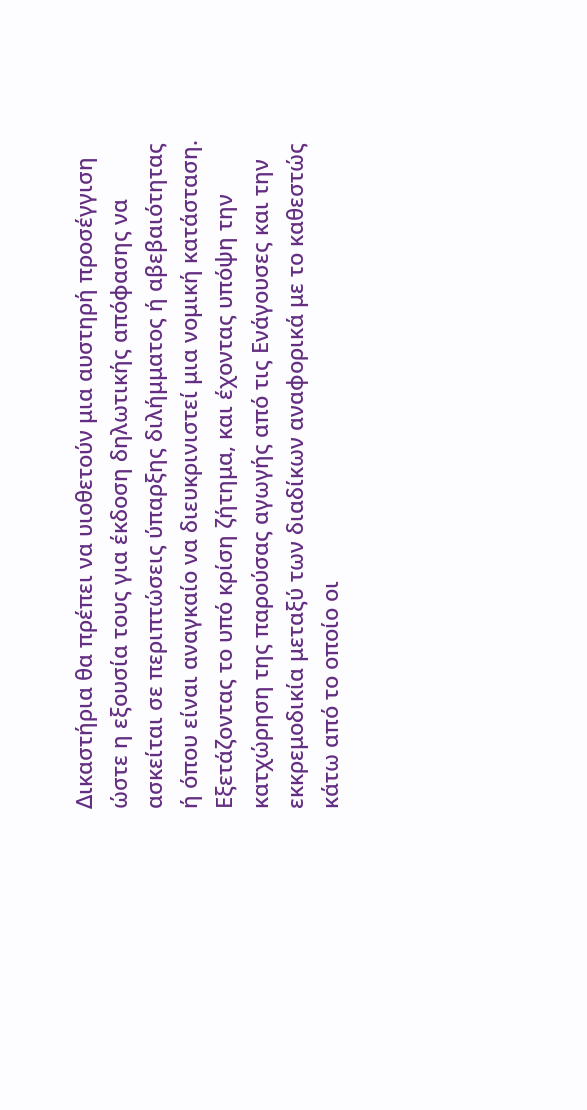Δικαστήρια θα πρέπει να υιοθετούν μια αυστηρή προσέγγιση ώστε η εξουσία τους για έκδοση δηλωτικής απόφασης να ασκείται σε περιπτώσεις ύπαρξης διλήμματος ή αβεβαιότητας ή όπου είναι αναγκαίο να διευκρινιστεί μια νομική κατάσταση. Εξετάζοντας το υπό κρίση ζήτημα, και έχοντας υπόψη την κατχώρηση της παρούσας αγωγής από τις Ενάγουσες και την εκκρεμοδικία μεταξύ των διαδίκων αναφορικά με το καθεστώς κάτω από το οποίο οι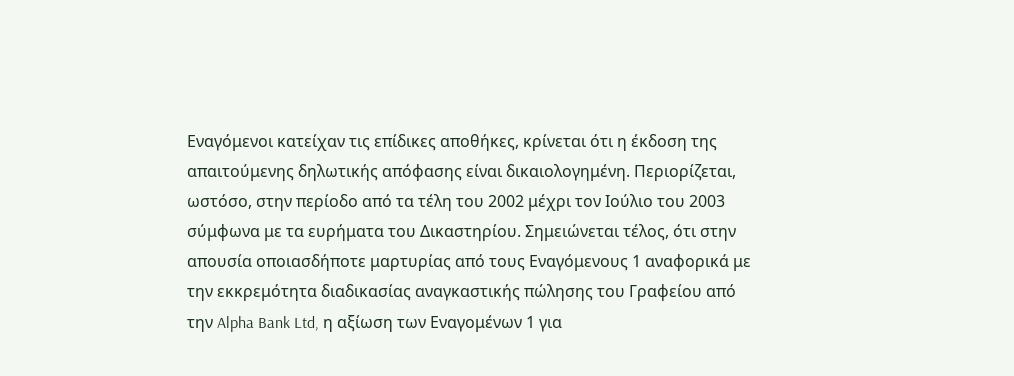Εναγόμενοι κατείχαν τις επίδικες αποθήκες, κρίνεται ότι η έκδοση της απαιτούμενης δηλωτικής απόφασης είναι δικαιολογημένη. Περιορίζεται, ωστόσο, στην περίοδο από τα τέλη του 2002 μέχρι τον Ιούλιο του 2003 σύμφωνα με τα ευρήματα του Δικαστηρίου. Σημειώνεται τέλος, ότι στην απουσία οποιασδήποτε μαρτυρίας από τους Εναγόμενους 1 αναφορικά με την εκκρεμότητα διαδικασίας αναγκαστικής πώλησης του Γραφείου από την Alpha Bank Ltd, η αξίωση των Εναγομένων 1 για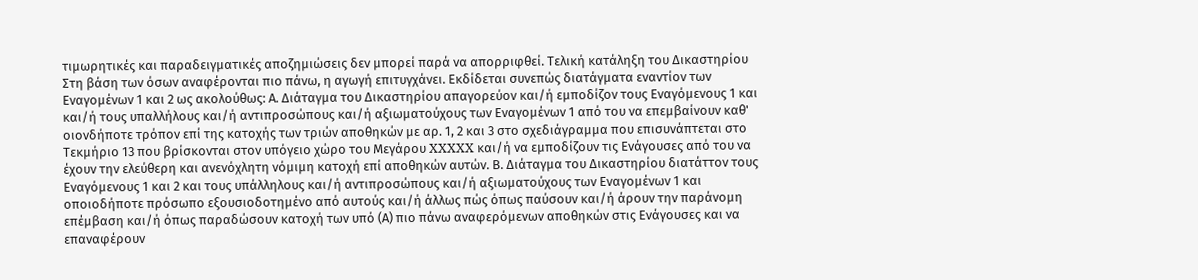τιμωρητικές και παραδειγματικές αποζημιώσεις δεν μπορεί παρά να απορριφθεί. Τελική κατάληξη του Δικαστηρίου Στη βάση των όσων αναφέρονται πιο πάνω, η αγωγή επιτυγχάνει. Εκδίδεται συνεπώς διατάγματα εναντίον των Εναγομένων 1 και 2 ως ακολούθως: Α. Διάταγμα του Δικαστηρίου απαγορεύον και/ή εμποδίζον τους Εναγόμενους 1 και και/ή τους υπαλλήλους και/ή αντιπροσώπους και/ή αξιωματούχους των Εναγομένων 1 από του να επεμβαίνουν καθ' οιονδήποτε τρόπον επί της κατοχής των τριών αποθηκών με αρ. 1, 2 και 3 στο σχεδιάγραμμα που επισυνάπτεται στο Τεκμήριο 13 που βρίσκονται στον υπόγειο χώρο του Μεγάρου XXXXX και/ή να εμποδίζουν τις Ενάγουσες από του να έχουν την ελεύθερη και ανενόχλητη νόμιμη κατοχή επί αποθηκών αυτών. Β. Διάταγμα του Δικαστηρίου διατάττον τους Εναγόμενους 1 και 2 και τους υπάλληλους και/ή αντιπροσώπους και/ή αξιωματούχους των Εναγομένων 1 και οποιοδήποτε πρόσωπο εξουσιοδοτημένο από αυτούς και/ή άλλως πώς όπως παύσουν και/ή άρουν την παράνομη επέμβαση και/ή όπως παραδώσουν κατοχή των υπό (Α) πιο πάνω αναφερόμενων αποθηκών στις Ενάγουσες και να επαναφέρουν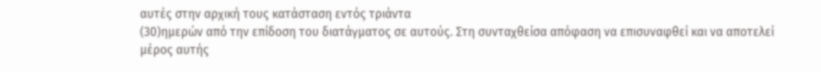αυτές στην αρχική τους κατάσταση εντός τριάντα
(30)ημερών από την επίδοση του διατάγματος σε αυτούς. Στη συνταχθείσα απόφαση να επισυναφθεί και να αποτελεί μέρος αυτής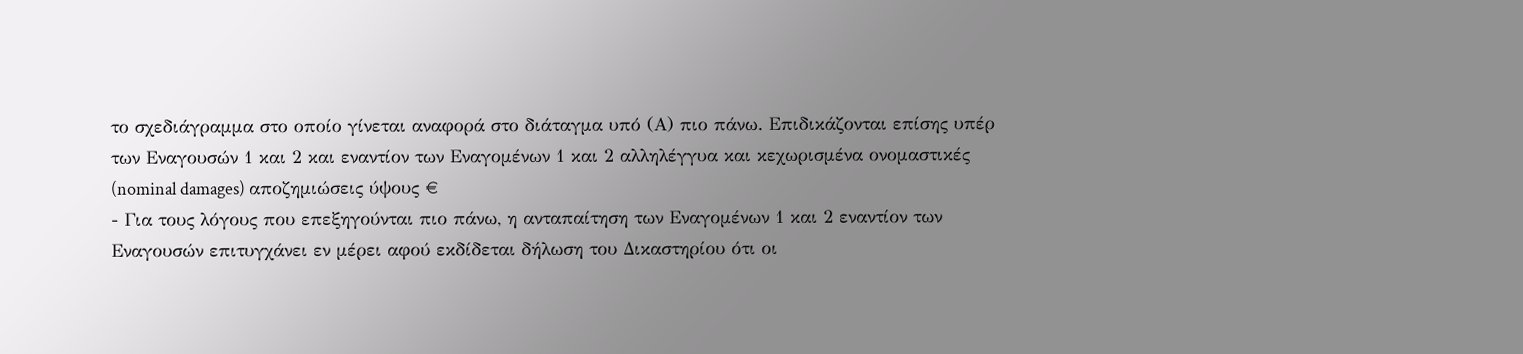το σχεδιάγραμμα στο οποίο γίνεται αναφορά στο διάταγμα υπό (Α) πιο πάνω. Επιδικάζονται επίσης υπέρ των Εναγουσών 1 και 2 και εναντίον των Εναγομένων 1 και 2 αλληλέγγυα και κεχωρισμένα ονομαστικές (nominal damages) αποζημιώσεις ύψους €
- Για τους λόγους που επεξηγούνται πιο πάνω, η ανταπαίτηση των Εναγομένων 1 και 2 εναντίον των Εναγουσών επιτυγχάνει εν μέρει αφού εκδίδεται δήλωση του Δικαστηρίου ότι οι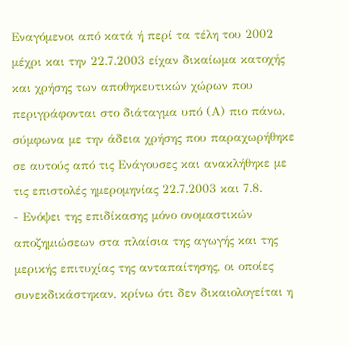Εναγόμενοι από κατά ή περί τα τέλη του 2002 μέχρι και την 22.7.2003 είχαν δικαίωμα κατοχής και χρήσης των αποθηκευτικών χώρων που περιγράφονται στο διάταγμα υπό (Α) πιο πάνω, σύμφωνα με την άδεια χρήσης που παραχωρήθηκε σε αυτούς από τις Ενάγουσες και ανακλήθηκε με τις επιστολές ημερομηνίας 22.7.2003 και 7.8.
- Ενόψει της επιδίκασης μόνο ονομαστικών αποζημιώσεων στα πλαίσια της αγωγής και της μερικής επιτυχίας της ανταπαίτησης, οι οποίες συνεκδικάστηκαν, κρίνω ότι δεν δικαιολογείται η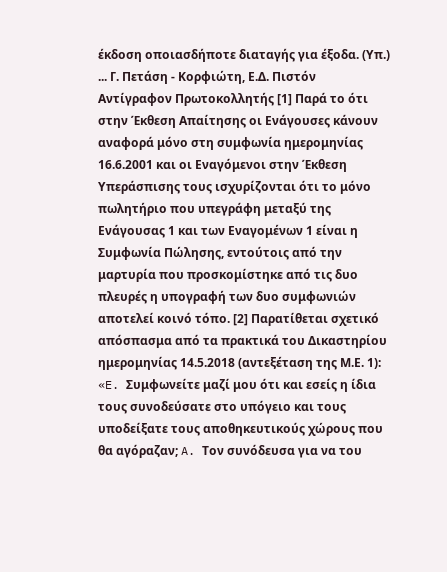έκδοση οποιασδήποτε διαταγής για έξοδα. (Υπ.) ... Γ. Πετάση - Κορφιώτη, Ε.Δ. Πιστόν Αντίγραφον Πρωτοκολλητής [1] Παρά το ότι στην Έκθεση Απαίτησης οι Ενάγουσες κάνουν αναφορά μόνο στη συμφωνία ημερομηνίας 16.6.2001 και οι Εναγόμενοι στην Έκθεση Υπεράσπισης τους ισχυρίζονται ότι το μόνο πωλητήριο που υπεγράφη μεταξύ της Ενάγουσας 1 και των Εναγομένων 1 είναι η Συμφωνία Πώλησης, εντούτοις από την μαρτυρία που προσκομίστηκε από τις δυο πλευρές η υπογραφή των δυο συμφωνιών αποτελεί κοινό τόπο. [2] Παρατίθεται σχετικό απόσπασμα από τα πρακτικά του Δικαστηρίου ημερομηνίας 14.5.2018 (αντεξέταση της Μ.Ε. 1): «E. Συμφωνείτε μαζί μου ότι και εσείς η ίδια τους συνοδεύσατε στο υπόγειο και τους υποδείξατε τους αποθηκευτικούς χώρους που θα αγόραζαν; A. Τον συνόδευσα για να του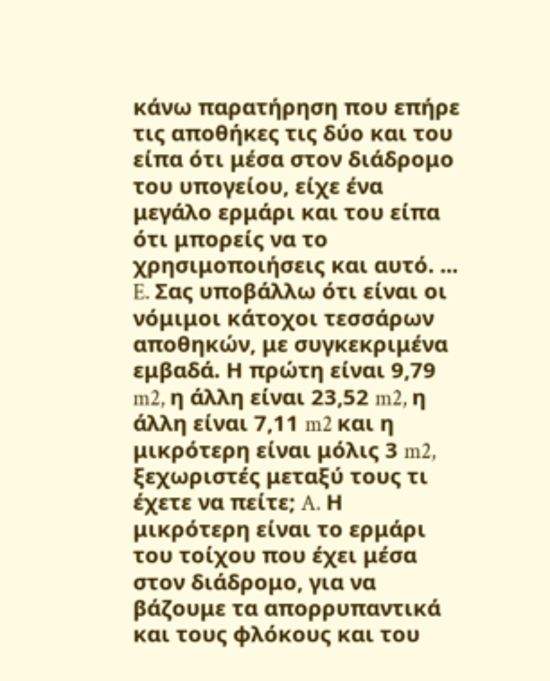κάνω παρατήρηση που επήρε τις αποθήκες τις δύο και του είπα ότι μέσα στον διάδρομο του υπογείου, είχε ένα μεγάλο ερμάρι και του είπα ότι μπορείς να το χρησιμοποιήσεις και αυτό. ... E. Σας υποβάλλω ότι είναι οι νόμιμοι κάτοχοι τεσσάρων αποθηκών, με συγκεκριμένα εμβαδά. Η πρώτη είναι 9,79 m2, η άλλη είναι 23,52 m2, η άλλη είναι 7,11 m2 και η μικρότερη είναι μόλις 3 m2, ξεχωριστές μεταξύ τους τι έχετε να πείτε; A. Η μικρότερη είναι το ερμάρι του τοίχου που έχει μέσα στον διάδρομο, για να βάζουμε τα απορρυπαντικά και τους φλόκους και του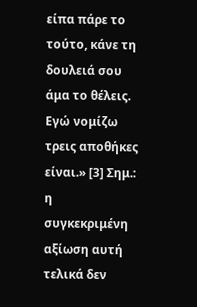είπα πάρε το τούτο, κάνε τη δουλειά σου άμα το θέλεις. Εγώ νομίζω τρεις αποθήκες είναι.» [3] Σημ.: η συγκεκριμένη αξίωση αυτή τελικά δεν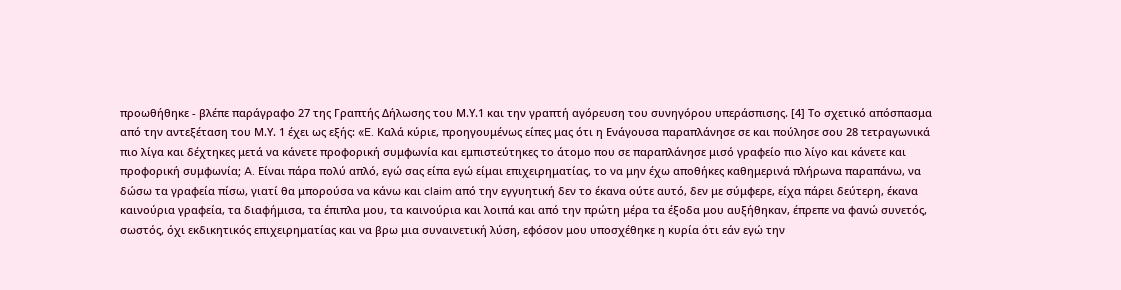προωθήθηκε - βλέπε παράγραφο 27 της Γραπτής Δήλωσης του Μ.Υ.1 και την γραπτή αγόρευση του συνηγόρου υπεράσπισης. [4] Το σχετικό απόσπασμα από την αντεξέταση του Μ.Υ. 1 έχει ως εξής: «E. Καλά κύριε, προηγουμένως είπες μας ότι η Ενάγουσα παραπλάνησε σε και πούλησε σου 28 τετραγωνικά πιο λίγα και δέχτηκες μετά να κάνετε προφορική συμφωνία και εμπιστεύτηκες το άτομο που σε παραπλάνησε μισό γραφείο πιο λίγο και κάνετε και προφορική συμφωνία; A. Είναι πάρα πολύ απλό, εγώ σας είπα εγώ είμαι επιχειρηματίας, το να μην έχω αποθήκες καθημερινά πλήρωνα παραπάνω, να δώσω τα γραφεία πίσω, γιατί θα μπορούσα να κάνω και claim από την εγγυητική δεν το έκανα ούτε αυτό, δεν με σύμφερε, είχα πάρει δεύτερη, έκανα καινούρια γραφεία, τα διαφήμισα, τα έπιπλα μου, τα καινούρια και λοιπά και από την πρώτη μέρα τα έξοδα μου αυξήθηκαν, έπρεπε να φανώ συνετός, σωστός, όχι εκδικητικός επιχειρηματίας και να βρω μια συναινετική λύση, εφόσον μου υποσχέθηκε η κυρία ότι εάν εγώ την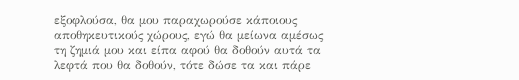εξοφλούσα, θα μου παραχωρούσε κάποιους αποθηκευτικούς χώρους, εγώ θα μείωνα αμέσως τη ζημιά μου και είπα αφού θα δοθούν αυτά τα λεφτά που θα δοθούν, τότε δώσε τα και πάρε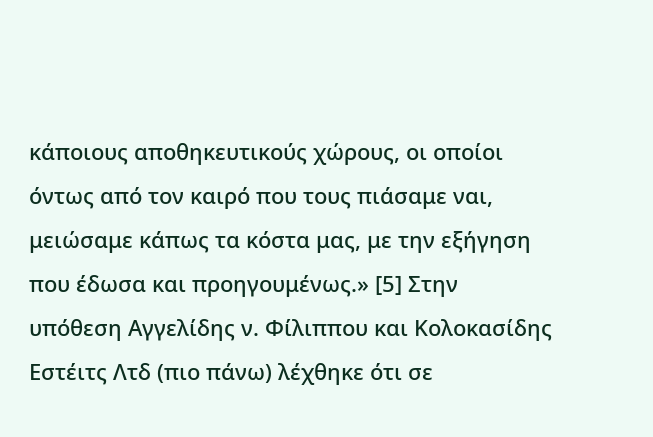κάποιους αποθηκευτικούς χώρους, οι οποίοι όντως από τον καιρό που τους πιάσαμε ναι, μειώσαμε κάπως τα κόστα μας, με την εξήγηση που έδωσα και προηγουμένως.» [5] Στην υπόθεση Αγγελίδης ν. Φίλιππου και Κολοκασίδης Εστέιτς Λτδ (πιο πάνω) λέχθηκε ότι σε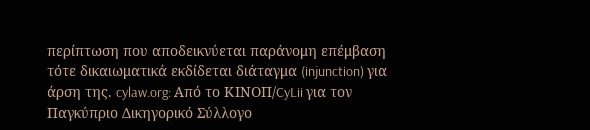περίπτωση που αποδεικνύεται παράνομη επέμβαση τότε δικαιωματικά εκδίδεται διάταγμα (injunction) για άρση της. cylaw.org: Από το ΚΙΝOΠ/CyLii για τον Παγκύπριο Δικηγορικό Σύλλογο